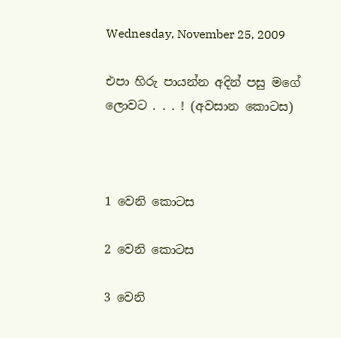Wednesday, November 25, 2009

එපා හිරු පායන්න අදින් පසු මගේ ලොවට . . . ! (අවසාන කොටස)



1 වෙනි කොටස

2 වෙනි කොටස

3 වෙනි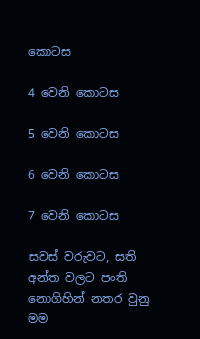කොටස

4 වෙනි කොටස

5 වෙනි කොටස

6 වෙනි කොටස

7 වෙනි කොටස

සවස් වරුවට, සති අන්ත වලට පංති නොගිහින් නතර වුනු මම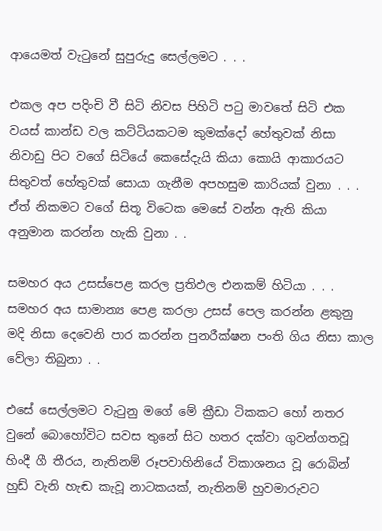ආයෙමත් වැටුනේ සුපුරුදු සෙල්ලමට . . .

එකල අප පදිංචි වී සිටි නිවස පිහිටි පටු මාවතේ සිටි එක වයස් කාන්ඩ වල කට්ටියකටම කුමක්දෝ හේතුවක් නිසා නිවාඩු පිට වගේ සිටියේ කෙසේදැයි කියා කොයි ආකාරයට සිතුවත් හේතුවක් සොයා ගැනීම අපහසුම කාරියක් වුනා . . . ඒත් නිකමට වගේ සිතූ විටෙක මෙසේ වන්න ඇති කියා අනුමාන කරන්න හැකි වුනා . .

සමහර අය උසස්පෙළ කරල ප්‍රතිඵල එනකම් හිටියා . . . සමහර අය සාමාන්‍ය පෙළ කරලා උසස් පෙල කරන්න ළකුනු මදි නිසා දෙවෙනි පාර කරන්න පුනරීක්ෂන පංති ගිය නිසා කාල වේලා තිබුනා . .

එසේ සෙල්ලමට වැටුනු මගේ මේ ක්‍රීඩා ටිකකට හෝ නතර වුනේ බොහෝවිට සවස තුනේ සිට හතර දක්වා ගුවන්ගතවූ හිංදී ගී තීරය, නැතිනම් රූපවාහිනියේ විකාශනය වූ රොබින් හුඩ් වැනි හැඬ කැවූ නාටකයක්, නැතිනම් හුවමාරුවට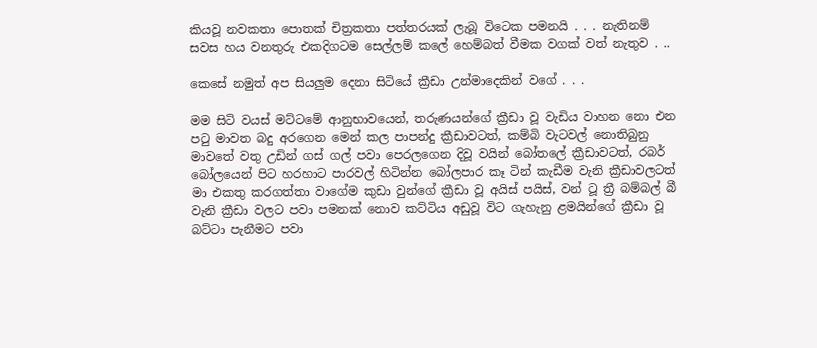කියවූ නවකතා පොතක් චිත්‍රකතා පත්තරයක් ලැබූ විටෙක පමනයි . . . නැතිනම් සවස හය වනතුරු එකදිගටම සෙල්ලම් කලේ හෙම්බත් වීමක වගක් වත් නැතුව . ..

කෙසේ නමුත් අප සියලුම දෙනා සිටියේ ක්‍රීඩා උන්මාදෙකින් වගේ . . .

මම සිටි වයස් මට්ටමේ ආනුභාවයෙන්, තරුණයන්ගේ ක්‍රීඩා වූ වැඩිය වාහන නො එන පටු මාවත බදු අරගෙන මෙන් කල පාපන්දු ක්‍රීඩාවටත්, කම්බි වැටවල් නොතිබුනු මාවතේ වතු උඩින් ගස් ගල් පවා පෙරලගෙන දිවූ වයින් බෝතලේ ක්‍රීඩාවටත්, රබර් බෝලයෙන් පිට හරහාට පාරවල් හිටින්න බෝලපාර කෑ ටින් කැඩීම වැනි ක්‍රීඩාවලටත් මා එකතු කරගත්තා වාගේම කුඩා වුන්ගේ ක්‍රීඩා වූ අයිස් පයිස්, වන් ටූ ත්‍රී බම්බල් බී වැනි ක්‍රීඩා වලට පවා පමනක් නොව කට්ටිය අඩුවූ විට ගැහැනු ළමයින්ගේ ක්‍රීඩා වූ බට්ටා පැනීමට පවා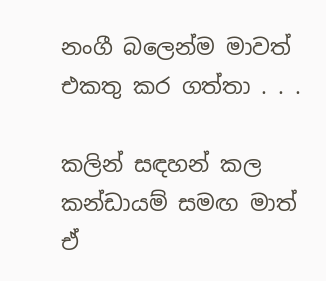නංගී බලෙන්ම මාවත් එකතු කර ගත්තා . . .

කලින් සඳහන් කල කන්ඩායම් සමඟ මාත් ඒ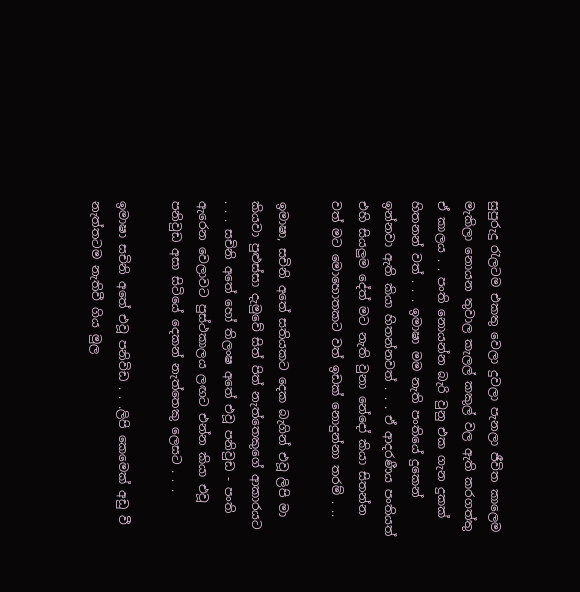සුපුරුදු රැලටම එකතු වෙලා දුවලා පැනලා ජීවිත කාලෙම මැකිලා නොයන තුවාල කැලල් කකුල් වල ඇති කරගත්තු ඒ කාලය . . පංති නොයන්න බැරි වුනු එක ගැන දුකක් හිතනන් වත් . . . ඉමාෂා මම නැති පංතියේ දුකෙන් ඉන්නවා ඇති කියා හිතන්නවත් . . . ඒ ආදරණීය පංතියත් එහි සියලුම දේත් මට නැති වුනා නේදෝ කියා සිතන්න වත් මට මොහොතකට වත් ඉඩක් නොදුන්නා තරම් . ..

ඉමාෂා, සචිනි අතේ සතියකට දෙක බැගින් එවූ ලිපි මා කියවා පුළුස්සා දැමුවේ සිත් පිත් නැත්තෙකුගේ ආකාරයට . . . සචිනි අතේ හෝ තිලංෂ අතේ එවූ පනිවුඩ - පංති ඇරෙන වෙලාවට පුස්ථකාලය ලඟට එන්න කියා එවූ පනිවුඩ අසා සිටියේ දෙකන් නැත්තෙකු ලෙසට . . .

ඉමාෂා සචිනි අතේ එවූ පනිවිඩ . . .ලිපි කෙමෙක් අඩු වී නැත්තටම නැතිවී ගිය මුල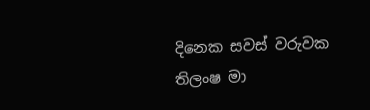දිනෙක සවස් වරුවක තිලංෂ මා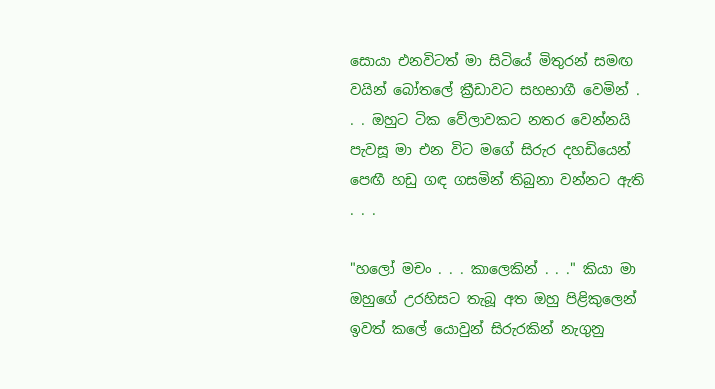සොයා එනවිටත් මා සිටියේ මිතුරන් සමඟ වයින් බෝතලේ ක්‍රීඩාවට සහභාගී වෙමින් . . . ඔහුට ටික වේලාවකට නතර වෙන්නයි පැවසූ මා එන විට මගේ සිරුර දහඩියෙන් පෙඟී හඩු ගඳ ගසමින් තිබුනා වන්නට ඇති . . .

"හලෝ මචං . . . කාලෙකින් . . ." කියා මා ඔහුගේ උරහිසට තැබූ අත ඔහු පිළිකුලෙන් ඉවත් කලේ යොවුන් සිරුරකින් නැගුනු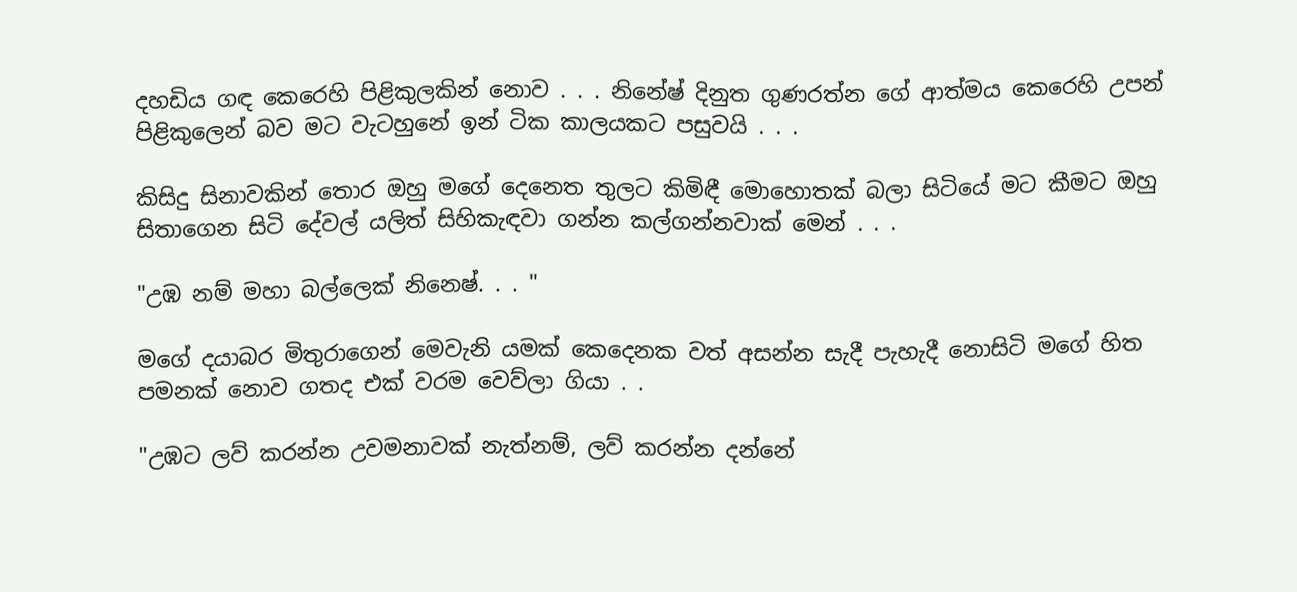දහඩිය ගඳ කෙරෙහි පිළිකුලකින් නොව . . . නිනේෂ් දිනුත ගුණරත්න ගේ ආත්මය කෙරෙහි උපන් පිළිකුලෙන් බව මට වැටහුනේ ඉන් ටික කාලයකට පසුවයි . . .

කිසිදු සිනාවකින් තොර ඔහු මගේ දෙනෙත තුලට කිමිඳී මොහොතක් බලා සිටියේ මට කීමට ඔහු සිතාගෙන සිටි දේවල් යලිත් සිහිකැඳවා ගන්න කල්ගන්නවාක් මෙන් . . .

"උඹ නම් මහා බල්ලෙක් නිනෙෂ්. . . "

මගේ දයාබර මිතුරාගෙන් මෙවැනි යමක් කෙදෙනක වත් අසන්න සැදී පැහැදී නොසිටි මගේ හිත පමනක් නොව ගතද එක් වරම වෙව්ලා ගියා . .

"උඹට ලව් කරන්න උවමනාවක් නැත්නම්, ලව් කරන්න දන්නේ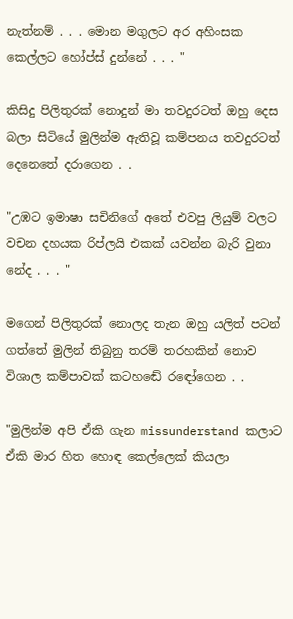නැත්නම් . . . මොන මගුලට අර අහිංසක කෙල්ලට හෝප්ස් දුන්නේ . . . "

කිසිදු පිලිතුරක් නොදුන් මා තවදුරටත් ඔහු දෙස බලා සිටියේ මුලින්ම ඇතිවූ කම්පනය තවදුරටත් දෙනෙතේ දරාගෙන . .

"උඹට ඉමාෂා සචිනිගේ අතේ එවපු ලියුම් වලට වචන දහයක රිප්ලයි එකක් යවන්න බැරි වුනා නේද . . . "

මගෙන් පිලිතුරක් නොලද තැන ඔහු යලිත් පටන් ගත්තේ මුලින් තිබුනු තරම් තරහකින් නොව විශාල කම්පාවක් කටහඬේ රඳෝගෙන . .

"මුලින්ම අපි ඒකි ගැන missunderstand කලාට ඒකි මාර හිත හොඳ කෙල්ලෙක් කියලා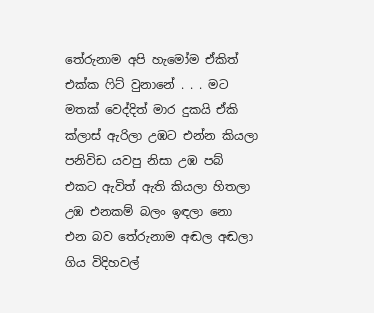තේරුනාම අපි හැමෝම ඒකිත් එක්ක ෆිට් වුනානේ . . . මට මතක් වෙද්දිත් මාර දුකයි ඒකි ක්ලාස් ඇරිලා උඹට එන්න කියලා පනිවිඩ යවපු නිසා උඹ පබ් එකට ඇවිත් ඇති කියලා හිතලා උඹ එනකම් බලං ඉඳලා නො එන බව තේරුනාම අඬල අඬලා ගිය විදිහවල්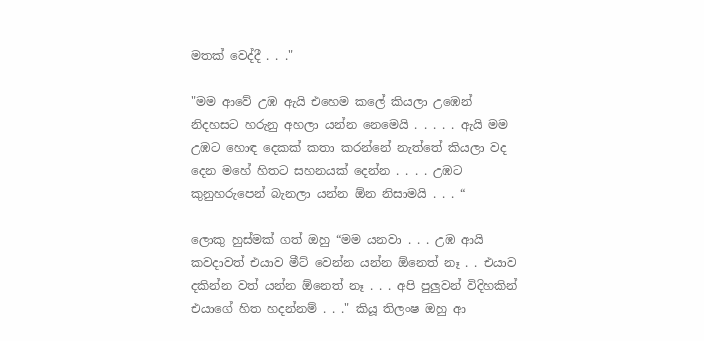මතක් වෙද්දී . . ."

"මම ආවේ උඹ ඇයි එහෙම කලේ කියලා උඹෙන් නිදහසට හරුනු අහලා යන්න නෙමෙයි . . . . . ඇයි මම උඹට හොඳ දෙකක් කතා කරන්නේ නැත්තේ කියලා වද දෙන මහේ හිතට සහනයක් දෙන්න . . . . උඹට කුනුහරුපෙන් බැනලා යන්න ඕන නිසාමයි . . . “

ලොකු හුස්මක් ගත් ඔහු “මම යනවා . . . උඹ ආයි කවදාවත් එයාව මීට් වෙන්න යන්න ඕනෙත් නෑ . . එයාව දකින්න වත් යන්න ඕනෙත් නෑ . . . අපි පුලුවන් විදිහකින් එයාගේ හිත හදන්නම් . . ." කියූ තිලංෂ ඔහු ආ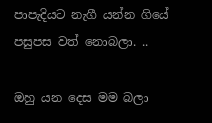පාපැදියට නැගී යන්න ගියේ පසුපස වත් නොබලා. ..

ඔහු යන දෙස මම බලා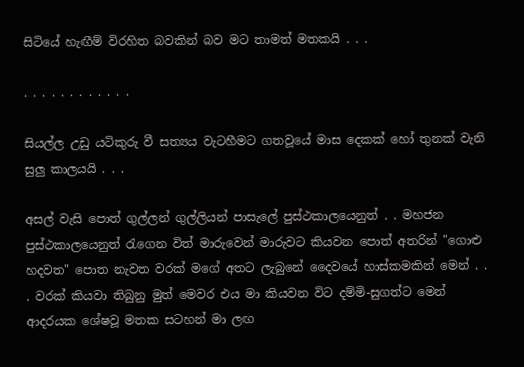සිටියේ හැඟීම් විරහිත බවකින් බව මට තාමත් මතකයි . . .

. . . . . . . . . . . .

සියල්ල උඩු යටිකුරු වී සත්‍යය වැටහීමට ගතවූයේ මාස දෙකක් හෝ තුනක් වැනි සුලු කාලයයි . . .

අසල් වැසි පොත් ගුල්ලන් ගුල්ලියන් පාසැලේ පුස්ථකාලයෙනුත් . . මහජන පුස්ථකාලයෙනුත් රැගෙන විත් මාරුවෙන් මාරුවට කියවන පොත් අතරින් "ගොළු හදවත" පොත නැවත වරක් මගේ අතට ලැබුනේ දෛවයේ හාස්කමකින් මෙන් . . . වරක් කියවා තිබුනු මුත් මෙවර එය මා කියවන විට දම්මි-සුගත්ට මෙන් ආදරයක ශේෂවූ මතක සටහන් මා ලඟ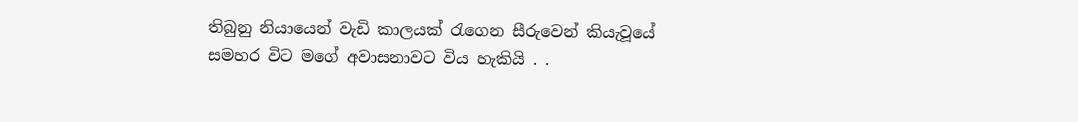තිබුනු නියායෙන් වැඩි කාලයක් රැගෙන සීරුවෙන් කියැවූයේ සමහර විට මගේ අවාසනාවට විය හැකියි . .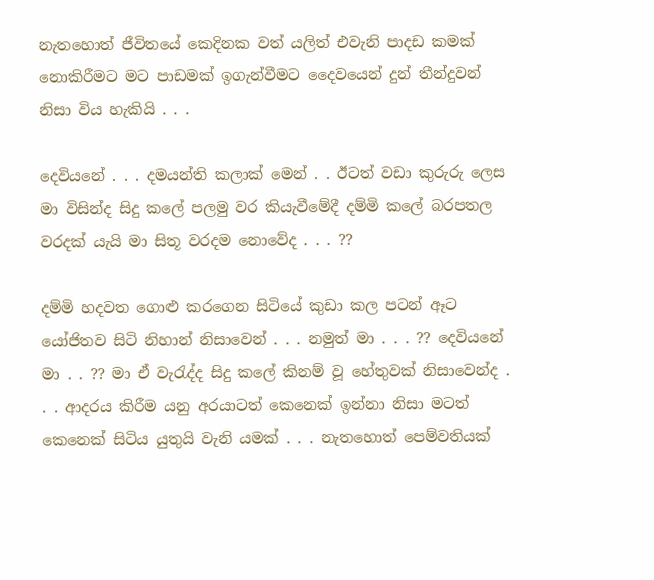නැතහොත් ජීවිතයේ කෙදිනක වත් යලිත් එවැනි පාදඩ කමක් නොකිරීමට මට පාඩමක් ඉගැන්වීමට දෛවයෙන් දුන් තීන්දුවන් නිසා විය හැකියි . . .

දෙවියනේ . . . දමයන්ති කලාක් මෙන් . . ඊටත් වඩා කුරුරු ලෙස මා විසින්ද සිදු කලේ පලමු වර කියැවීමේදී දම්මි කලේ බරපතල වරදක් යැයි මා සිතූ වරදම නොවේද . . . ??

දම්මි හදවත ගොළු කරගෙන සිටියේ කුඩා කල පටන් ඈට යෝජිතව සිටි නිහාන් නිසාවෙන් . . . නමුත් මා . . . ?? දෙවියනේ මා . . ?? මා ඒ වැරැද්ද සිදු කලේ කිනම් වූ හේතුවක් නිසාවෙන්ද . . . ආදරය කිරීම යනු අරයාටත් කෙනෙක් ඉන්නා නිසා මටත් කෙනෙක් සිටිය යුතුයි වැනි යමක් . . . නැතහොත් පෙම්වතියක්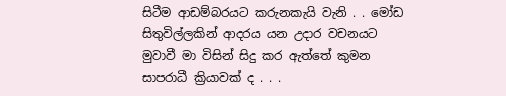සිටීම ආඩම්බරයට කරුනකැයි වැනි . . මෝඩ සිතුවිල්ලකින් ආදරය යන උදාර වචනයට මුවාවී මා විසින් සිදු කර ඇත්තේ කුමන සාපරාධී ක්‍රියාවක් ද . . .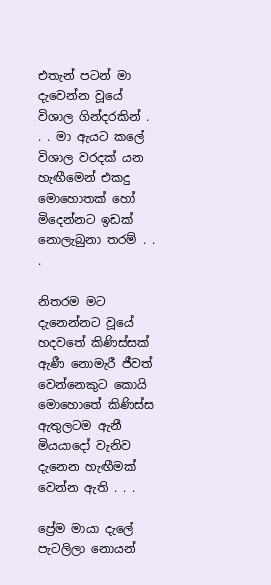එතැන් පටන් මා දැවෙන්න වූයේ විශාල ගින්දරකින් . . . මා ඇයට කලේ විශාල වරදක් යන හැඟීමෙන් එකදු මොහොතක් හෝ මිදෙන්නට ඉඩක් නොලැබුනා තරම් . . .

නිතරම මට දැනෙන්නට වූයේ හදවතේ කිණිස්සක් ඇණී නොමැරී ජීවත් වෙන්නෙකුට කොයි මොහොතේ කිණිස්ස ඇතුලටම ඇනී මියයාදෝ වැනිව දැනෙන හැඟීමක් වෙන්න ඇති . . .

ප්‍රේම මායා දැලේ පැටලිලා නොයන්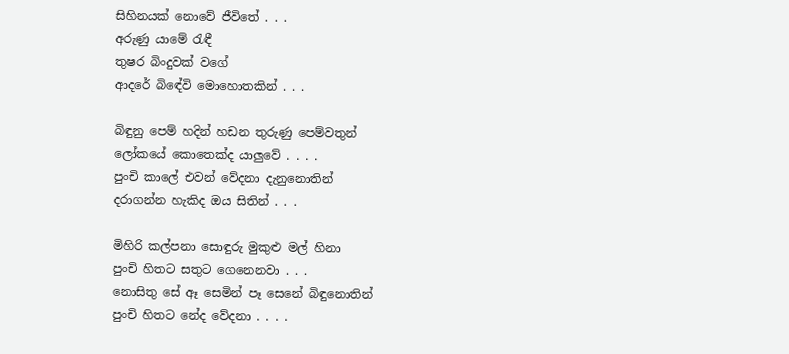සිහිනයක් නොවේ ජීවිතේ . . .
අරුණු යාමේ රැඳී
තුෂර බිංදුවක් වගේ
ආදරේ බිඳේවි මොහොතකින් . . .

බිඳුනු පෙම් හදින් හඩන තුරුණු පෙම්වතුන්
ලෝකයේ කොතෙක්ද යාලුවේ . . . .
පුංචි කාලේ එවන් වේදනා දැනුනොතින්
දරාගන්න හැකිද ඔය සිතින් . . .

මිහිරි කල්පනා සොඳුරු මුකුළු මල් හිනා
පුංචි හිතට සතුට ගෙනෙනවා . . .
නොසිතු සේ ඈ සෙමින් පෑ සෙනේ බිඳුනොතින්
පුංචි හිතට නේද වේදනා . . . .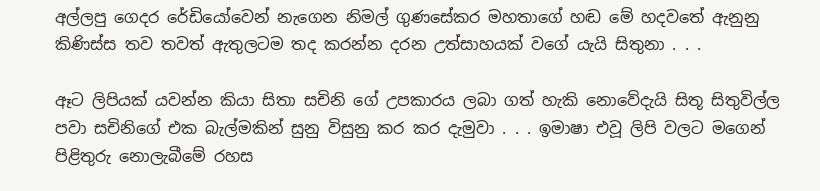අල්ලපු ගෙදර රේඩියෝවෙන් නැගෙන නිමල් ගුණසේකර මහතාගේ හඬ මේ හදවතේ ඇනුනු කිණිස්ස තව තවත් ඇතුලටම තද කරන්න දරන උත්සාහයක් වගේ යැයි සිතුනා . . .

ඈට ලිපියක් යවන්න කියා සිතා සචිනි ගේ උපකාරය ලබා ගත් හැකි නොවේදැයි සිතූ සිතුවිල්ල පවා සචිනිගේ එක බැල්මකින් සුනු විසුනු කර කර දැමුවා . . . ඉමාෂා එවූ ලිපි වලට මගෙන් පිළිතුරු නොලැබීමේ රහස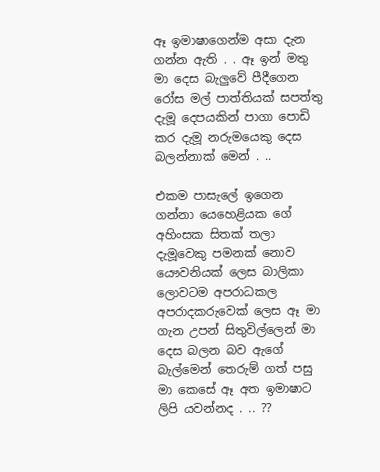ඈ ඉමාෂාගෙන්ම අසා දැන ගන්න ඇති . . ඈ ඉන් මතු මා දෙස බැලුවේ පීදීගෙන රෝස මල් පාත්තියක් සපත්තු දැමූ දෙපයකින් පාගා පොඩි කර දැමූ නරුමයෙකු දෙස බලන්නාක් මෙන් . ..

එකම පාසැලේ ඉගෙන ගන්නා යෙහෙළියක ගේ අහිංසක සිතක් තලා දැමූවෙකු පමනක් නොව යෞවනියක් ලෙස බාලිකා ලොවටම අපරාධකල අපරාදකරුවෙක් ලෙස ඈ මා ගැන උපන් සිතුවිල්ලෙන් මා දෙස බලන බව ඇගේ බැල්මෙන් තෙරුම් ගත් පසු මා කෙසේ ඈ අත ඉමාෂාට ලිපි යවන්නද . .. ??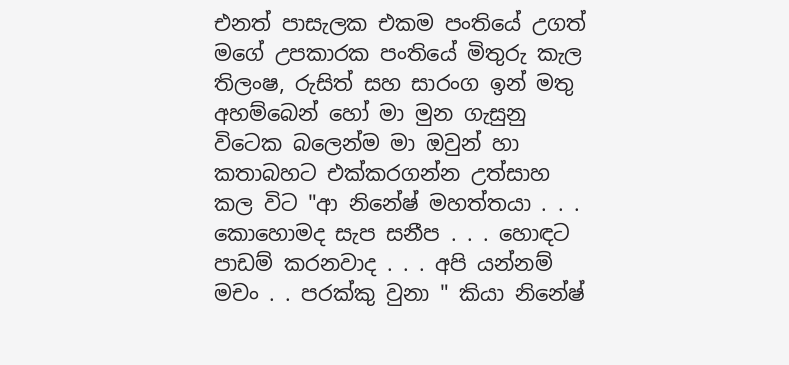එනත් පාසැලක එකම පංතියේ උගත් මගේ උපකාරක පංතියේ මිතුරු කැල තිලංෂ, රුසිත් සහ සාරංග ඉන් මතු අහම්බෙන් හෝ මා මුන ගැසුනු විටෙක බලෙන්ම මා ඔවුන් හා කතාබහට එක්කරගන්න උත්සාහ කල විට "ආ නිනේෂ් මහත්තයා . . . කොහොමද සැප සනීප . . . හොඳට පාඩම් කරනවාද . . . අපි යන්නම් මචං . . පරක්කු වුනා " කියා නිනේෂ්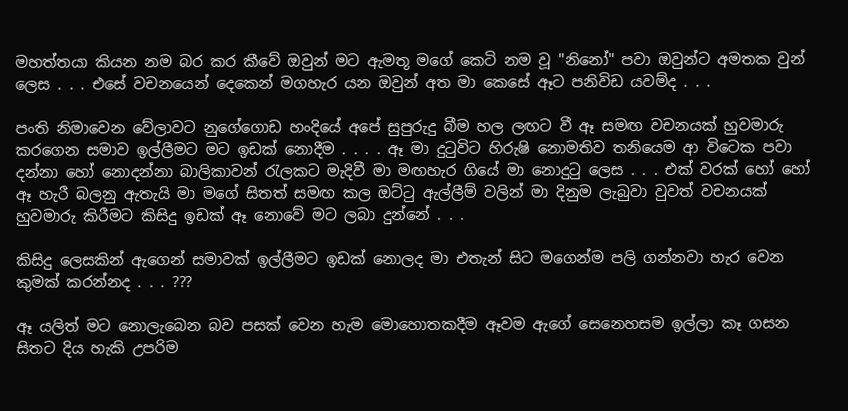මහත්තයා කියන නම බර කර කීවේ ඔවුන් මට ඇමතූ මගේ කෙටි නම වූ "නිනෝ" පවා ඔවුන්ට අමතක වුන් ලෙස . . . එසේ වචනයෙන් දෙකෙන් මගහැර යන ඔවුන් අත මා කෙසේ ඈට පනිවිඩ යවම්ද . . .

පංති නිමාවෙන වේලාවට නුගේගොඩ හංදියේ අපේ සුපුරුදු බීම හල ලඟට වී ඈ සමඟ වචනයක් හුවමාරු කරගෙන සමාව ඉල්ලීමට මට ඉඩක් නොදීම . . . . ඈ මා දුටුවිට හිරුෂි නොමතිව තනියෙම ආ විටෙක පවා දන්නා හෝ නොදන්නා බාලිකාවන් රැලකට මැදිවී මා මඟහැර ගියේ මා නොදුටු ලෙස . . . එක් වරක් හෝ හෝ ඈ හැරී බලනු ඇතැයි මා මගේ සිතත් සමඟ කල ඔට්ටු ඇල්ලීම් වලින් මා දිනුම ලැබුවා වුවත් වචනයක් හුවමාරු කිරීමට කිසිදු ඉඩක් ඈ නොවේ මට ලබා දුන්නේ . . .

කිසිදු ලෙසකින් ඇගෙන් සමාවක් ඉල්ලීමට ඉඩක් නොලද මා එතැන් සිට මගෙන්ම පලි ගන්නවා හැර වෙන කුමක් කරන්නද . . . ???

ඈ යලිත් මට නොලැබෙන බව පසක් වෙන හැම මොහොතකදීම ඈවම ඇගේ සෙනෙහසම ඉල්ලා කෑ ගසන සිතට දිය හැකි උපරිම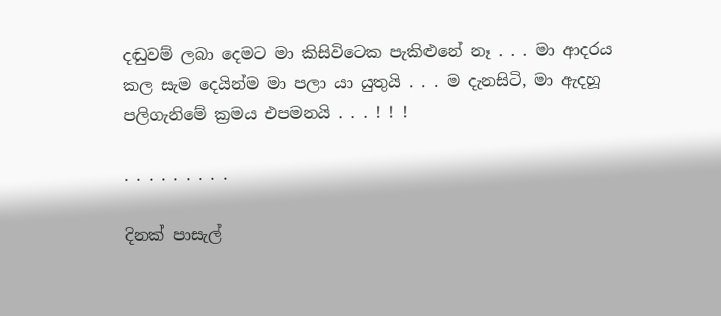දඬුවම් ලබා දෙමට මා කිසිවිටෙක පැකිළුනේ නෑ . . . මා ආදරය කල සැම දෙයින්ම මා පලා යා යුතුයි . . . ම දැනසිටි, මා ඇදහූ පලිගැනිමේ ක්‍රමය එපමනයි . . . ! ! !

. . . . . . . . .

දිනක් පාසැල්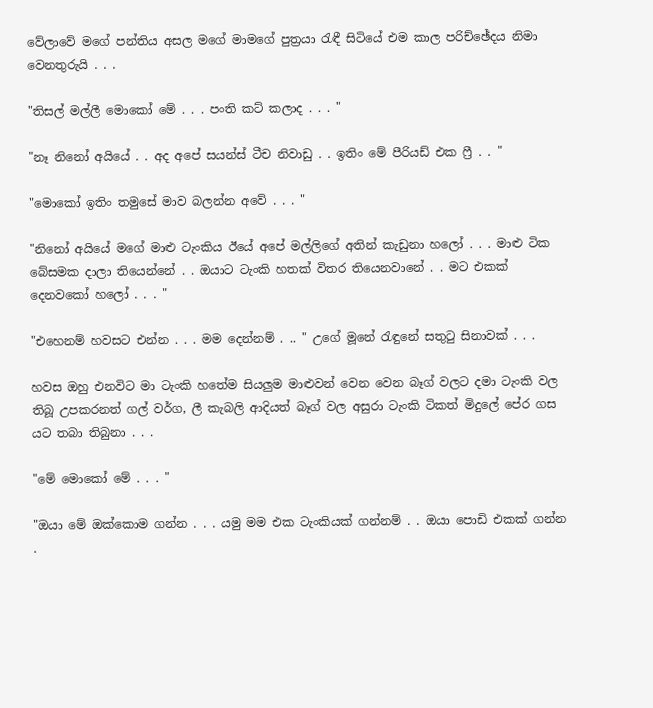වේලාවේ මගේ පන්තිය අසල මගේ මාමගේ පුත්‍රයා රැඳී සිටියේ එම කාල පරිච්ඡේදය නිමා වෙනතුරුයි . . .

"තිසල් මල්ලී මොකෝ මේ . . . පංති කට් කලාද . . . "

"නෑ නිනෝ අයියේ . . අද අපේ සයන්ස් ටීච නිවාඩු . . ඉතිං මේ පීරියඩ් එක ෆ්‍රී . . "

"මොකෝ ඉතිං තමුසේ මාව බලන්න අවේ . . . "

"නිනෝ අයියේ මගේ මාළු ටැංකිය ඊයේ අපේ මල්ලිගේ අතින් කැඩුනා හලෝ . . . මාළු ටික බේසමක දාලා තියෙන්නේ . . ඔයාට ටැංකි හතක් විතර තියෙනවානේ . . මට එකක් දෙනවකෝ හලෝ . . . "

"එහෙනම් හවසට එන්න . . . මම දෙන්නම් . .. " උගේ මූනේ රැඳුනේ සතුටු සිනාවක් . . .

හවස ඔහු එනවිට මා ටැංකි හතේම සියලුම මාළුවන් වෙන වෙන බෑග් වලට දමා ටැංකි වල තිබූ උපකරනත් ගල් වර්ග, ලී කැබලි ආදියත් බෑග් වල අසුරා ටැංකි ටිකත් මිදුලේ පේර ගස යට තබා තිබුනා . . .

"මේ මොකෝ මේ . . . "

"ඔයා මේ ඔක්කොම ගන්න . . . යමු මම එක ටැංකියක් ගන්නම් . . ඔයා පොඩි එකක් ගන්න .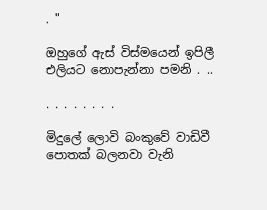. "

ඔහුගේ ඇස් විස්මයෙන් ඉපිලී එලියට නොපැන්නා පමනි . ..

. . . . . . . .

මිදුලේ ලොවි බංකුවේ වාඩිවී පොතක් බලනවා වැනි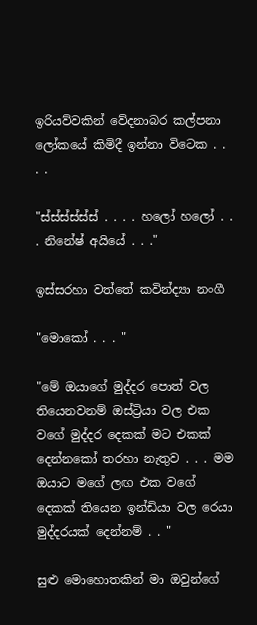ඉරියව්වකින් වේදනාබර කල්පනා ලෝකයේ කිමිදී ඉන්නා විටෙක . . . .

"ස්ස්ස්ස්ස්ස් . . . . හලෝ හලෝ . . . නිනේෂ් අයියේ . . ."

ඉස්සරහා වත්තේ කවින්ද්‍යා නංගී

"මොකෝ . . . "

"මේ ඔයාගේ මුද්දර පොත් වල තියෙනවනම් ඔස්ට්‍රියා වල එක වගේ මුද්දර දෙකක් මට එකක් දෙන්නකෝ තරහා නැතුව . . . මම ඔයාට මගේ ලඟ එක වගේ දෙකක් තියෙන ඉන්ඩියා වල රෙයා මුද්දරයක් දෙන්නම් . . "

සුළු මොහොතකින් මා ඔවුන්ගේ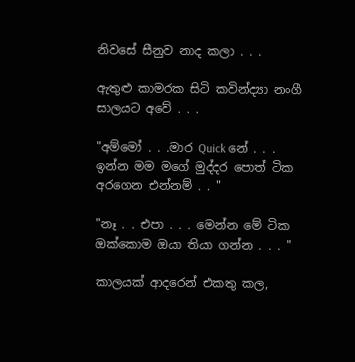නිවසේ සීනුව නාද කලා . . .

ඇතුළු කාමරක සිටි කවින්ද්‍යා නංගී සාලයට අවේ . . .

"අම්මෝ . . .මාර Quick නේ . . . ඉන්න මම මගේ මුද්දර පොත් ටික අරගෙන එන්නම් . . "

"නෑ . . එපා . . . මෙන්න මේ ටික ඔක්කොම ඔයා තියා ගන්න . . . "

කාලයක් ආදරෙන් එකතු කල,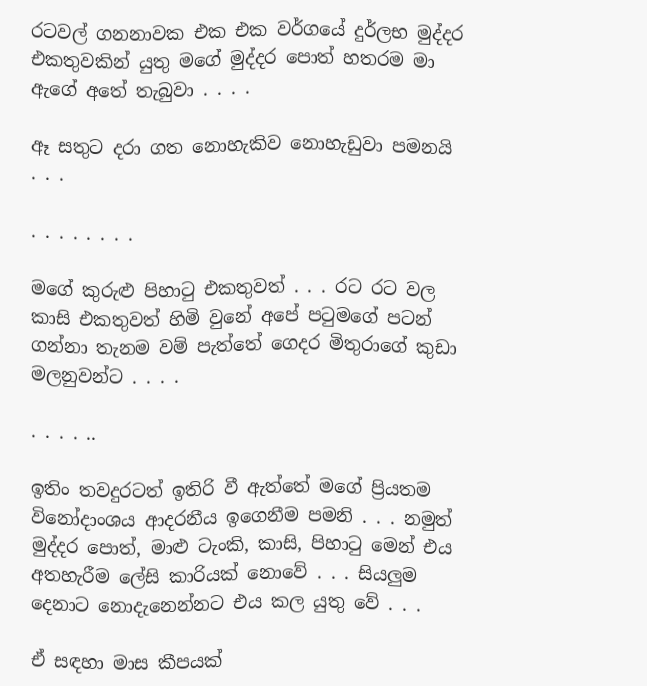රටවල් ගනනාවක එක එක වර්ගයේ දුර්ලභ මුද්දර එකතුවකින් යුතු මගේ මුද්දර පොත් හතරම මා ඇගේ අතේ තැබුවා . . . .

ඈ සතුට දරා ගත නොහැකිව නොහැඩුවා පමනයි . . .

. . . . . . . .

මගේ කුරුළු පිහාටු එකතුවත් . . . රට රට වල කාසි එකතුවත් හිමි වුනේ අපේ පටුමගේ පටන් ගන්නා තැනම වම් පැත්තේ ගෙදර මිතුරාගේ කුඩා මලනුවන්ට . . . .

. . . . ..

ඉතිං තවදුරටත් ඉතිරි වී ඇත්තේ මගේ ප්‍රියතම විනෝදාංශය ආදරනීය ඉගෙනීම පමනි . . . නමුත් මුද්දර පොත්, මාළු ටැංකි, කාසි, පිහාටු මෙන් එය අතහැරීම ලේසි කාරියක් නොවේ . . . සියලුම දෙනාට නොදැනෙන්නට එය කල යුතු වේ . . .

ඒ සඳහා මාස කීපයක්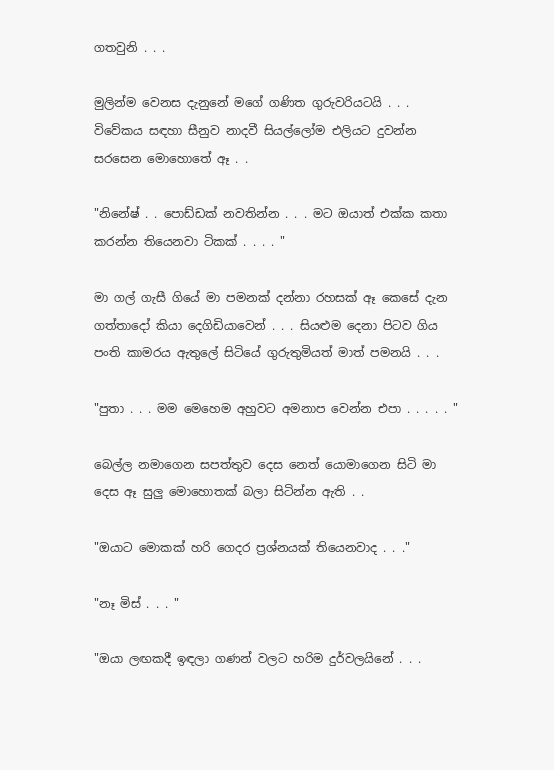ගතවුනි . . .

මුලින්ම වෙනස දැනුනේ මගේ ගණිත ගුරුවරියටයි . . . විවේකය සඳහා සීනුව නාදවී සියල්ලෝම එලියට දුවන්න සරසෙන මොහොතේ ඈ . .

"නිනේෂ් . . පොඩ්ඩක් නවතින්න . . . මට ඔයාත් එක්ක කතා කරන්න තියෙනවා ටිකක් . . . . "

මා ගල් ගැසී ගියේ මා පමනක් දන්නා රහසක් ඈ කෙසේ දැන ගත්තාදෝ කියා දෙගිඩියාවෙන් . . . සියළුම දෙනා පිටව ගිය පංති කාමරය ඇතුලේ සිටියේ ගුරුතුමියත් මාත් පමනයි . . .

"පුතා . . . මම මෙහෙම අහුවට අමනාප වෙන්න එපා . . . . . "

බෙල්ල නමාගෙන සපත්තුව දෙස නෙත් යොමාගෙන සිටි මා දෙස ඈ සුලු මොහොතක් බලා සිටින්න ඇති . .

"ඔයාට මොකක් හරි ගෙදර ප්‍රශ්නයක් තියෙනවාද . . ."

"නෑ මිස් . . . "

"ඔයා ලඟකදී ඉඳලා ගණන් වලට හරිම දුර්වලයිනේ . . .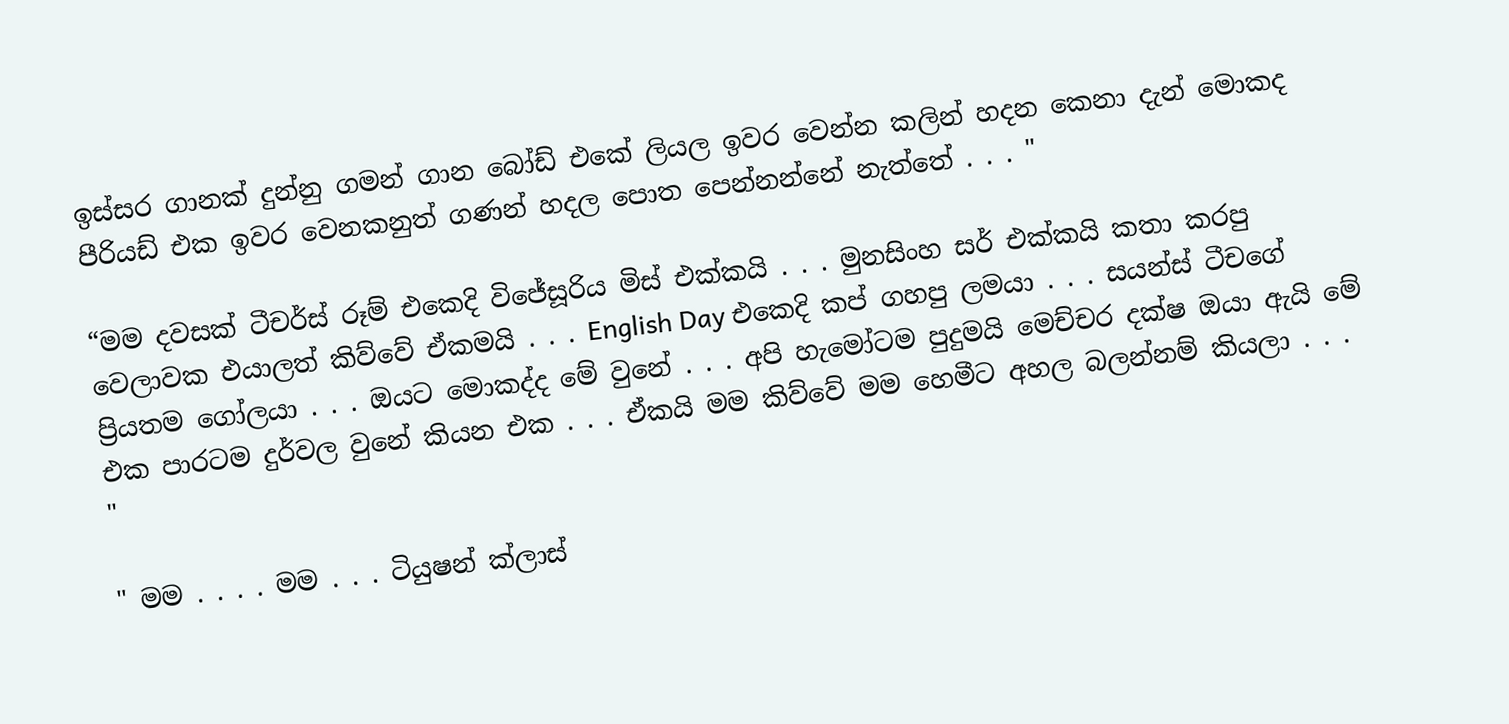ඉස්සර ගානක් දුන්නු ගමන් ගාන බෝඩ් එකේ ලියල ඉවර වෙන්න කලින් හදන කෙනා දැන් මොකද පීරියඩ් එක ඉවර වෙනකනුත් ගණන් හදල පොත පෙන්නන්නේ නැත්තේ . . . "

“මම දවසක් ටීචර්ස් රූම් එකෙදි විජේසූරිය මිස් එක්කයි . . . මුනසිංහ සර් එක්කයි කතා කරපු වෙලාවක එයාලත් කිව්වේ ඒකමයි . . . English Day එකෙදි කප් ගහපු ලමයා . . . සයන්ස් ටීචගේ ප්‍රියතම ගෝලයා . . . ඔයට මොකද්ද මේ වුනේ . . . අපි හැමෝටම පුදුමයි මෙච්චර දක්ෂ ඔයා ඇයි මේ එක පාරටම දුර්වල වුනේ කියන එක . . . ඒකයි මම කිව්වේ මම හෙමීට අහල බලන්නම් කියලා . . . "

" මම . . . . මම . . . ටියුෂන් ක්ලාස්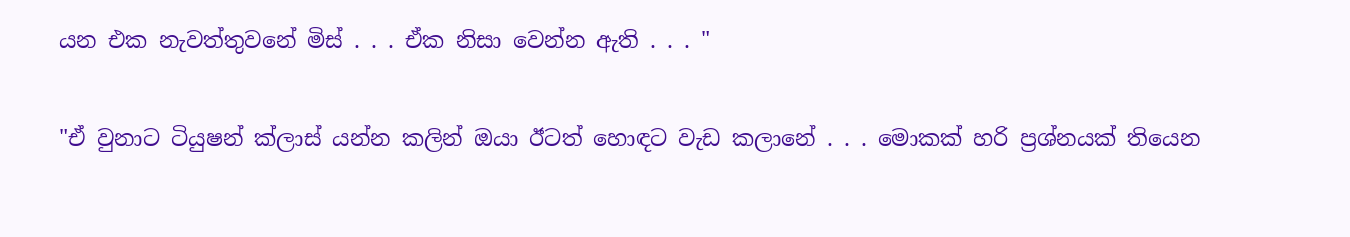යන එක නැවත්තුවනේ මිස් . . . ඒක නිසා වෙන්න ඇති . . . "

"ඒ වුනාට ටියුෂන් ක්ලාස් යන්න කලින් ඔයා ඊටත් හොඳට වැඩ කලානේ . . . මොකක් හරි ප්‍රශ්නයක් තියෙන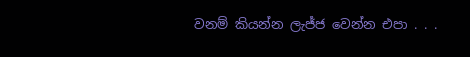වනම් කියන්න ලැජ්ජ වෙන්න එපා . . .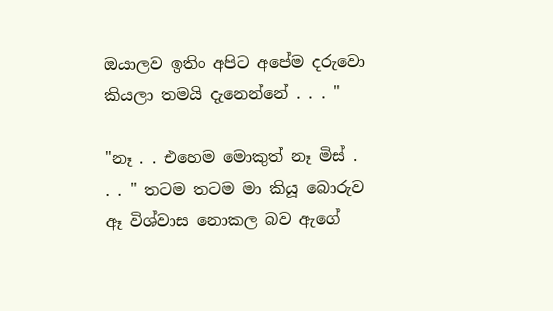ඔයාලව ඉතිං අපිට අපේම දරුවො කියලා තමයි දැනෙන්නේ . . . "

"නෑ . . එහෙම මොකුත් නෑ මිස් . . . " තටම තටම මා කියූ බොරුව ඈ විශ්වාස නොකල බව ඇගේ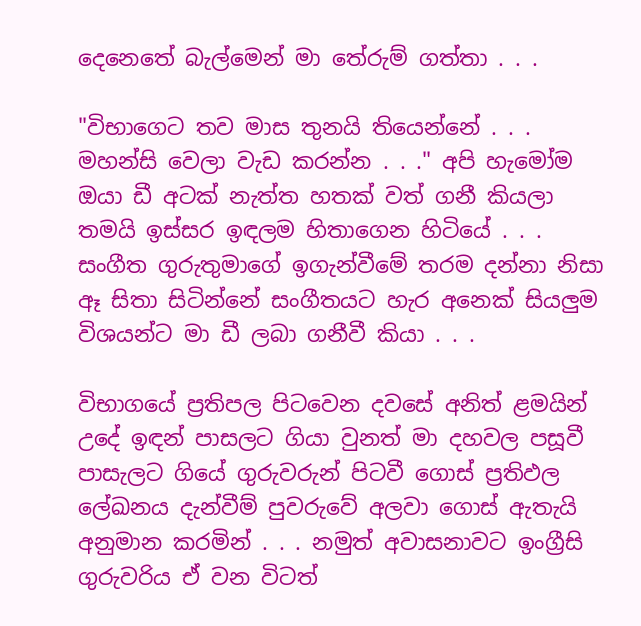දෙනෙතේ බැල්මෙන් මා තේරුම් ගත්තා . . .

"විභාගෙට තව මාස තුනයි තියෙන්නේ . . . මහන්සි වෙලා වැඩ කරන්න . . ." අපි හැමෝම ඔයා ඩී අටක් නැත්ත හතක් වත් ගනී කියලා තමයි ඉස්සර ඉඳලම හිතාගෙන හිටියේ . . . සංගීත ගුරුතුමාගේ ඉගැන්වීමේ තරම දන්නා නිසා ඈ සිතා සිටින්නේ සංගීතයට හැර අනෙක් සියලුම විශයන්ට මා ඩී ලබා ගනීවී කියා . . .

විභාගයේ ප්‍රතිපල පිටවෙන දවසේ අනිත් ළමයින් උදේ ඉඳන් පාසලට ගියා වුනත් මා දහවල පසූවී පාසැලට ගියේ ගුරුවරුන් පිටවී ගොස් ප්‍රතිඵල ලේඛනය දැන්වීම් පුවරුවේ අලවා ගොස් ඇතැයි අනුමාන කරමින් . . . නමුත් අවාසනාවට ඉංග්‍රීසි ගුරුවරිය ඒ වන විටත්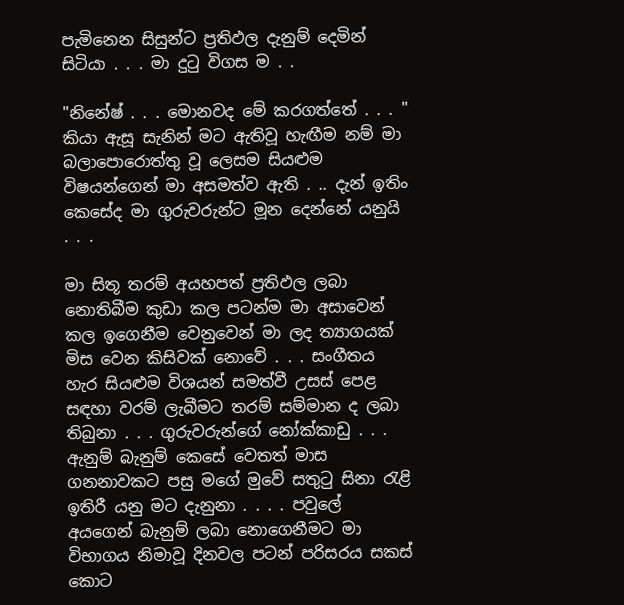පැමිනෙන සිසුන්ට ප්‍රතිඵල දැනුම් දෙමින් සිටියා . . . මා දුටු විගස ම . .

"නිනේෂ් . . . මොනවද මේ කරගත්තේ . . . " කියා ඇසූ සැනින් මට ඇතිවූ හැඟීම නම් මා බලාපොරොත්තු වූ ලෙසම සියළුම විෂයන්ගෙන් මා අසමත්ව ඇති . .. දැන් ඉතිං කෙසේද මා ගුරුවරුන්ට මූන දෙන්නේ යනුයි . . .

මා සිතූ තරම් අයහපත් ප්‍රතිඵල ලබා නොතිබීම කුඩා කල පටන්ම මා අසාවෙන් කල ඉගෙනීම වෙනුවෙන් මා ලද ත්‍යාගයක් මිස වෙන කිසිවක් නොවේ . . . සංගීතය හැර සියළුම විශයන් සමත්වී උසස් පෙළ සඳහා වරම් ලැබීමට තරම් සම්මාන ද ලබා තිබුනා . . . ගුරුවරුන්ගේ නෝක්කාඩු . . . ඇනුම් බැනුම් කෙසේ වෙතත් මාස ගනනාවකට පසු මගේ මුවේ සතුටු සිනා රැළි ඉතිරී යනු මට දැනුනා . . . . පවුලේ අයගෙන් බැනුම් ලබා නොගෙනීමට මා විභාගය නිමාවූ දිනවල පටන් පරිසරය සකස් කොට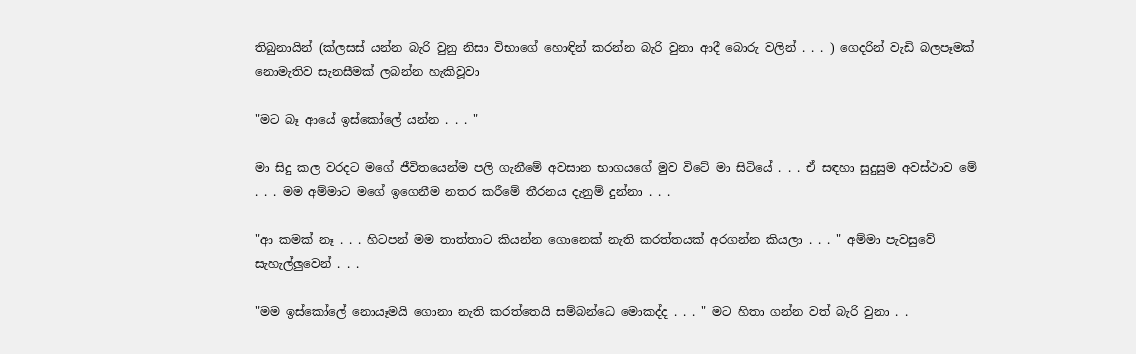තිබුනායින් (ක්ලසස් යන්න බැරි වුනු නිසා විභාගේ හොඳින් කරන්න බැරි වුනා ආදී බොරු වලින් . . . ) ගෙදරින් වැඩි බලපෑමක් නොමැතිව සැනසීමක් ලබන්න හැකිවූවා

"මට බෑ ආයේ ඉස්කෝලේ යන්න . . . "

මා සිදු කල වරදට මගේ ජීවිතයෙන්ම පලි ගැනීමේ අවසාන භාගයගේ මුව විටේ මා සිටියේ . . . ඒ සඳහා සුදුසුම අවස්ථාව මේ . . . මම අම්මාට මගේ ඉගෙනීම නතර කරීමේ තීරනය දැනුම් දුන්නා . . .

"ආ කමක් නෑ . . . හිටපන් මම තාත්තාට කියන්න ගොනෙක් නැති කරත්තයක් අරගන්න කියලා . . . " අම්මා පැවසුවේ සැහැල්ලුවෙන් . . .

"මම ඉස්කෝලේ නොයෑමයි ගොනා නැති කරත්තෙයි සම්බන්ධෙ මොකද්ද . . . " මට හිතා ගන්න වත් බැරි වුනා . .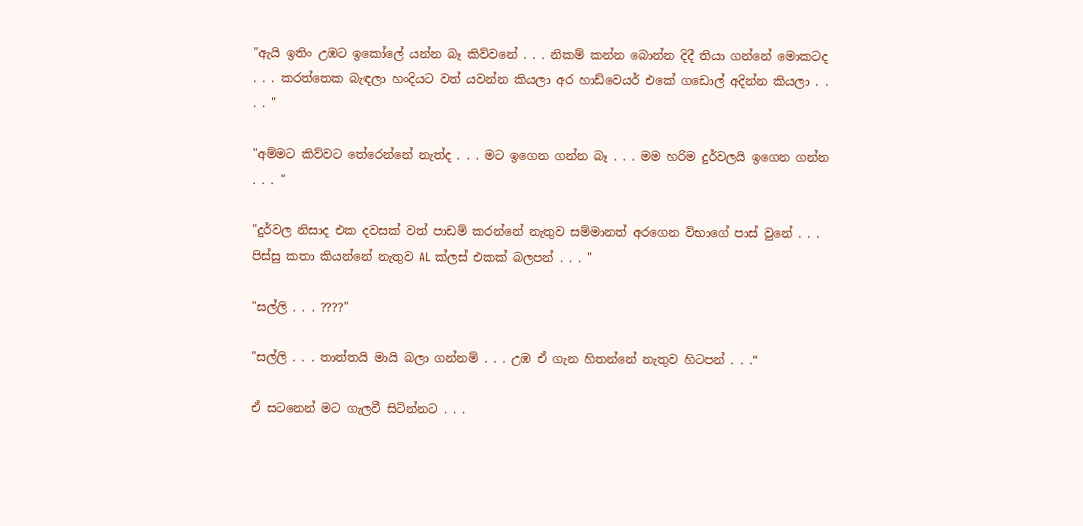"ඇයි ඉතිං උඹට ඉකෝලේ යන්න බෑ කිව්වනේ . . . නිකම් කන්න බොන්න දිදී තියා ගන්නේ මොකටද . . . කරත්තෙක බැඳලා හංදියට වත් යවන්න කියලා අර හාඩ්වෙයර් එකේ ගඩොල් අදින්න කියලා . . . . "

"අම්මට කිව්වට තේරෙන්නේ නැත්ද . . . මට ඉගෙන ගන්න බෑ . . . මම හරිම දුර්වලයි ඉගෙන ගන්න . . . "

"දුර්වල නිසාද එක දවසක් වත් පාඩම් කරන්නේ නැතුව සම්මානත් අරගෙන විභාගේ පාස් වුනේ . . . පිස්සු කතා කියන්නේ නැතුව AL ක්ලස් එකක් බලපන් . . . "

"සල්ලි . . . ????"

"සල්ලි . . . තාත්තයි මායි බලා ගන්නම් . . . උඹ ඒ ගැන හිතන්නේ නැතුව හිටපන් . . .“

ඒ සටනෙන් මට ගැලවී සිටින්නට . . .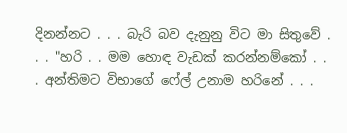දිනන්නට . . . බැරි බව දැනුනු විට මා සිතුවේ . . . "හරි . . මම හොඳ වැඩක් කරන්නම්කෝ . . . අන්තිමට විභාගේ ෆේල් උනාම හරිනේ . . .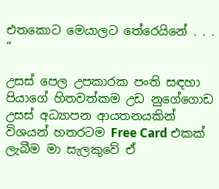එතකොට මෙයාලට තේරෙයිනේ . . . “

උසස් පෙල උපකාරක පංති සඳහා පියාගේ හිතවත්කම උඩ නුගේගොඩ උසස් අධ්‍යාපන ආයතනයකින් විශයන් හතරටම Free Card එකක් ලැබීම මා සැලකුවේ ඒ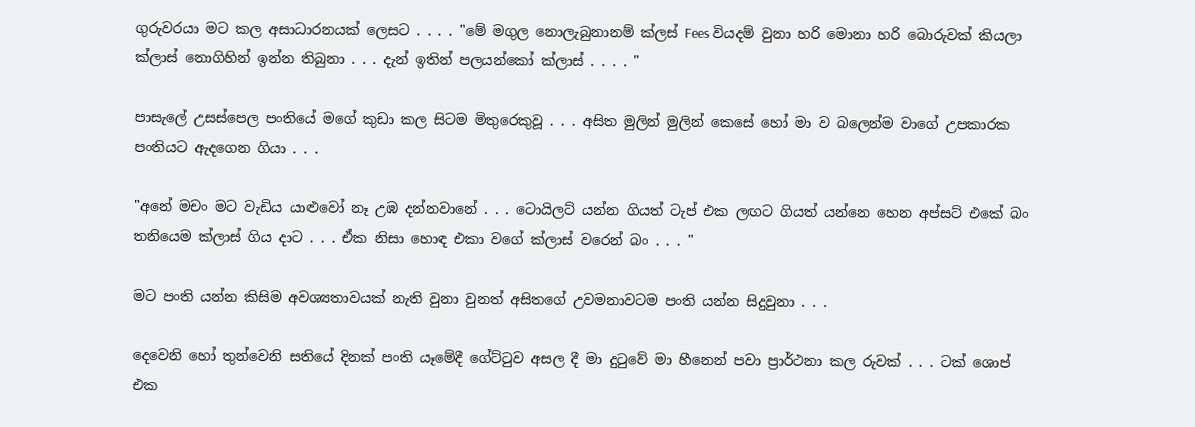ගුරුවරයා මට කල අසාධාරනයක් ලෙසට . . . . "මේ මගුල නොලැබුනානම් ක්ලස් Fees වියදම් වුනා හරි මොනා හරි බොරුවක් කියලා ක්ලාස් නොගිහින් ඉන්න තිබුනා . . . දැන් ඉතින් පලයන්කෝ ක්ලාස් . . . . "

පාසැලේ උසස්පෙල පංතියේ මගේ කුඩා කල සිටම මිතුරෙකුවූ . . . අසිත මුලින් මුලින් කෙසේ හෝ මා ව බලෙන්ම වාගේ උපකාරක පංතියට ඇදගෙන ගියා . . .

"අනේ මචං මට වැඩිය යාළුවෝ නෑ උඹ දන්නවානේ . . . ටොයිලට් යන්න ගියත් ටැප් එක ලඟට ගියත් යන්නෙ හෙන අප්සට් එකේ බං තනියෙම ක්ලාස් ගිය දාට . . . ඒක නිසා හොඳ එකා වගේ ක්ලාස් වරෙන් බං . . . "

මට පංති යන්න කිසිම අවශ්‍යතාවයක් නැති වුනා වුනත් අසිතගේ උවමනාවටම පංති යන්න සිදුවුනා . . .

දෙවෙනි හෝ තුන්වෙනි සතියේ දිනක් පංති යෑමේදී ගේට්ටුව අසල දී මා දුටුවේ මා හීනෙන් පවා ප්‍රාර්ථනා කල රුවක් . . . ටක් ශොප් එක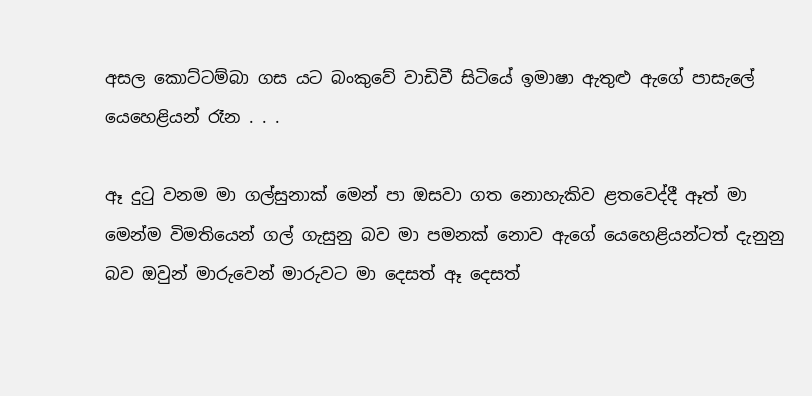අසල කොට්ටම්බා ගස යට බංකුවේ වාඩිවී සිටියේ ඉමාෂා ඇතුළු ඇගේ පාසැලේ යෙහෙළියන් රෑන . . .

ඈ දුටු වනම මා ගල්සුනාක් මෙන් පා ඔසවා ගත නොහැකිව ළතවෙද්දී ඈත් මා මෙන්ම විමතියෙන් ගල් ගැසුනු බව මා පමනක් නොව ඇගේ යෙහෙළියන්ටත් දැනුනු බව ඔවුන් මාරුවෙන් මාරුවට මා දෙසත් ඈ දෙසත්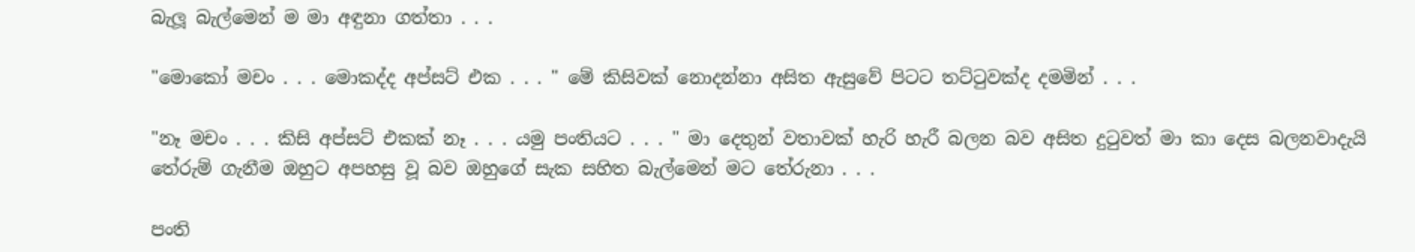බැලූ බැල්මෙන් ම මා අඳුනා ගත්තා . . .

"මොකෝ මචං . . . මොකද්ද අප්සට් එක . . . " මේ කිසිවක් නොදන්නා අසිත ඇසුවේ පිටට තට්ටුවක්ද දමමින් . . .

"නෑ මචං . . . කිසි අප්සට් එකක් නෑ . . . යමු පංතියට . . . " මා දෙතුන් වතාවක් හැරි හැරී බලන බව අසිත දුටුවත් මා කා දෙස බලනවාදැයි තේරුම් ගැනීම ඔහුට අපහසු වූ බව ඔහුගේ සැක සහිත බැල්මෙන් මට තේරුනා . . .

පංති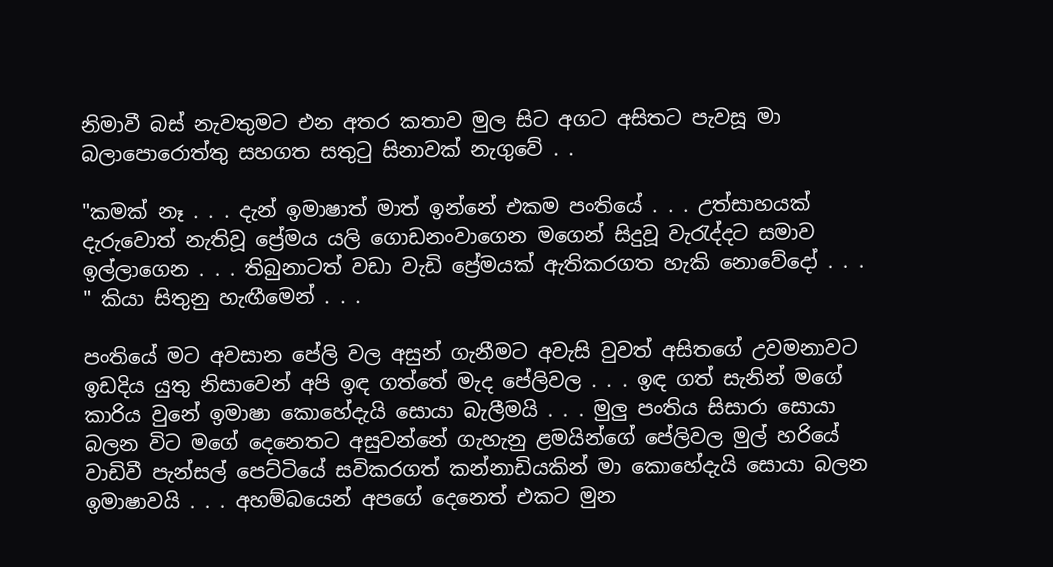නිමාවී බස් නැවතුමට එන අතර කතාව මුල සිට අගට අසිතට පැවසූ මා බලාපොරොත්තු සහගත සතුටු සිනාවක් නැගුවේ . .

"කමක් නෑ . . . දැන් ඉමාෂාත් මාත් ඉන්නේ එකම පංතියේ . . . උත්සාහයක් දැරුවොත් නැතිවූ ප්‍රේමය යලි ගොඩනංවාගෙන මගෙන් සිදුවූ වැරැද්දට සමාව ඉල්ලාගෙන . . . තිබුනාටත් වඩා වැඩි ප්‍රේමයක් ඇතිකරගත හැකි නොවේදෝ . . . " කියා සිතුනු හැඟීමෙන් . . .

පංතියේ මට අවසාන පේලි වල අසුන් ගැනීමට අවැසි වුවත් අසිතගේ උවමනාවට ඉඩදිය යුතු නිසාවෙන් අපි ඉඳ ගත්තේ මැද පේලිවල . . . ඉඳ ගත් සැනින් මගේ කාරිය වුනේ ඉමාෂා කොහේදැයි සොයා බැලීමයි . . . මුලු පංතිය සිසාරා සොයා බලන විට මගේ දෙනෙතට අසුවන්නේ ගැහැනු ළමයින්ගේ පේලිවල මුල් හරියේ වාඩිවී පැන්සල් පෙට්ටියේ සවිකරගත් කන්නාඩියකින් මා කොහේදැයි සොයා බලන ඉමාෂාවයි . . . අහම්බයෙන් අපගේ දෙනෙත් එකට මුන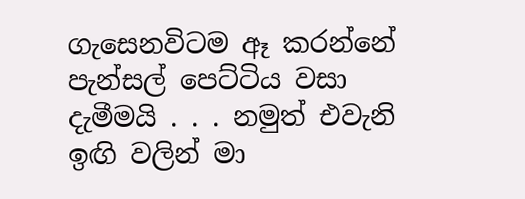ගැසෙනවිටම ඈ කරන්නේ පැන්සල් පෙට්ටිය වසා දැමීමයි . . . නමුත් එවැනි ඉඟි වලින් මා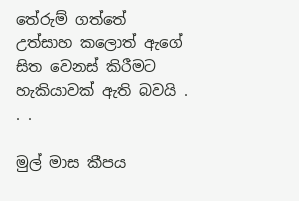තේරුම් ගත්තේ උත්සාහ කලොත් ඇගේ සිත වෙනස් කිරීමට හැකියාවක් ඇති බවයි . . .

මුල් මාස කීපය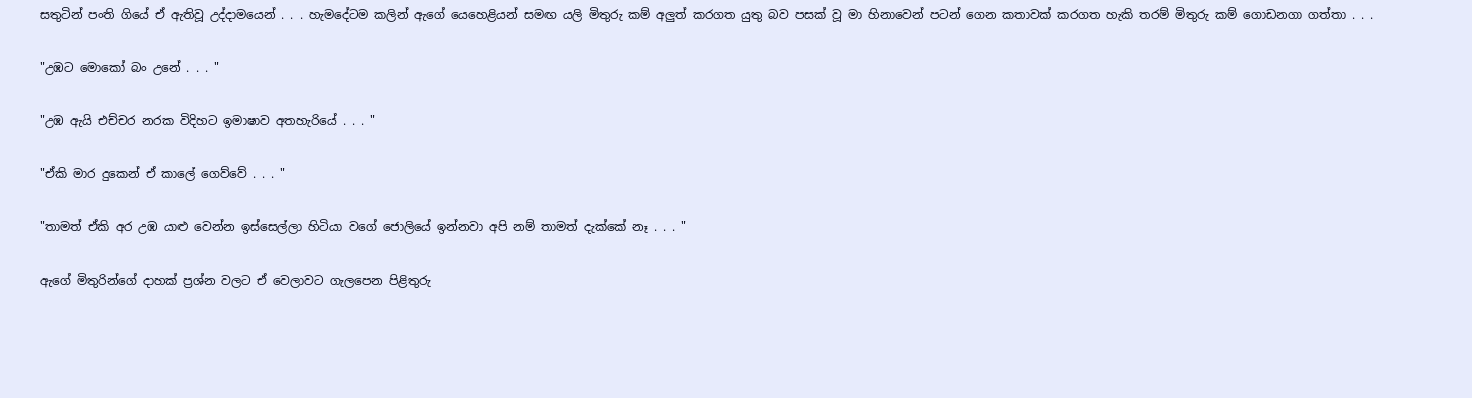සතුටින් පංති ගියේ ඒ ඇතිවූ උද්දාමයෙන් . . . හැමදේටම කලින් ඇගේ යෙහෙළියන් සමඟ යලි මිතුරු කම් අලුත් කරගත යුතු බව පසක් වූ මා හිනාවෙන් පටන් ගෙන කතාවක් කරගත හැකි තරම් මිතුරු කම් ගොඩනගා ගත්තා . . .

"උඹට මොකෝ බං උනේ . . . "

"උඹ ඇයි එච්චර නරක විදිහට ඉමාෂාව අතහැරියේ . . . "

"ඒකි මාර දුකෙන් ඒ කාලේ ගෙව්වේ . . . "

"තාමත් ඒකි අර උඹ යාළු වෙන්න ඉස්සෙල්ලා හිටියා වගේ ජොලියේ ඉන්නවා අපි නම් තාමත් දැක්කේ නෑ . . . "

ඇගේ මිතුරින්ගේ දාහක් ප්‍රශ්න වලට ඒ වෙලාවට ගැලපෙන පිළිතුරු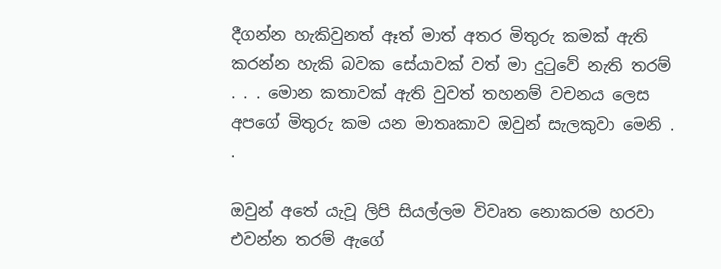දීගන්න හැකිවුනත් ඈත් මාත් අතර මිතුරු කමක් ඇති කරන්න හැකි බවක සේයාවක් වත් මා දුටුවේ නැති තරම් . . . මොන කතාවක් ඇති වුවත් තහනම් වචනය ලෙස අපගේ මිතුරු කම යන මාතෘකාව ඔවුන් සැලකුවා මෙනි . .

ඔවුන් අතේ යැවූ ලිපි සියල්ලම විවෘත නොකරම හරවා එවන්න තරම් ඇගේ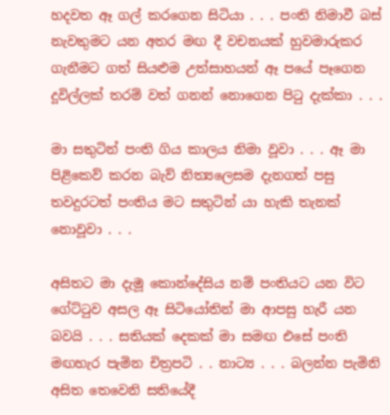හදවත ඈ ගල් කරගෙන සිටියා . . . පංති නිමාවී බස් නැවතුමට යන අතර මඟ දී වචනයක් හුවමාරුකර ගැනීමට ගත් සියළුම උත්සාහයන් ඈ පයේ පෑගෙන දූවිල්ලක් තරම් වත් ගනන් නොගෙන පිටු දැක්කා . . .

මා සතුටින් පංති ගිය කාලය නිමා වූවා . . . ඈ මා පිළිකෙව් කරන බැව් නිත්‍යලෙසම දැනගත් පසු තවදුරටත් පංතිය මට සතුටින් යා හැකි තැනක් නොවූවා . . .

අසිතට මා දැමූ කොන්දේසිය නම් පංතියට යන විට ගේට්ටුව අසල ඈ සිටියෝතින් මා ආපසු හැරී යන බවයි . . . සතියක් දෙකක් මා සමඟ එසේ පංති මඟහැර පැමින චිත්‍රපටි . . නාට්‍ය . . . බලන්න පැමිනි අසිත තෙවෙනි සතියේදී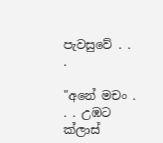පැවසුවේ . . .

"අනේ මචං . . . උඹට ක්ලාස්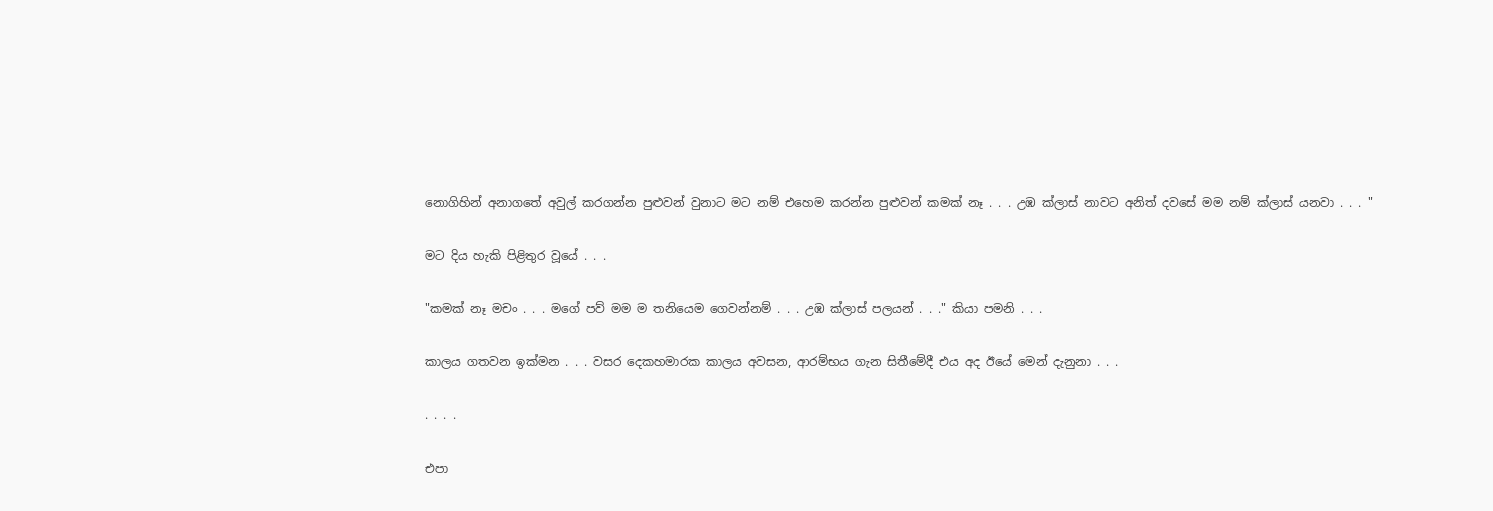නොගිහින් අනාගතේ අවුල් කරගන්න පුළුවන් වුනාට මට නම් එහෙම කරන්න පුළුවන් කමක් නෑ . . . උඹ ක්ලාස් නාවට අනිත් දවසේ මම නම් ක්ලාස් යනවා . . . "

මට දිය හැකි පිළිතුර වූයේ . . .

"කමක් නෑ මචං . . . මගේ පව් මම ම තනියෙම ගෙවන්නම් . . . උඹ ක්ලාස් පලයන් . . ." කියා පමනි . . .

කාලය ගතවන ඉක්මන . . . වසර දෙකහමාරක කාලය අවසන, ආරම්භය ගැන සිතීමේදී එය අද ඊයේ මෙන් දැනුනා . . .

. . . .

එපා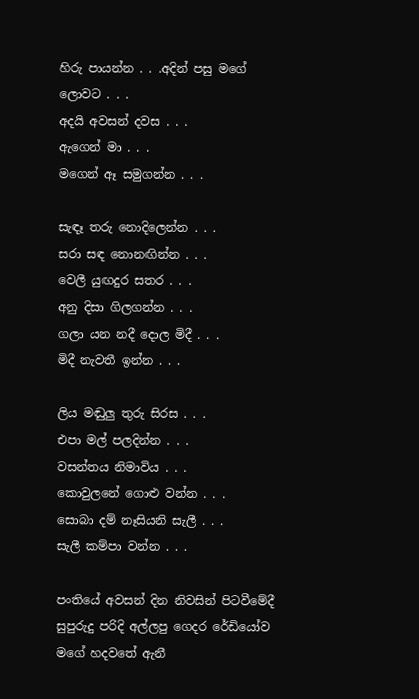හිරු පායන්න . . .අදින් පසු මගේ ලොවට . . .
අදයි අවසන් දවස . . .
ඇගෙන් මා . . .
මගෙන් ඈ සමුගන්න . . .

සැඳෑ තරු නොදිලෙන්න . . .
සරා සඳ නොනඟින්න . . .
වෙලී යුඟදුර සතර . . .
අනු දිසා ගිලගන්න . . .
ගලා යන නදී දොල මිදී . . .
මිදී නැවතී ඉන්න . . .

ලිය මඬුලු තුරු සිරස . . .
එපා මල් පලදින්න . . .
වසන්තය නිමාවිය . . .
කොවුලනේ ගොළු වන්න . . .
සොබා දම් නෑසියනි සැලී . . .
සැලී කම්පා වන්න . . .

පංතියේ අවසන් දින නිවසින් පිටවීමේදී සුපුරුදු පරිදි අල්ලපු ගෙදර රේඩියෝව මගේ හදවතේ ඇනී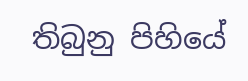තිබුනු පිහියේ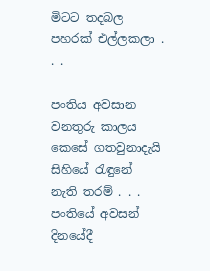මිටට තදබල පහරක් එල්ලකලා . . .

පංතිය අවසාන වනතුරු කාලය කෙසේ ගතවුනාදැයි සිහියේ රැඳුනේ නැති තරම් . . . පංතියේ අවසන් දිනයේදී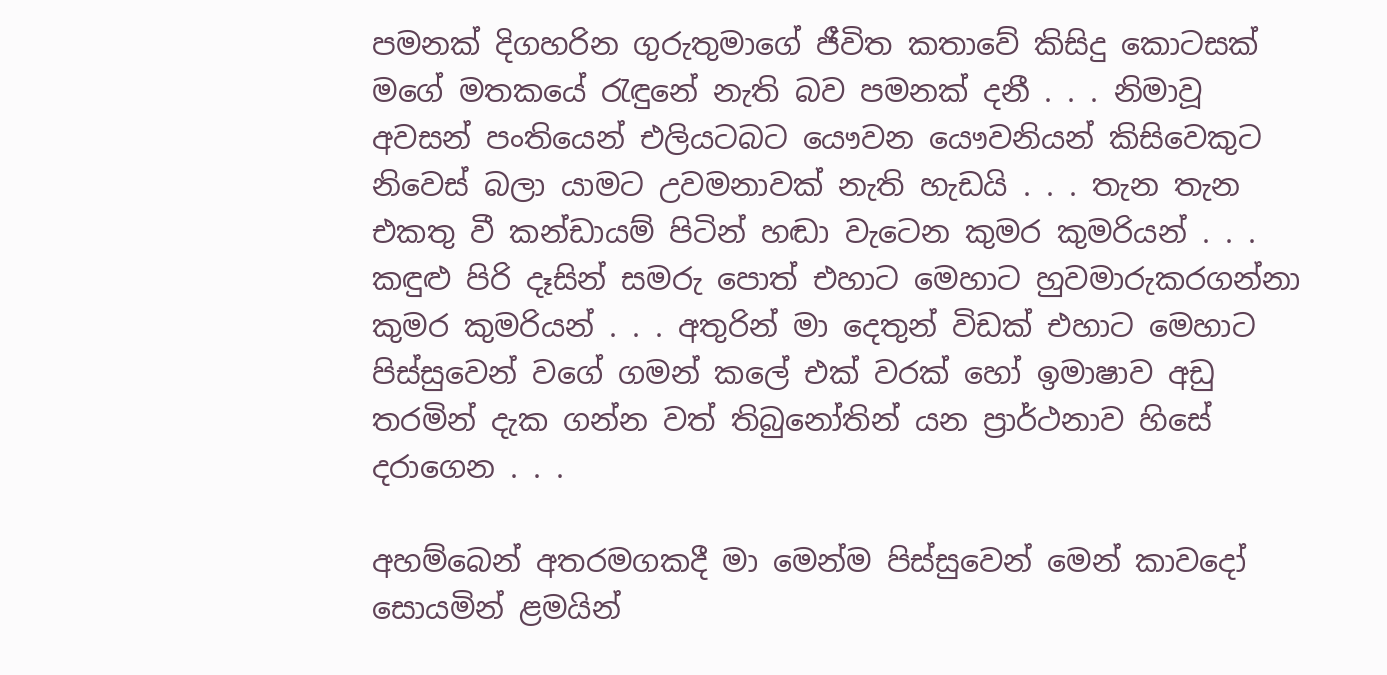පමනක් දිගහරින ගුරුතුමාගේ ජීවිත කතාවේ කිසිදු කොටසක් මගේ මතකයේ රැඳුනේ නැති බව පමනක් දනී . . . නිමාවූ අවසන් පංතියෙන් එලියටබට යෞවන යෞවනියන් කිසිවෙකුට නිවෙස් බලා යාමට උවමනාවක් නැති හැඩයි . . . තැන තැන එකතු වී කන්ඩායම් පිටින් හඬා වැටෙන කුමර කුමරියන් . . . කඳුළු පිරි දෑසින් සමරු පොත් එහාට මෙහාට හුවමාරුකරගන්නා කුමර කුමරියන් . . . අතුරින් මා දෙතුන් විඩක් එහාට මෙහාට පිස්සුවෙන් වගේ ගමන් කලේ එක් වරක් හෝ ඉමාෂාව අඩු තරමින් දැක ගන්න වත් තිබුනෝතින් යන ප්‍රාර්ථනාව හිසේ දරාගෙන . . .

අහම්බෙන් අතරමගකදී මා මෙන්ම පිස්සුවෙන් මෙන් කාවදෝ සොයමින් ළමයින්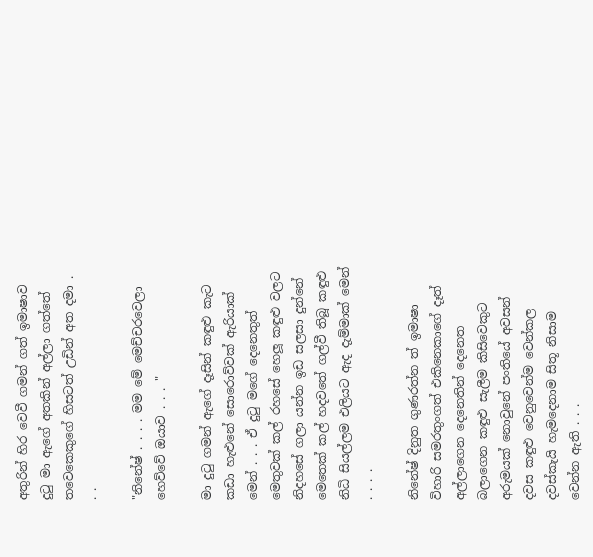අතුරින් හිර වෙවී ගමන් ගත් ඉමාෂාව දුටු මා ඇගේ අතකින් අල්ලා ගත්තේ තවෙකෙකුගේ හිසටත් උඩින් අත දමා . . .

"නිනේෂ් . . . . මම මේ මෙච්චරවෙලා හෙව්වේ ඔයාව . . . "

මා දුටු ගමන් ඇගේ දෑසින් කඳුළු කැට කඩා හැළුනේ සොරොව්වක් ඇරියාක් මෙන් . . . ඒ දුටු මගේ දෙනෙතුත් මෙතුවක් කල් රහසේ හෙලූ කඳුළු වලට නිදහසේ ගලා යන්න ඉඩ සලසා දුන්නේ මෙතෙක් කල් හදවතේ ගල්වී තිබූ කඳුළු නිධි සියල්ලම එලියට ඇද දැම්මාක් මෙන් . . . .

නිනේෂ් දිනුත ගුණරත්න ත් ඉමාෂා විහාරි සමරතුංගත් එකිනෙකාගේ දෑත් අල්ලාගෙන දෙනෙතින් දෙනෙත බලාගෙන කඳුළු සැලීම කිසිවෙකුට අරුමයක් නොවුනේ පංතියේ අවසන් දවස කඳුළු වෙනුවෙන්ම වෙන්කල දවස්කැයි හැමදෙනාම සිතූ නිසාම වෙන්න ඇති . . .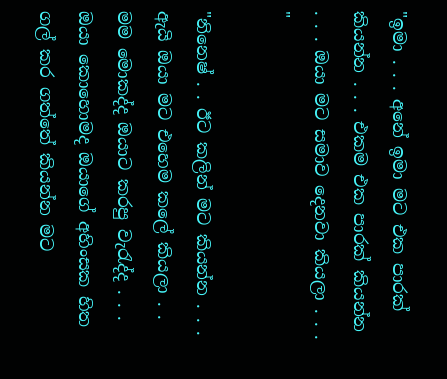"ඉමා . . . අනේ ඉමා මට එක පාරක් කියන්න . . . එකම එක පාරක් කියන්න . . . ඔයා මට සමාව දෙනවා කියලා . . . "

"නිනෙෂ් . . ඊට කලින් මට කියන්න . . . ඇයි ඔයා මට එහෙම කලේ කියලා . . මම මොකද්ද ඔයාට කරපු වැරැද්ද . . . ඔයා කොහොමද ඔයාගේ අහිංසක හිත ගල් කර ගත්තේ කියන්න මට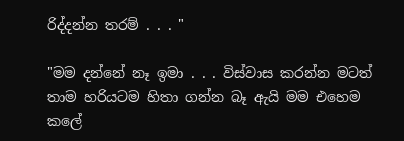රිද්දන්න තරම් . . . "

"මම දන්නේ නෑ ඉමා . . . විස්වාස කරන්න මටත් තාම හරියටම හිතා ගන්න බෑ ඇයි මම එහෙම කලේ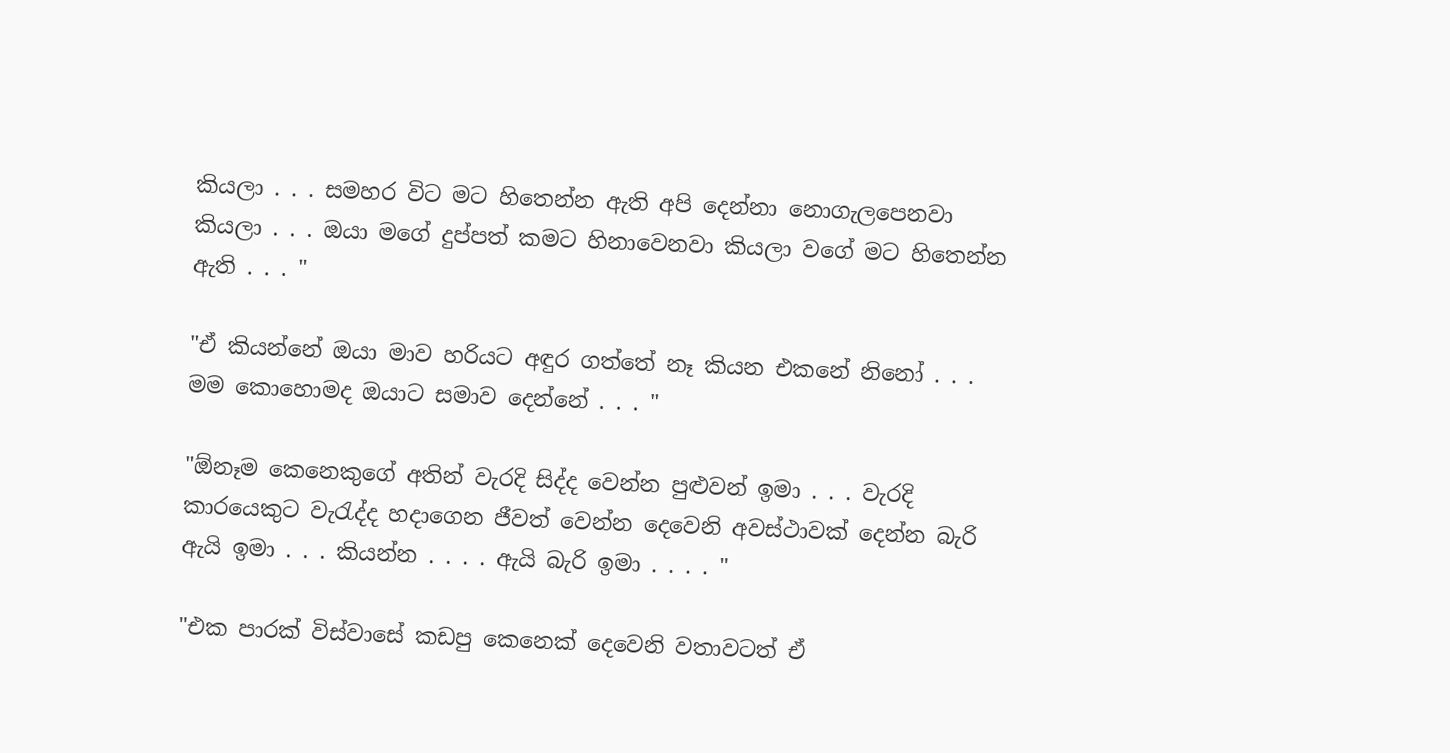කියලා . . . සමහර විට මට හිතෙන්න ඇති අපි දෙන්නා නොගැලපෙනවා කියලා . . . ඔයා මගේ දුප්පත් කමට හිනාවෙනවා කියලා වගේ මට හිතෙන්න ඇති . . . "

"ඒ කියන්නේ ඔයා මාව හරියට අඳුර ගත්තේ නෑ කියන එකනේ නිනෝ . . . මම කොහොමද ඔයාට සමාව දෙන්නේ . . . "

"ඕනෑම කෙනෙකුගේ අතින් වැරදි සිද්ද වෙන්න පුළුවන් ඉමා . . . වැරදි කාරයෙකුට වැරැද්ද හදාගෙන ජීවත් වෙන්න දෙවෙනි අවස්ථාවක් දෙන්න බැරි ඇයි ඉමා . . . කියන්න . . . . ඇයි බැරි ඉමා . . . . "

"එක පාරක් විස්වාසේ කඩපු කෙනෙක් දෙවෙනි වතාවටත් ඒ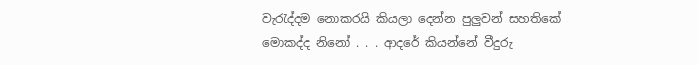වැරැද්දම නොකරයි කියලා දෙන්න පුලුවන් සහතිකේ මොකද්ද නිනෝ . . . ආදරේ කියන්නේ වීදුරු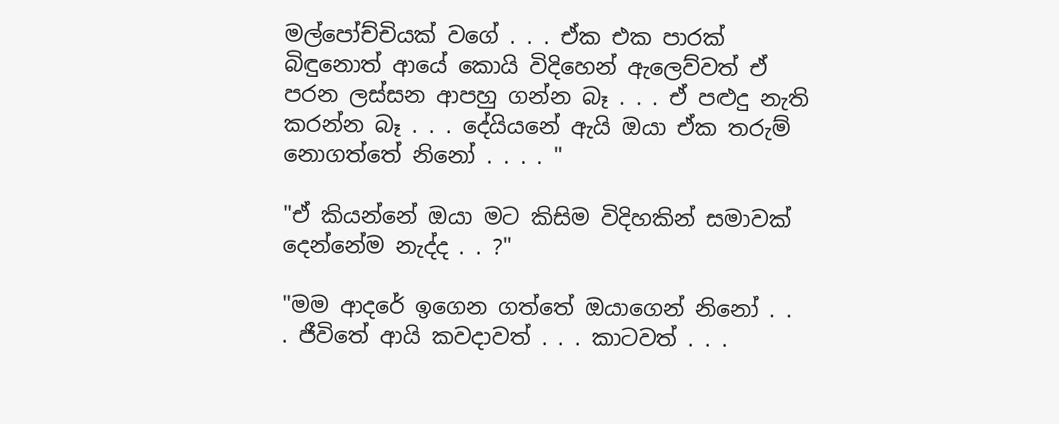මල්පෝච්චියක් වගේ . . . ඒක එක පාරක් බිඳුනොත් ආයේ කොයි විදිහෙන් ඇලෙව්වත් ඒ පරන ලස්සන ආපහු ගන්න බෑ . . . ඒ පළුදු නැති කරන්න බෑ . . . දේයියනේ ඇයි ඔයා ඒක තරුම් නොගත්තේ නිනෝ . . . . "

"ඒ කියන්නේ ඔයා මට කිසිම විදිහකින් සමාවක් දෙන්නේම නැද්ද . . ?"

"මම ආදරේ ඉගෙන ගත්තේ ඔයාගෙන් නිනෝ . . . ජීවිතේ ආයි කවදාවත් . . . කාටවත් . . .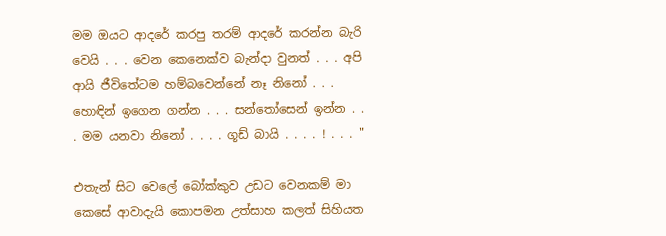මම ඔයට ආදරේ කරපු තරම් ආදරේ කරන්න බැරි වෙයි . . . වෙන කෙනෙක්ව බැන්දා වුනත් . . . අපි ආයි ජීවිතේටම හම්බවෙන්නේ නෑ නිනෝ . . . හොඳින් ඉගෙන ගන්න . . . සන්තෝසෙන් ඉන්න . . . මම යනවා නිනෝ . . . . ගූඩ් බායි . . . . ! . . . "

එතැන් සිට වෙලේ බෝක්කුව උඩට වෙනකම් මා කෙසේ ආවාදැයි කොපමන උත්සාහ කලත් සිහියත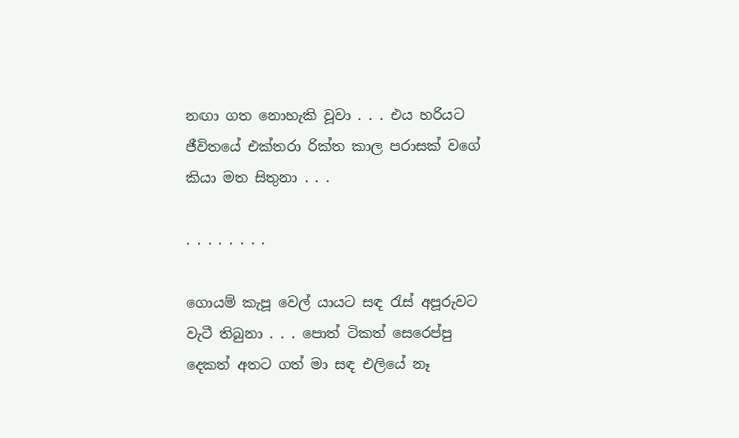නඟා ගත නොහැකි වූවා . . . එය හරියට ජීවිතයේ එක්තරා රික්ත කාල පරාසක් වගේ කියා මත සිතුනා . . .

. . . . . . . .

ගොයම් කැපූ වෙල් යායට සඳ රැස් අපූරුවට වැටී තිබුනා . . . පොත් ටිකත් සෙරෙප්පු දෙකත් අතට ගත් මා සඳ එලියේ නෑ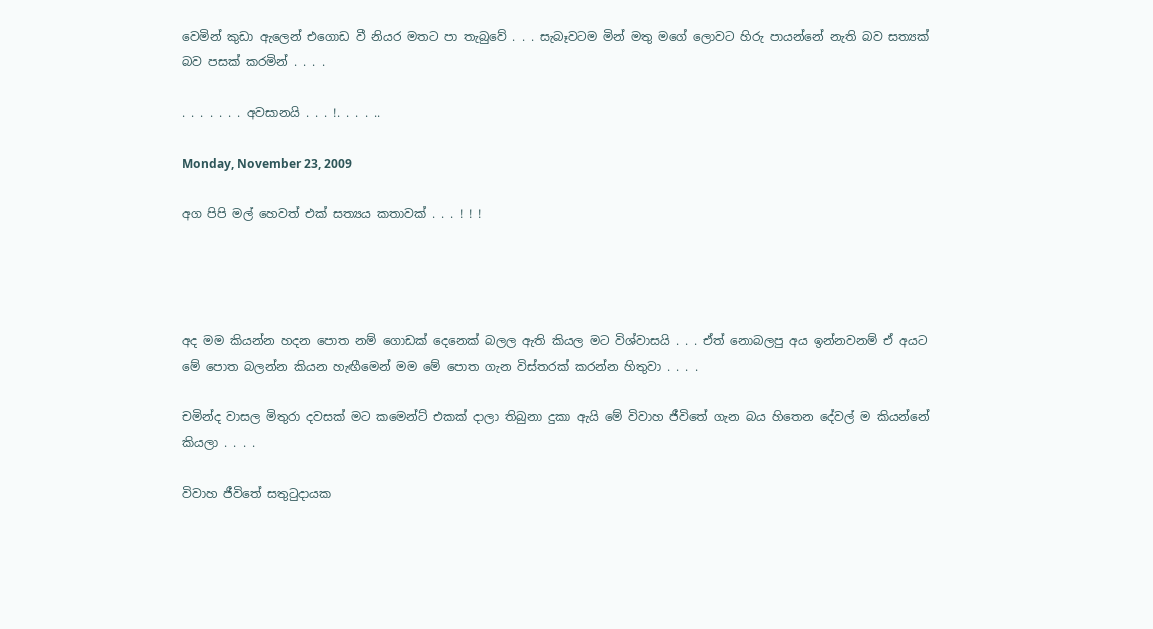වෙමින් කුඩා ඇලෙන් එගොඩ වී නියර මතට පා තැබුවේ . . . සැබෑවටම මින් මතු මගේ ලොවට හිරු පායන්නේ නැති බව සත්‍යක් බව පසක් කරමින් . . . .

. . . . . . . අවසානයි . . . !. . . . ..

Monday, November 23, 2009

අග පිපි මල් හෙවත් එක් සත්‍යය කතාවක් . . . ! ! !




අද මම කියන්න හදන පොත නම් ගොඩක් දෙනෙක් බලල ඇති කියල මට විශ්වාසයි . . . ඒත් නොබලපු අය ඉන්නවනම් ඒ අයට මේ පොත බලන්න කියන හැඟීමෙන් මම මේ පොත ගැන විස්තරක් කරන්න හිතුවා . . . .

චමින්ද වාසල මිතුරා දවසක් මට කමෙන්ට් එකක් දාලා තිබුනා දුකා ඇයි මේ විවාහ ජීවිතේ ගැන බය හිතෙන දේවල් ම කියන්නේ කියලා . . . .

විවාහ ජීවිතේ සතුටුදායක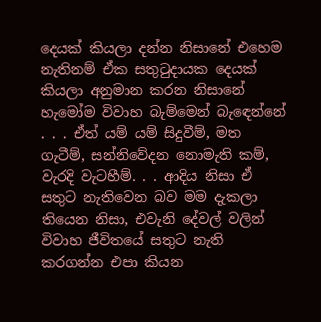දෙයක් කියලා දන්න නිසානේ එහෙම නැතිනම් ඒක සතුටුදායක දෙයක් කියලා අනුමාන කරන නිසානේ හැමෝම විවාහ බැම්මෙන් බැඳෙන්නේ . . . ඒත් යම් යම් සිදුවීම්, මත ගැටීම්, සන්නිවේදන නොමැති කම්, වැරදි වැටහීම්. . . ආදිය නිසා ඒ සතුට නැතිවෙන බව මම දැකලා තියෙන නිසා, එවැනි දේවල් වලින් විවාහ ජීවිතයේ සතුට නැති කරගන්න එපා කියන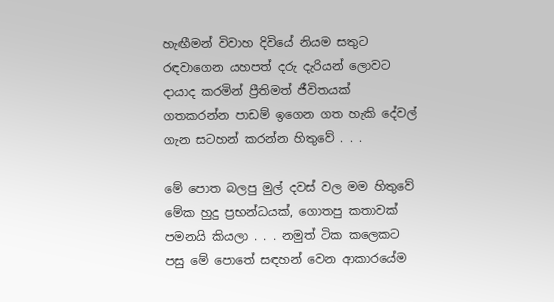හැඟීමන් විවාහ දිවියේ නියම සතුට රඳවාගෙන යහපත් දරු දැරියන් ලොවට දායාද කරමින් ප්‍රීතිමත් ජීවිතයක් ගතකරන්න පාඩම් ඉගෙන ගත හැකි දේවල් ගැන සටහන් කරන්න හිතුවේ . . .

මේ පොත බලපු මුල් දවස් වල මම හිතුවේ මේක හුදු ප්‍රභන්ධයක්, ගොතපු කතාවක් පමනයි කියලා . . . නමුත් ටික කලෙකට පසු මේ පොතේ සඳහන් වෙන ආකාරයේම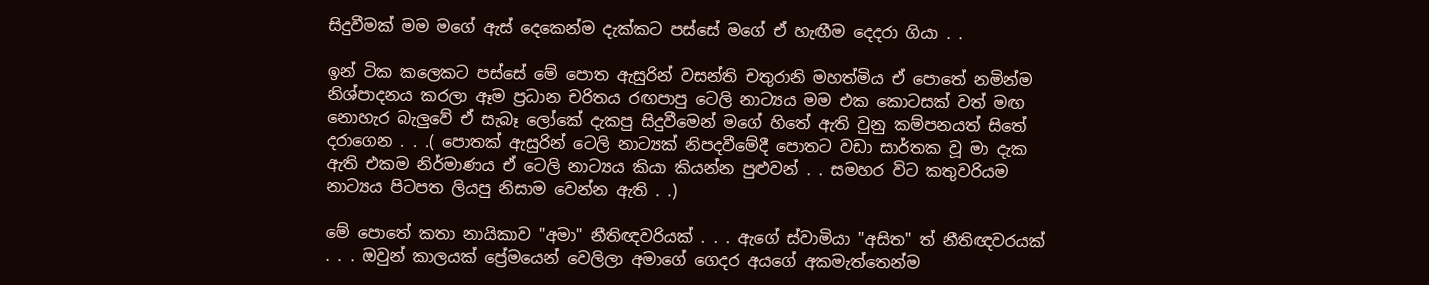සිදුවීමක් මම මගේ ඇස් දෙකෙන්ම දැක්කට පස්සේ මගේ ඒ හැඟීම දෙදරා ගියා . .

ඉන් ටික කලෙකට පස්සේ මේ පොත ඇසුරින් වසන්ති චතුරානි මහත්මිය ඒ පොතේ නමින්ම නිශ්පාදනය කරලා ඈම ප්‍රධාන චරිතය රඟපාපු ටෙලි නාට්‍යය මම එක කොටසක් වත් මඟ නොහැර බැලුවේ ඒ සැබෑ ලෝකේ දැකපු සිදුවීමෙන් මගේ හිතේ ඇති වුනු කම්පනයත් සිතේ දරාගෙන . . .( පොතක් ඇසුරින් ටෙලි නාට්‍යක් නිපදවීමේදී පොතට වඩා සාර්තක වූ මා දැක ඇති එකම නිර්මාණය ඒ ටෙලි නාට්‍යය කියා කියන්න පුළුවන් . . සමහර විට කතුවරියම නාට්‍යය පිටපත ලියපු නිසාම වෙන්න ඇති . .)

මේ පොතේ කතා නායිකාව "අමා" නීතිඥවරියක් . . . ඇගේ ස්වාමියා "අසිත" ත් නීතිඥවරයක් . . . ඔවුන් කාලයක් ප්‍රේමයෙන් වෙලිලා අමාගේ ගෙදර අයගේ අකමැත්තෙන්ම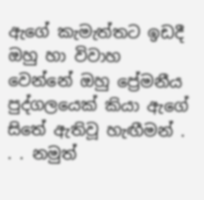ඇගේ කැමැත්තට ඉඩදී ඔහු හා විවාහ වෙන්නේ ඔහු ප්‍රේමනීය පුද්ගලයෙක් කියා ඇගේ සිතේ ඇතිවූ හැඟීමන් . . . නමුත්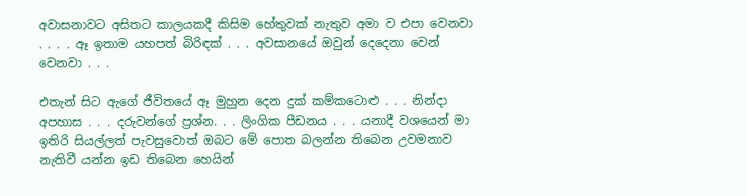අවාසනාවට අසිතට කාලයකදී කිසිම හේතුවක් නැතුව අමා ව එපා වෙනවා . . . . ඈ ඉතාම යහපත් බිරිඳක් . . . අවසානයේ ඔවුන් දෙදෙනා වෙන් වෙනවා . . .

එතැන් සිට ඇගේ ජීවිතයේ ඈ මුහුන දෙන දුක් කම්කටොළු . . . නින්දා අපහාස . . . දරුවන්ගේ ප්‍රශ්න. . . ලිංගික පීඩනය . . . යනාදී වශයෙන් මා ඉතිරි සියල්ලත් පැවසුවොත් ඔබට මේ පොත බලන්න තිබෙන උවමනාව නැතිවී යන්න ඉඩ තිබෙන හෙයින්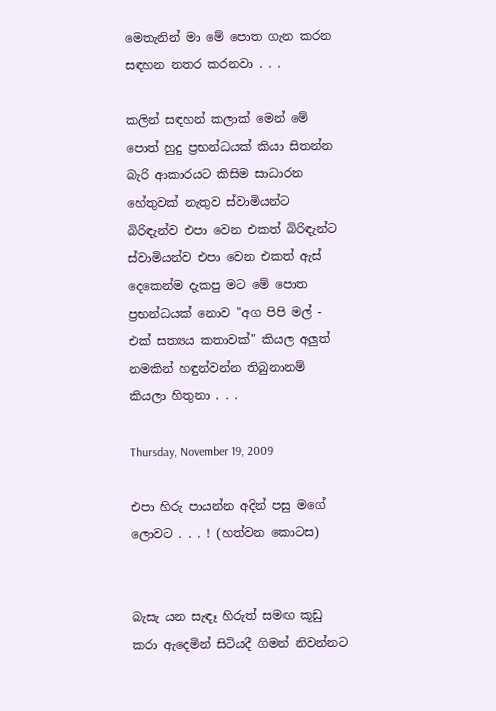මෙතැනින් මා මේ පොත ගැන කරන සඳහන නතර කරනවා . . .

කලින් සඳහන් කලාක් මෙන් මේ පොත් හුදු ප්‍රභන්ධයක් කියා සිතන්න බැරි ආකාරයට කිසිම සාධාරන හේතුවක් නැතුව ස්වාමියන්ට බිරිඳැන්ව එපා වෙන එකත් බිරිඳැන්ට ස්වාමියන්ව එපා වෙන එකත් ඇස් දෙකෙන්ම දැකපු මට මේ පොත ප්‍රභන්ධයක් නොව "අග පිපි මල් - එක් සත්‍යය කතාවක්" කියල අලුත් නමකින් හඳුන්වන්න තිබුනානම් කියලා හිතුනා . . .

Thursday, November 19, 2009

එපා හිරු පායන්න අදින් පසු මගේ ලොවට . . . ! (හත්වන කොටස)


බැසැ යන සැඳෑ හිරුත් සමඟ කූඩු කරා ඇදෙමින් සිටියදී ගිමන් නිවන්නට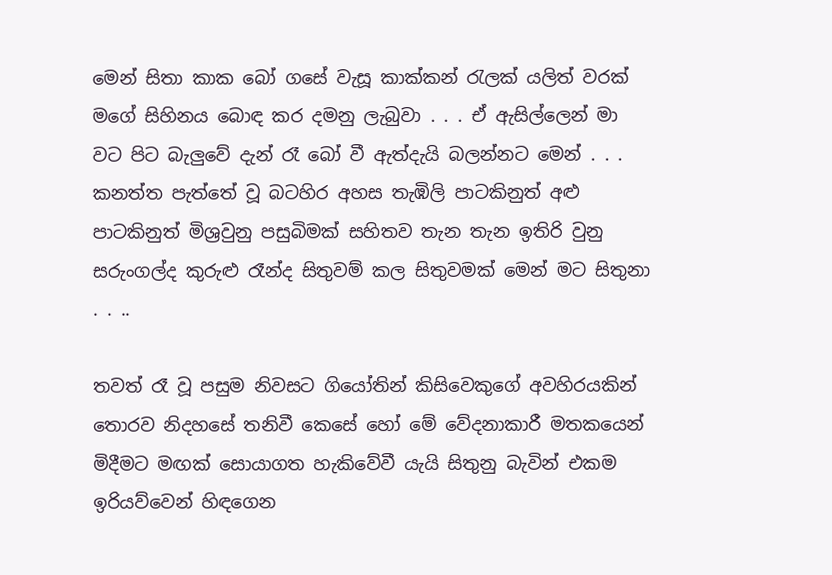මෙන් සිතා කාක බෝ ගසේ වැසූ කාක්කන් රැලක් යලිත් වරක් මගේ සිහිනය බොඳ කර දමනු ලැබුවා . . . ඒ ඇසිල්ලෙන් මා වට පිට බැලුවේ දැන් රෑ බෝ වී ඇත්දැයි බලන්නට මෙන් . . . කනත්ත පැත්තේ වූ බටහිර අහස තැඹිලි පාටකිනුත් අළු පාටකිනුත් මිශ්‍රවුනු පසුබිමක් සහිතව තැන තැන ඉතිරි වුනු සරුංගල්ද කුරුළු රෑන්ද සිතුවම් කල සිතුවමක් මෙන් මට සිතුනා . . ..

තවත් රෑ වූ පසුම නිවසට ගියෝතින් කිසිවෙකුගේ අවහිරයකින් තොරව නිදහසේ තනිවී කෙසේ හෝ මේ වේදනාකාරී මතකයෙන් මිදීමට මඟක් සොයාගත හැකිවේවී යැයි සිතුනු බැවින් එකම ඉරියව්වෙන් හිඳගෙන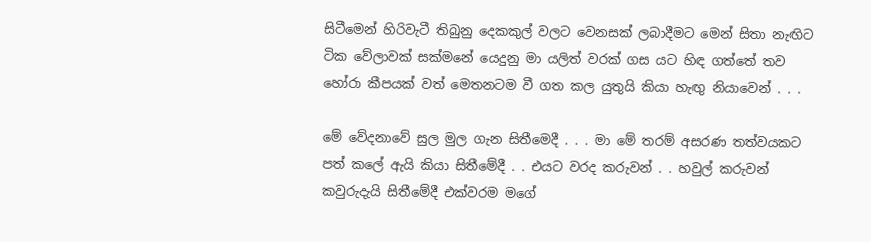සිටීමෙන් හිරිවැටී තිබුනු දෙකකුල් වලට වෙනසක් ලබාදීමට මෙන් සිතා නැඟිට ටික වේලාවක් සක්මනේ යෙදුනු මා යලිත් වරක් ගස යට හිඳ ගත්තේ තව හෝරා කීපයක් වත් මෙතනටම වී ගත කල යුතුයි කියා හැඟු නියාවෙන් . . .

මේ වේදනාවේ සුල මුල ගැන සිතීමෙදී . . . මා මේ තරම් අසරණ තත්වයකට පත් කලේ ඇයි කියා සිතීමේදී . . එයට වරද කරුවන් . . හවුල් කරුවන් කවුරුදැයි සිතීමේදී එක්වරම මගේ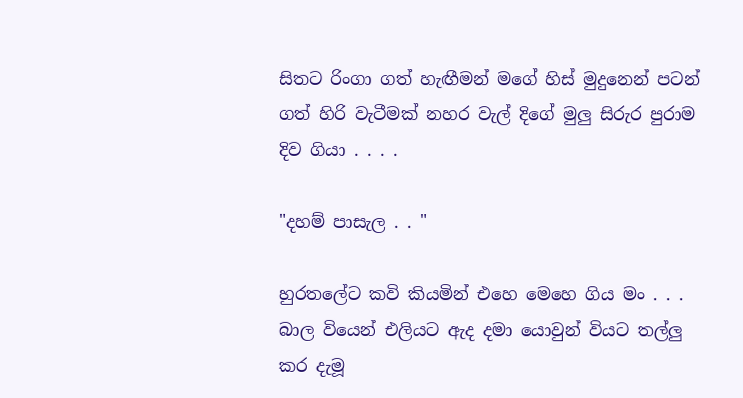සිතට රිංගා ගත් හැඟීමන් මගේ හිස් මුදුනෙන් පටන් ගත් හිරි වැටීමක් නහර වැල් දිගේ මුලු සිරුර පුරාම දිව ගියා . . . .

"දහම් පාසැල . . "

හුරතලේට කවි කියමින් එහෙ මෙහෙ ගිය මං . . . බාල වියෙන් එලියට ඇද දමා යොවුන් වියට තල්ලු කර දැමූ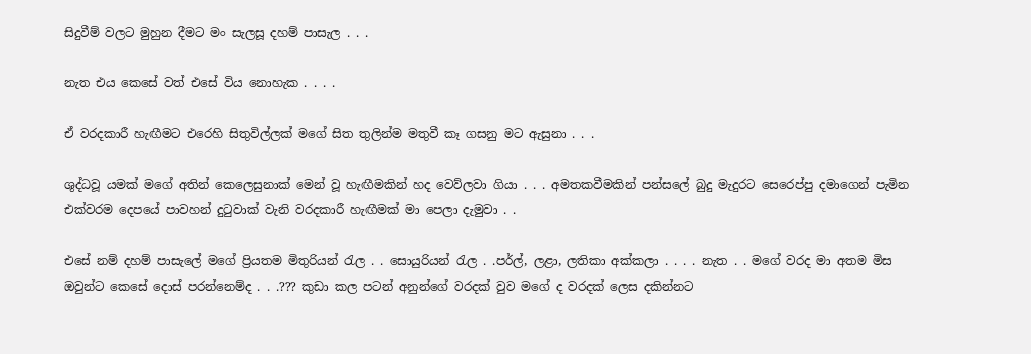සිදුවීම් වලට මුහුන දීමට මං සැලසූ දහම් පාසැල . . .

නැත එය කෙසේ වත් එසේ විය නොහැක . . . .

ඒ වරදකාරී හැඟීමට එරෙහි සිතුවිල්ලක් මගේ සිත තුලින්ම මතුවී කෑ ගසනු මට ඇසුනා . . .

ශුද්ධවූ යමක් මගේ අතින් කෙලෙසුනාක් මෙන් වූ හැඟීමකින් හද වෙව්ලවා ගියා . . . අමතකවීමකින් පන්සලේ බුදු මැදුරට සෙරෙප්පු දමාගෙන් පැමින එක්වරම දෙපයේ පාවහන් දුටුවාක් වැනි වරදකාරී හැඟීමක් මා පෙලා දැමුවා . .

එසේ නම් දහම් පාසැලේ මගේ ප්‍රියතම මිතුරියන් රැල . . සොයුරියන් රැල . .පර්ල්, ලළා, ලතිකා අක්කලා . . . . නැත . . මගේ වරද මා අතම මිස ඔවුන්ට කෙසේ දොස් පරන්නෙම්ද . . .??? කුඩා කල පටන් අනුන්ගේ වරදක් වුව මගේ ද වරදක් ලෙස දකින්නට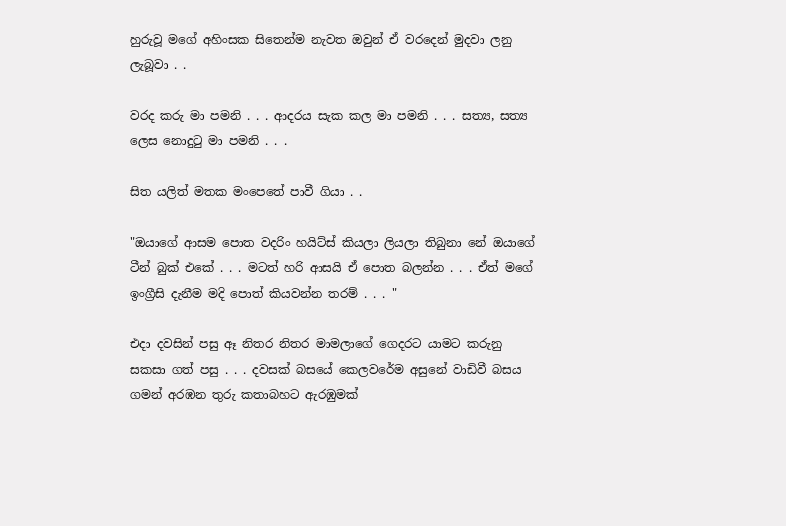හුරුවූ මගේ අහිංසක සිතෙන්ම නැවත ඔවුන් ඒ වරදෙන් මුදවා ලනු ලැබූවා . .

වරද කරු මා පමනි . . . ආදරය සැක කල මා පමනි . . . සත්‍ය, සත්‍ය ලෙස නොදුටු මා පමනි . . .

සිත යලිත් මතක මංපෙතේ පාවී ගියා . .

"ඔයාගේ ආසම පොත වදරිං හයිට්ස් කියලා ලියලා තිබුනා නේ ඔයාගේ ටීන් බුක් එකේ . . . මටත් හරි ආසයි ඒ පොත බලන්න . . . ඒත් මගේ ඉංග්‍රීසි දැනීම මදි පොත් කියවන්න තරම් . . . "

එදා දවසින් පසු ඈ නිතර නිතර මාමලාගේ ගෙදරට යාමට කරුනු සකසා ගත් පසු . . . දවසක් බසයේ කෙලවරේම අසුනේ වාඩිවී බසය ගමන් අරඹන තුරු කතාබහට ඇරඹුමක්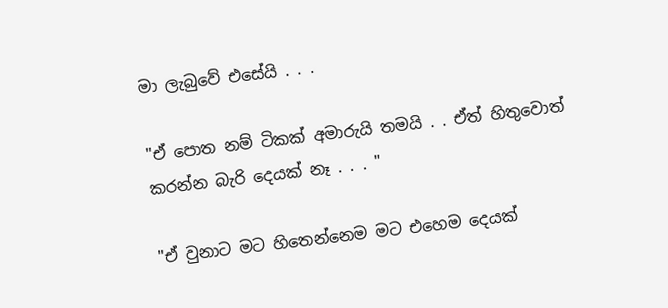මා ලැබුවේ එසේයි . . .

"ඒ පොත නම් ටිකක් අමාරුයි තමයි . . ඒත් හිතුවොත් කරන්න බැරි දෙයක් නෑ . . . "

"ඒ වුනාට මට හිතෙන්නෙම මට එහෙම දෙයක්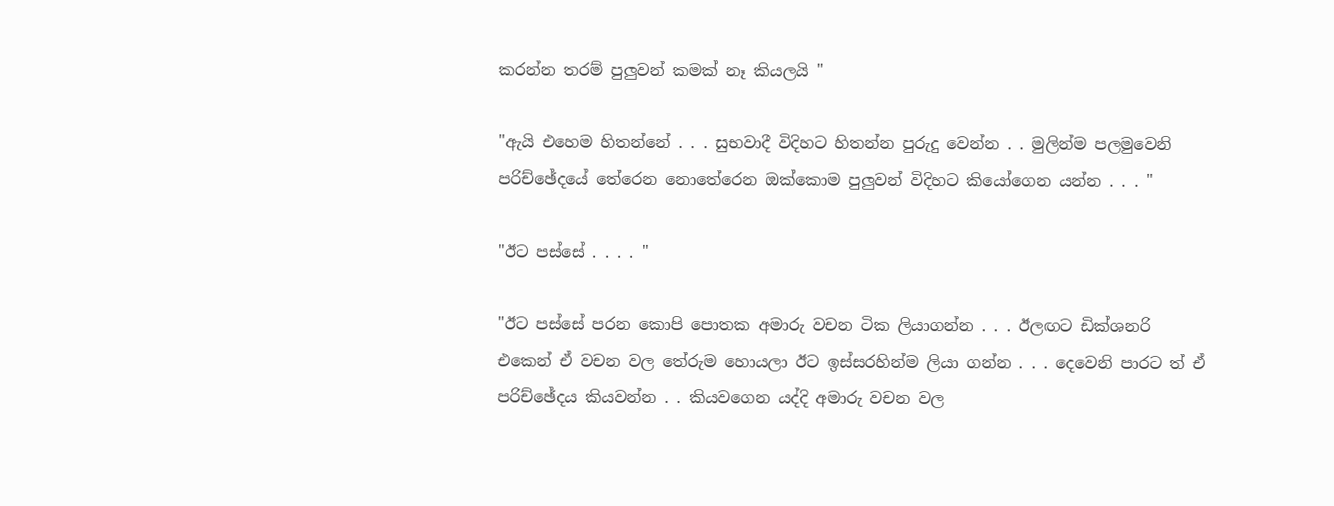කරන්න තරම් පුලුවන් කමක් නෑ කියලයි "

"ඇයි එහෙම හිතන්නේ . . . සුභවාදී විදිහට හිතන්න පුරුදු වෙන්න . . මුලින්ම පලමුවෙනි පරිච්ඡේදයේ තේරෙන නොතේරෙන ඔක්කොම පුලුවන් විදිහට කියෝගෙන යන්න . . . "

"ඊට පස්සේ . . . . "

"ඊට පස්සේ පරන කොපි පොතක අමාරු වචන ටික ලියාගන්න . . . ඊලඟට ඩික්ශනරි එකෙන් ඒ වචන වල තේරුම හොයලා ඊට ඉස්සරහින්ම ලියා ගන්න . . . දෙවෙනි පාරට ත් ඒ පරිච්ඡේදය කියවන්න . . කියවගෙන යද්දි අමාරු වචන වල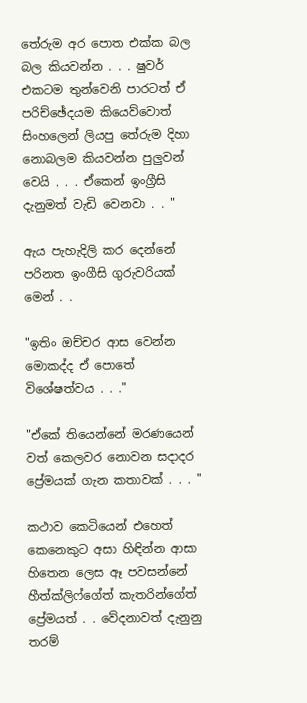තේරුම අර පොත එක්ක බල බල කියවන්න . . . ෂුවර් එකටම තුන්වෙනි පාරටත් ඒ පරිච්ඡේදයම කියෙව්වොත් සිංහලෙන් ලියපු තේරුම දිහා නොබලම කියවන්න පුලුවන් වෙයි . . . ඒකෙන් ඉංග්‍රීසි දැනුමත් වැඩි වෙනවා . . "

ඇය පැහැදිලි කර දෙන්නේ පරිනත ඉංගීසි ගුරුවරියක් මෙන් . .

"ඉතිං ඔච්චර ආස වෙන්න මොකද්ද ඒ පොතේ විශේෂත්වය . . ."

"ඒකේ තියෙන්නේ මරණයෙන් වත් කෙලවර නොවන සදාදර ප්‍රේමයක් ගැන කතාවක් . . . "

කථාව කෙටියෙන් එහෙත් කෙනෙකුට අසා හිඳින්න ආසා හිතෙන ලෙස ඈ පවසන්නේ හීත්ක්ලිෆ්ගේත් කැතරින්ගේත් ප්‍රේමයත් . . වේදනාවත් දැනුනු තරම්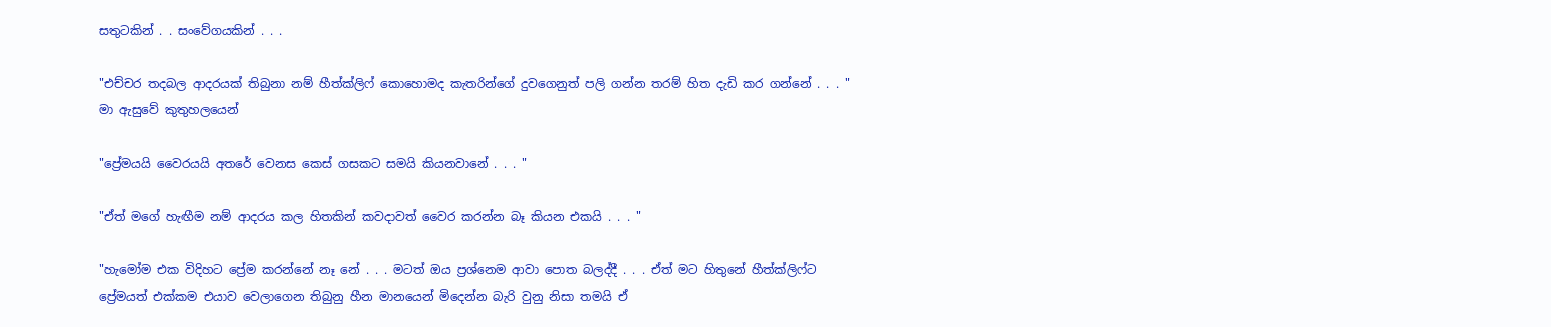සතුටකින් . . සංවේගයකින් . . .

"එච්චර තදබල ආදරයක් තිබුනා නම් හීත්ක්ලිෆ් කොහොමද කැතරින්ගේ දුවගෙනුත් පලි ගන්න තරම් හිත දැඩි කර ගන්නේ . . . " මා ඇසුවේ කුතුහලයෙන්

"ප්‍රේමයයි වෛරයයි අතරේ වෙනස කෙස් ගසකට සමයි කියනවානේ . . . "

"ඒත් මගේ හැඟීම නම් ආදරය කල හිතකින් කවදාවත් වෛර කරන්න බෑ කියන එකයි . . . "

"හැමෝම එක විදිහට ප්‍රේම කරන්නේ නෑ නේ . . . මටත් ඔය ප්‍රශ්නෙම ආවා පොත බලද්දී . . . ඒත් මට හිතුනේ හීත්ක්ලිෆ්ට ප්‍රේමයත් එක්කම එයාව වෙලාගෙන තිබුනු හීන මානයෙන් මිදෙන්න බැරි වුනු නිසා තමයි ඒ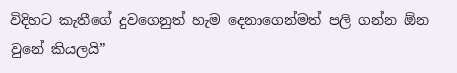විදිහට කැතීගේ දුවගෙනුත් හැම දෙනාගෙන්මත් පලි ගන්න ඕන වුනේ කියලයි”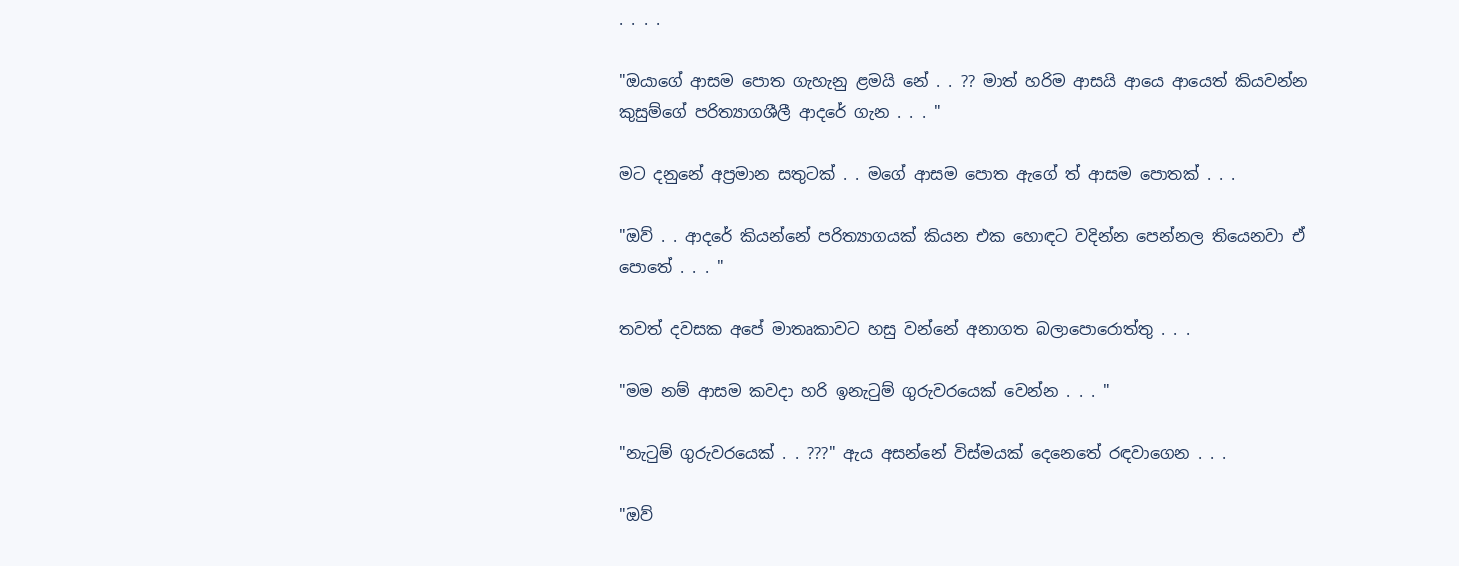. . . .

"ඔයාගේ ආසම පොත ගැහැනු ළමයි නේ . . ?? මාත් හරිම ආසයි ආයෙ ආයෙත් කියවන්න කුසුම්ගේ පරිත්‍යාගශීලී ආදරේ ගැන . . . "

මට දනුනේ අප්‍රමාන සතුටක් . . මගේ ආසම පොත ඇගේ ත් ආසම පොතක් . . .

"ඔව් . . ආදරේ කියන්නේ පරිත්‍යාගයක් කියන එක හොඳට වදින්න පෙන්නල තියෙනවා ඒ පොතේ . . . "

තවත් දවසක අපේ මාතෘකාවට හසු වන්නේ අනාගත බලාපොරොත්තු . . .

"මම නම් ආසම කවදා හරි ඉනැටුම් ගුරුවරයෙක් වෙන්න . . . "

"නැටුම් ගුරුවරයෙක් . . ???" ඇය අසන්නේ විස්මයක් දෙනෙතේ රඳවාගෙන . . .

"ඔව්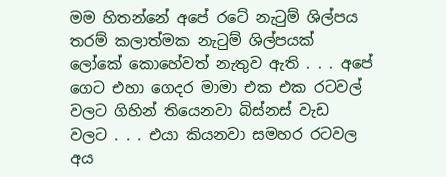මම හිතන්නේ අපේ රටේ නැටුම් ශිල්පය තරම් කලාත්මක නැටුම් ශිල්පයක් ලෝකේ කොහේවත් නැතුව ඇති . . . අපේ ගෙට එහා ගෙදර මාමා එක එක රටවල් වලට ගිහින් තියෙනවා බිස්නස් වැඩ වලට . . . එයා කියනවා සමහර රටවල අය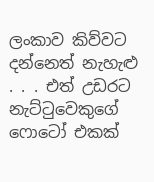ලංකාව කිව්වට දන්නෙත් නැහැළු . . . එත් උඩරට නැට්ටුවෙකුගේ ෆොටෝ එකක්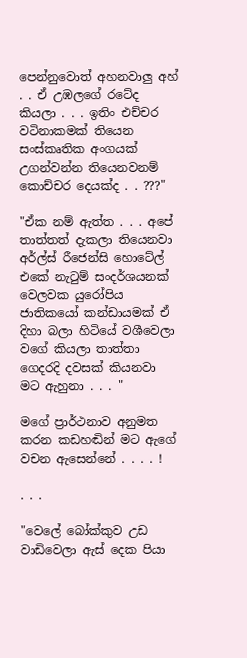පෙන්නුවොත් අහනවාලු අහ් . . ඒ උඹලගේ රටේද කියලා . . . ඉතිං එච්චර වටිනාකමක් තියෙන සංස්කෘතික අංගයක් උගන්වන්න තියෙනවනම් කොච්චර දෙයක්ද . . ???"

"ඒක නම් ඇත්ත . . . අපේ තාත්තත් දැකලා තියෙනවා අර්ල්ස් රීජෙන්සි හොටේල් එකේ නැටුම් සංදර්ශයනක් වෙලවක යුරෝපිය ජාතිකයෝ කන්ඩායමක් ඒ දිහා බලා හිටියේ වශීවෙලා වගේ කියලා තාත්තා ගෙදරදි දවසක් කියනවා මට ඇහුනා . . . "

මගේ ප්‍රාර්ථනාව අනුමත කරන කඩහඬින් මට ඇගේ වචන ඇසෙන්නේ . . . . !

. . .

"වෙලේ බෝක්කුව උඩ වාඩිවෙලා ඇස් දෙක පියා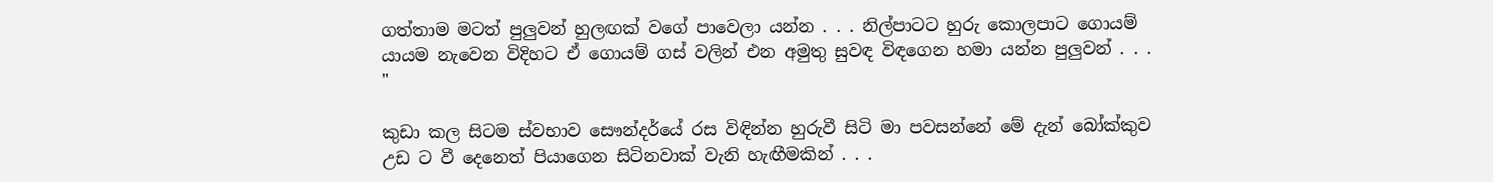ගත්තාම මටත් පුලුවන් හුලඟක් වගේ පාවෙලා යන්න . . . නිල්පාටට හුරු කොලපාට ගොයම් යායම නැවෙන විදිහට ඒ ගොයම් ගස් වලින් එන අමුතු සුවඳ විඳගෙන හමා යන්න පුලුවන් . . . "

කුඩා කල සිටම ස්වභාව සෞන්දර්යේ රස විඳින්න හුරුවී සිටි මා පවසන්නේ මේ දැන් බෝක්කුව උඩ ට වී දෙනෙත් පියාගෙන සිටිනවාක් වැනි හැඟීමකින් . . .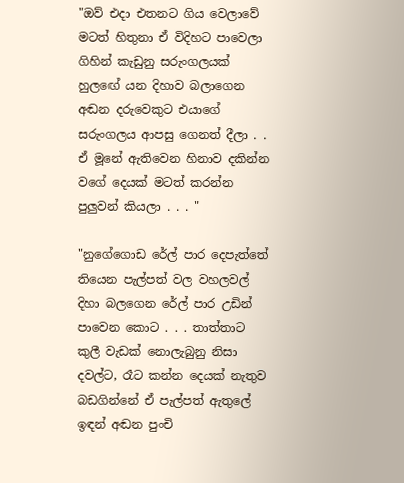"ඔව් එදා එතනට ගිය වෙලාවේ මටත් හිතුනා ඒ විදිහට පාවෙලා ගිහින් කැඩුනු සරුංගලයක් හුලඟේ යන දිහාව බලාගෙන අඬන දරුවෙකුට එයාගේ සරුංගලය ආපසු ගෙනත් දීලා . . ඒ මූනේ ඇතිවෙන හිනාව දකින්න වගේ දෙයක් මටත් කරන්න පුලුවන් කියලා . . . "

"නුගේගොඩ රේල් පාර දෙපැත්තේ තියෙන පැල්පත් වල වහලවල් දිහා බලගෙන රේල් පාර උඩින් පාවෙන කොට . . . තාත්තාට කුලී වැඩක් නොලැබුනු නිසා දවල්ට, රෑට කන්න දෙයක් නැතුව බඩගින්නේ ඒ පැල්පත් ඇතුලේ ඉඳන් අඬන පුංචි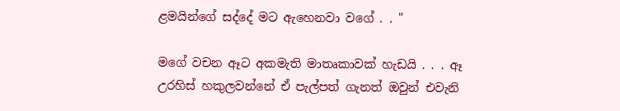ළමයින්ගේ සද්දේ මට ඇහෙනවා වගේ . . "

මගේ වචන ඈට අකමැති මාතෘකාවක් හැඩයි . . . ඈ උරහිස් හකුලවන්නේ ඒ පැල්පත් ගැනත් ඔවුන් එවැනි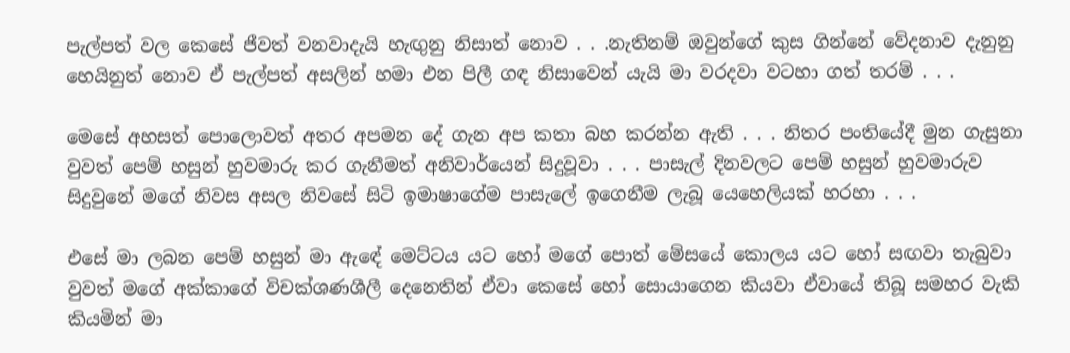පැල්පත් වල කෙසේ ජීවත් වනවාදැයි හැඟුනු නිසාත් නොව . . .නැතිනම් ඔවුන්ගේ කුස ගින්නේ වේදනාව දැනුනු හෙයිනුත් නොව ඒ පැල්පත් අසලින් හමා එන පිලී ගඳ නිසාවෙන් යැයි මා වරදවා වටහා ගත් තරම් . . .

මෙසේ අහසත් පොලොවත් අතර අපමන දේ ගැන අප කතා බහ කරන්න ඇති . . . නිතර පංතියේදී මුන ගැසුනා වුවත් පෙම් හසුන් හුවමාරු කර ගැනීමත් අනිවාර්යෙන් සිදුවූවා . . . පාසැල් දිනවලට පෙම් හසුන් හුවමාරුව සිදුවුනේ මගේ නිවස අසල නිවසේ සිටි ඉමාෂාගේම පාසැලේ ඉගෙනීම ලැබූ යෙහෙලියක් හරහා . . .

එසේ මා ලබන පෙම් හසුන් මා ඇඳේ මෙට්ටය යට හෝ මගේ පොත් මේසයේ කොලය යට හෝ සඟවා තැබුවා වුවත් මගේ අක්කාගේ විචක්ශණශීලී දෙනෙතින් ඒවා කෙසේ හෝ සොයාගෙන කියවා ඒවායේ තිබූ සමහර වැකි කියමින් මා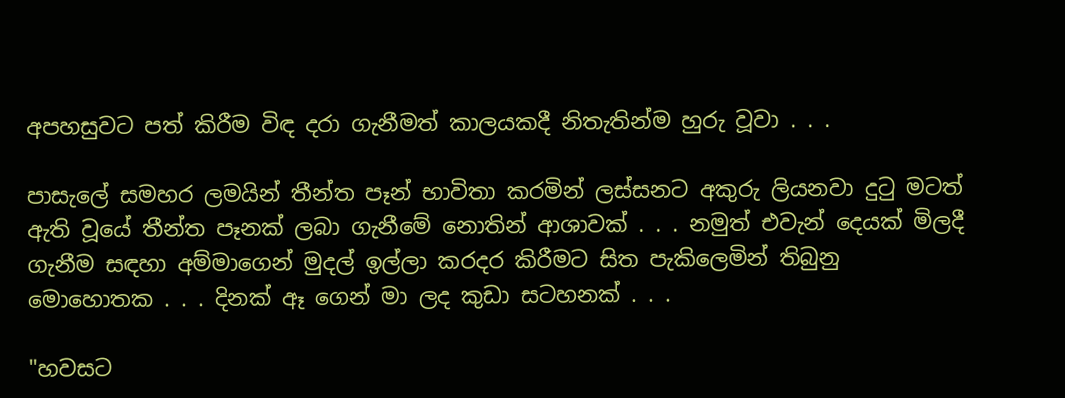අපහසුවට පත් කිරීම විඳ දරා ගැනීමත් කාලයකදී නිතැතින්ම හුරු වූවා . . .

පාසැලේ සමහර ලමයින් තීන්ත පෑන් භාවිතා කරමින් ලස්සනට අකුරු ලියනවා දුටු මටත් ඇති වූයේ තීන්ත පෑනක් ලබා ගැනීමේ නොතින් ආශාවක් . . . නමුත් එවැන් දෙයක් මිලදී ගැනීම සඳහා අම්මාගෙන් මුදල් ඉල්ලා කරදර කිරීමට සිත පැකිලෙමින් තිබුනු මොහොතක . . . දිනක් ඈ ගෙන් මා ලද කුඩා සටහනක් . . .

"හවසට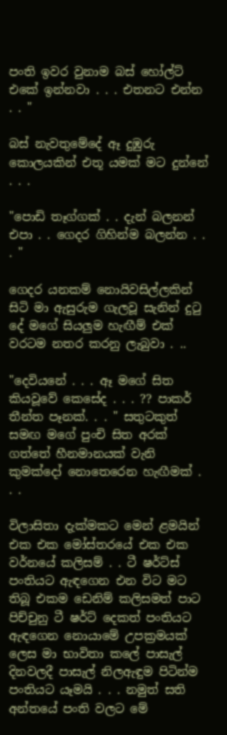පංති ඉවර වුනාම බස් හෝල්ට් එකේ ඉන්නවා . . . එතනට එන්න . . "

බස් නැවතුමේදේ ඈ දුඹුරු කොලයකින් එතූ යමක් මට දුන්නේ . . .

"පොඩි තෑග්ගක් . . දැන් බලනන් එපා . . ගෙදර ගිහින්ම බලන්න . . . "

ගෙදර යනකම් නොයිවසිල්ලකින් සිටි මා ඇසුරුම ගැලවූ සැනින් දුටු දේ මගේ සියලුම හැඟීම් එක් වරටම නතර කරනු ලැබුවා . ..

"දෙවියනේ . . . ඈ මගේ සිත කියවූවේ කෙසේද . . . ?? පාකර් තීන්ත පෑනක්. . . " සතුටකුත් සමඟ මගේ පුංචි සිත අරක් ගත්තේ හීනමානයක් වැනි කුමක්දෝ නොතෙරෙන හැඟීමක් . . .

විලාසිතා දැක්මකට මෙන් ළමයින් එක එක මෝස්තරයේ එක එක වර්නයේ කලිසම් . . ටී ෂර්ට්ස් පංතියට ඇඳගෙන එන විට මට තිබූ එකම ඩෙනිම් කලිසමත් පාට පිච්චුනු ටී ෂර්ට් දෙකත් පංතියට ඇඳගෙන නොයාමේ උපක්‍රමයක් ලෙස මා භාවිතා කලේ පාසැල් දිනවලදී පාසැල් නිලඇඳුම පිටින්ම පංතියට යෑමයි . . . නමුත් සති අන්තයේ පංති වලට මේ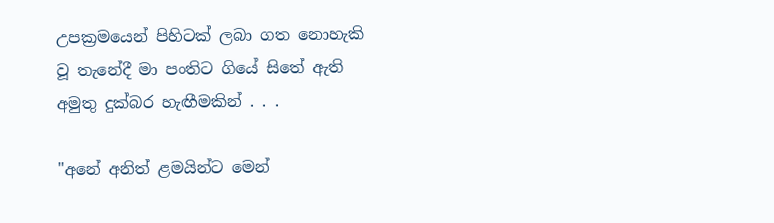උපක්‍රමයෙන් පිහිටක් ලබා ගත නොහැකි වූ තැනේදී මා පංතිට ගියේ සිතේ ඇති අමුතු දුක්බර හැඟීමකින් . . .

"අනේ අනිත් ළමයින්ට මෙන්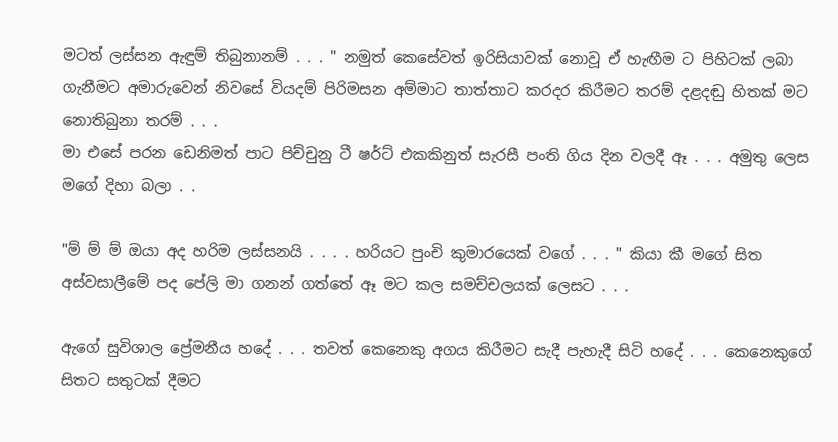මටත් ලස්සන ඇඳුම් තිබුනානම් . . . " නමුත් කෙසේවත් ඉරිසියාවක් නොවූ ඒ හැඟීම ට පිහිටක් ලබා ගැනීමට අමාරුවෙන් නිවසේ වියදම් පිරිමසන අම්මාට තාත්තාට කරදර කිරීමට තරම් දළදඬු හිතක් මට නොතිබුනා තරම් . . .
මා එසේ පරන ඩෙනිමත් පාට පිච්චුනු ටී ෂර්ට් එකකිනුත් සැරසී පංති ගිය දින වලදී ඈ . . . අමුතු ලෙස මගේ දිහා බලා . .

"ම් ම් ම් ඔයා අද හරිම ලස්සනයි . . . . හරියට පුංචි කුමාරයෙක් වගේ . . . " කියා කී මගේ සිත අස්වසාලීමේ පද පේලි මා ගනන් ගත්තේ ඈ මට කල සමච්චලයක් ලෙසට . . .

ඇගේ සුවිශාල ප්‍රේමනීය හදේ . . . තවත් කෙනෙකු අගය කිරීමට සැදී පැහැදී සිටි හදේ . . . කෙනෙකුගේ සිතට සතුටක් දීමට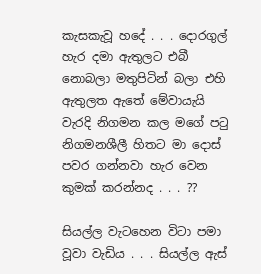කැසකැවූ හදේ . . . දොරගුල් හැර දමා ඇතුලට එබී නොබලා මතුපිටින් බලා එහි ඇතුලත ඇතේ මේවායැයි වැරදි නිගමන කල මගේ පටු නිගමනශීලී හිතට මා දොස් පවර ගන්නවා හැර වෙන කුමක් කරන්නද . . . ??

සියල්ල වැටහෙන විටා පමා වූවා වැඩිය . . . සියල්ල ඇස්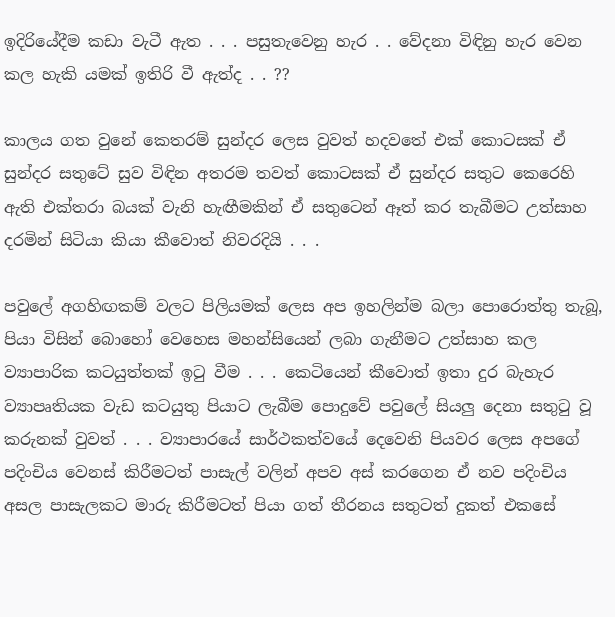ඉදිරියේදීම කඩා වැටී ඇත . . . පසුතැවෙනු හැර . . වේදනා විඳිනු හැර වෙන කල හැකි යමක් ඉතිරි වී ඇත්ද . . ??

කාලය ගත වුනේ කෙතරම් සුන්දර ලෙස වුවත් හදවතේ එක් කොටසක් ඒ සුන්දර සතුටේ සුව විඳින අතරම තවත් කොටසක් ඒ සුන්දර සතුට කෙරෙහි ඇති එක්තරා බයක් වැනි හැඟීමකින් ඒ සතුටෙන් ඈත් කර තැබීමට උත්සාහ දරමින් සිටියා කියා කීවොත් නිවරදියි . . .

පවුලේ අගහිඟකම් වලට පිලියමක් ලෙස අප ඉහලින්ම බලා පොරොත්තු තැබූ, පියා විසින් බොහෝ වෙහෙස මහන්සියෙන් ලබා ගැනීමට උත්සාහ කල ව්‍යාපාරික කටයුත්තක් ඉටු වීම . . . කෙටියෙන් කීවොත් ඉතා දුර බැහැර ව්‍යාපෘතියක වැඩ කටයුතු පියාට ලැබීම පොදුවේ පවුලේ සියලු දෙනා සතුටු වූ කරුනක් වුවත් . . . ව්‍යාපාරයේ සාර්ථකත්වයේ දෙවෙනි පියවර ලෙස අපගේ පදිංචිය වෙනස් කිරීමටත් පාසැල් වලින් අපව අස් කරගෙන ඒ නව පදිංචිය අසල පාසැලකට මාරු කිරීමටත් පියා ගත් තීරනය සතුටත් දුකත් එකසේ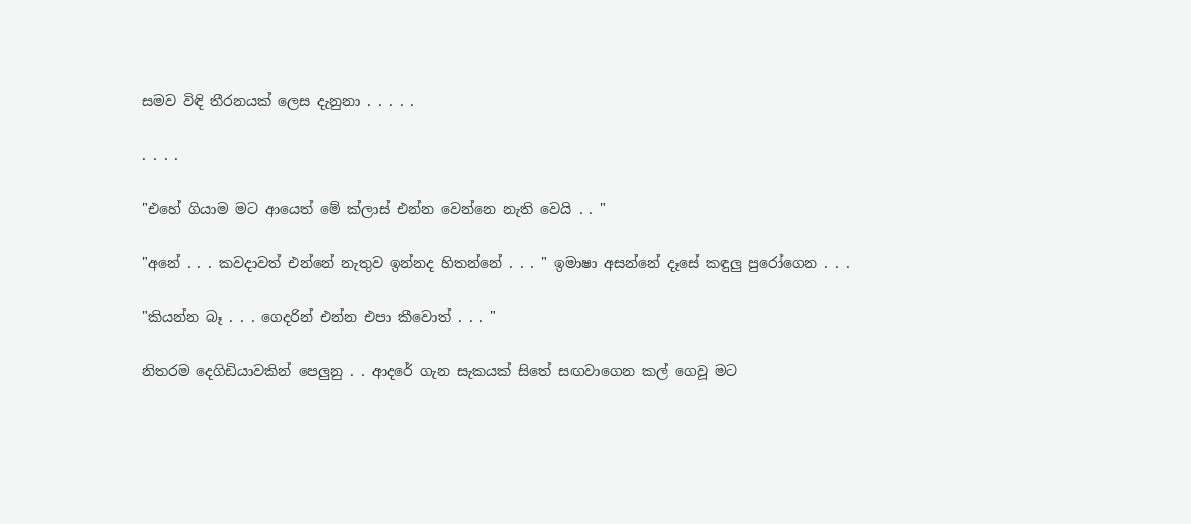සමව විඳි තීරනයක් ලෙස දැනුනා . . . . .

. . . .

"එහේ ගියාම මට ආයෙත් මේ ක්ලාස් එන්න වෙන්නෙ නැති වෙයි . . "

"අනේ . . . කවදාවත් එන්නේ නැතුව ඉන්නද හිතන්නේ . . . " ඉමාෂා අසන්නේ දෑසේ කඳුලු පුරෝගෙන . . .

"කියන්න බෑ . . . ගෙදරින් එන්න එපා කීවොත් . . . "

නිතරම දෙගිඩියාවකින් පෙලුනු . . ආදරේ ගැන සැකයක් සිතේ සඟවාගෙන කල් ගෙවූ මට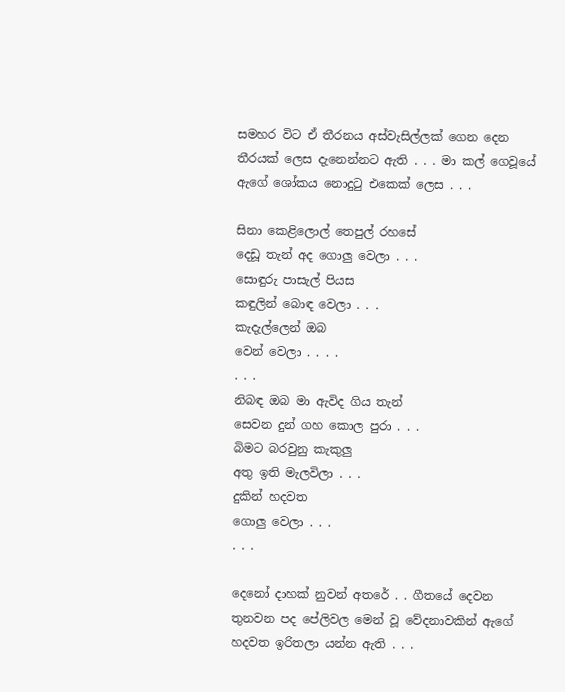සමහර විට ඒ තීරනය අස්වැසිල්ලක් ගෙන දෙන තීරයක් ලෙස දැනෙන්නට ඇති . . . මා කල් ගෙවූයේ ඇගේ ශෝකය නොදුටු එකෙක් ලෙස . . .

සිනා කෙළිලොල් තෙපුල් රහසේ
දෙඩූ තැන් අද ගොලු වෙලා . . .
සොඳුරු පාසැල් පියස
කඳුලින් බොඳ වෙලා . . .
කැදැල්ලෙන් ඔබ
වෙන් වෙලා . . . .
. . .
නිබඳ ඔබ මා ඇවිද ගිය තැන්
සෙවන දුන් ගහ කොල පුරා . . .
බිමට බරවුනු කැකුලු
අතු ඉති මැලවිලා . . .
දුකින් හදවත
ගොලු වෙලා . . .
. . .

දෙනෝ දාහක් නුවන් අතරේ . . ගීතයේ දෙවන තුනවන පද පේලිවල මෙන් වූ වේදනාවකින් ඇගේ හදවත ඉරිතලා යන්න ඇති . . .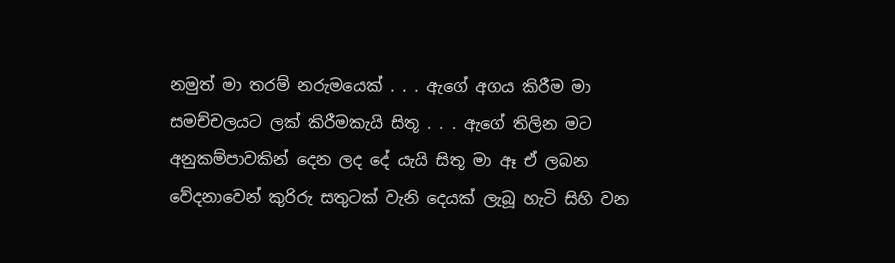නමුත් මා තරම් නරුමයෙක් . . . ඇගේ අගය කිරීම මා සමච්චලයට ලක් කිරීමකැයි සිතූ . . . ඇගේ තිලින මට අනුකම්පාවකින් දෙන ලද දේ යැයි සිතූ මා ඈ ඒ ලබන වේදනාවෙන් කුරිරු සතුටක් වැනි දෙයක් ලැබූ හැටි සිහි වන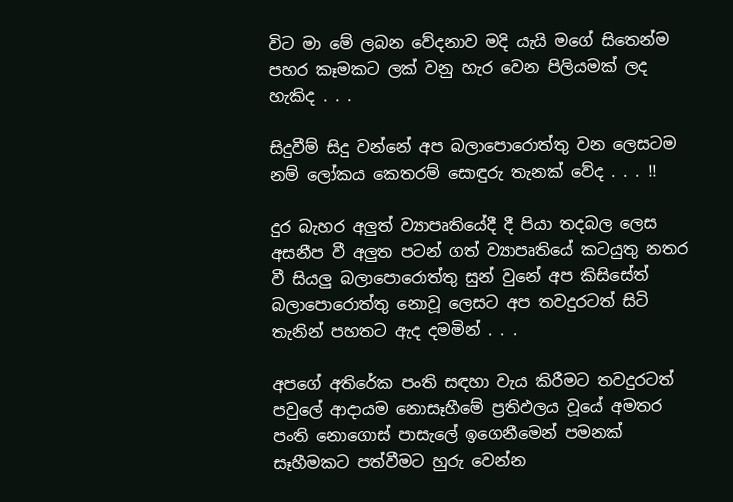විට මා මේ ලබන වේදනාව මදි යැයි මගේ සිතෙන්ම පහර කෑමකට ලක් වනු හැර වෙන පිලියමක් ලද හැකිද . . .

සිදුවීම් සිදු වන්නේ අප බලාපොරොත්තු වන ලෙසටම නම් ලෝකය කෙතරම් සොඳුරු තැනක් වේද . . . !!

දුර බැහර අලුත් ව්‍යාපෘතියේදී දී පියා තදබල ලෙස අසනීප වී අලුත පටන් ගත් ව්‍යාපෘතියේ කටයුතු නතර වී සියලු බලාපොරොත්තු සුන් වුනේ අප කිසිසේත් බලාපොරොත්තු නොවූ ලෙසට අප තවදුරටත් සිටි තැනින් පහතට ඇද දමමින් . . .

අපගේ අතිරේක පංති සඳහා වැය කිරීමට තවදුරටත් පවුලේ ආදායම නොසෑහීමේ ප්‍රතිඵලය වූයේ අමතර පංති නොගොස් පාසැලේ ඉගෙනීමෙන් පමනක් සෑහීමකට පත්වීමට හුරු වෙන්න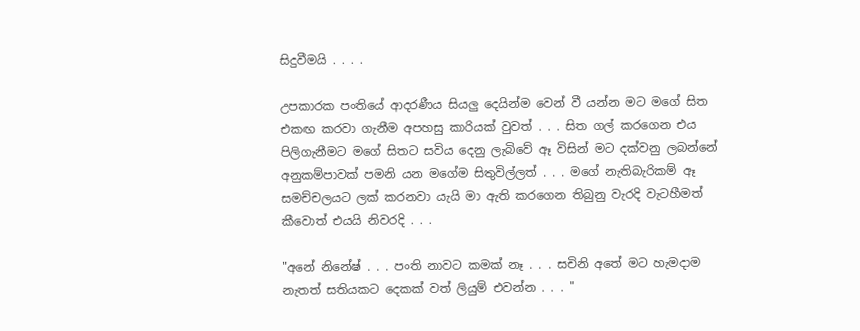සිදුවීමයි . . . .

උපකාරක පංතියේ ආදරණීය සියලු දෙයින්ම වෙන් වී යන්න මට මගේ සිත එකඟ කරවා ගැනීම අපහසු කාරියක් වුවත් . . . සිත ගල් කරගෙන එය පිලිගැනීමට මගේ සිතට සවිය දෙනු ලැබිවේ ඈ විසින් මට දක්වනු ලබන්නේ අනුකම්පාවක් පමනි යන මගේම සිතුවිල්ලත් . . . මගේ නැතිබැරිකම් ඈ සමච්චලයට ලක් කරනවා යැයි මා ඇති කරගෙන තිබුනු වැරදි වැටහීමත් කීවොත් එයයි නිවරදි . . .

"අනේ නිනේෂ් . . . පංති නාවට කමක් නෑ . . . සචිනි අතේ මට හැමදාම නැතත් සතියකට දෙකක් වත් ලියුම් එවන්න . . . "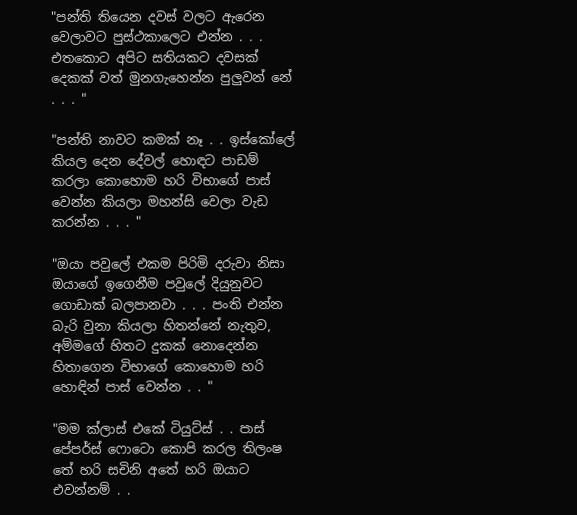"පන්ති තියෙන දවස් වලට ඇරෙන වෙලාවට පුස්ථකාලෙට එන්න . . . එතකොට අපිට සතියකට දවසක් දෙකක් වත් මුනගැහෙන්න පුලුවන් නේ . . . "

"පන්ති නාවට කමක් නෑ . . ඉස්කෝලේ කියල දෙන දේවල් හොඳට පාඩම් කරලා කොහොම හරි විභාගේ පාස් වෙන්න කියලා මහන්සි වෙලා වැඩ කරන්න . . . "

"ඔයා පවුලේ එකම පිරිමි දරුවා නිසා ඔයාගේ ඉගෙනීම පවුලේ දියුනුවට ගොඩාක් බලපානවා . . . පංති එන්න බැරි වුනා කියලා හිතන්නේ නැතුව, අම්මගේ හිතට දුකක් නොදෙන්න හිතාගෙන විභාගේ කොහොම හරි හොඳින් පාස් වෙන්න . . "

"මම ක්ලාස් එකේ ටියුට්ස් . . පාස් පේපර්ස් ෆොටො කොපි කරල තිලංෂ තේ හරි සචිනි අතේ හරි ඔයාට එවන්නම් . .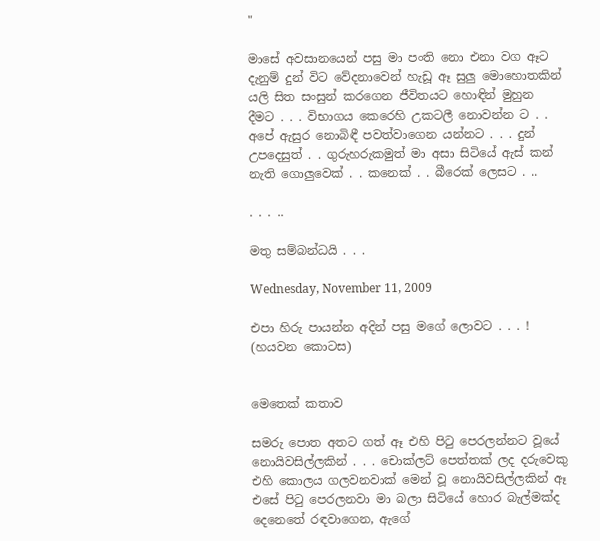"

මාසේ අවසානයෙන් පසු මා පංති නො එනා වග ඈට දැනුම් දුන් විට වේදනාවෙන් හැඩූ ඈ සුලු මොහොතකින් යලි සිත සංසුන් කරගෙන ජීවිතයට හොඳින් මුහුන දීමට . . . විභාගය කෙරෙහි උකටලී නොවන්න ට . . අපේ ඇසුර නොබිඳී පවත්වාගෙන යන්නට . . . දුන් උපදෙසුත් . . ගුරුහරුකමුත් මා අසා සිටියේ ඇස් කන් නැති ගොලුවෙක් . . කනෙක් . . බීරෙක් ලෙසට . ..

. . . ..

මතු සම්බන්ධයි . . .

Wednesday, November 11, 2009

එපා හිරු පායන්න අදින් පසු මගේ ලොවට . . . ! (හයවන කොටස)


මෙතෙක් කතාව

සමරු පොත අතට ගත් ඈ එහි පිටු පෙරලන්නට වූයේ නොයිවසිල්ලකින් . . . චොක්ලට් පෙත්තක් ලද දරුවෙකු එහි කොලය ගලවනවාක් මෙන් වූ නොයිවසිල්ලකින් ඈ එසේ පිටු පෙරලනවා මා බලා සිටියේ හොර බැල්මක්ද දෙනෙතේ රඳවාගෙන, ඇගේ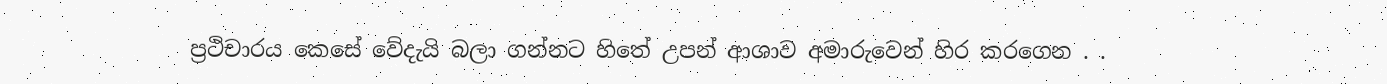ප්‍රථිචාරය කෙසේ වේදැයි බලා ගන්නට හිතේ උපන් ආශාව අමාරුවෙන් හිර කරගෙන . .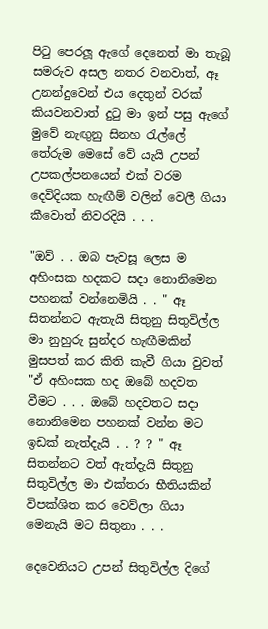පිටු පෙරලූ ඇගේ දෙනෙත් මා තැබූ සමරුව අසල නතර වනවාත්, ඈ උනන්දුවෙන් එය දෙතුන් වරක් කියවනවාත් දුටු මා ඉන් පසු ඇගේ මුවේ නැඟුනු සිනහ රැල්ලේ තේරුම මෙසේ වේ යැයි උපන් උපකල්පනයෙන් එක් වරම දෙවිදියක හැඟීම් වලින් වෙලී ගියා කීවොත් නිවරදියි . . .

"ඔව් . . ඔබ පැවසූ ලෙස ම අහිංසක හදකට සදා නොනිමෙන පහනක් වන්නෙමියි . . " ඈ සිතන්නට ඇතැයි සිතුනු සිතුවිල්ල මා නුහුරු සුන්දර හැඟීමකින් මුසපත් කර කිති කැවී ගියා වුවත් "ඒ අහිංසක හද ඔබේ හදවත වීමට . . . ඔබේ හදවතට සදා නොනිමෙන පහනක් වන්න මට ඉඩක් නැත්දැයි . . ? ? " ඈ සිතන්නට වත් ඇත්දැයි සිතුනු සිතුවිල්ල මා එක්තරා භීතියකින් විපක්ශිත කර වෙව්ලා ගියා මෙනැයි මට සිතුනා . . .

දෙවෙනියට උපන් සිතුවිල්ල දිගේ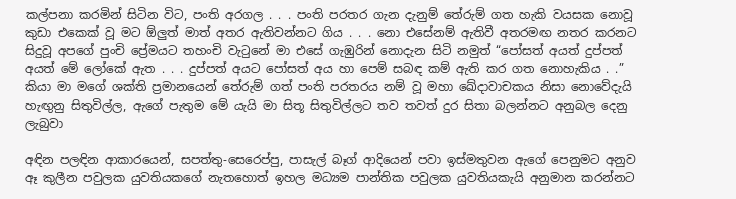කල්පනා කරමින් සිටින විට, පංති අරගල . . . පංති පරතර ගැන දැනුම් තේරුම් ගත හැකි වයසක නොවූ කුඩා එකෙක් වූ මට ඕලුත් මාත් අතර ඇතිවන්නට ගිය . . . නො එසේනම් ඇතිවී අතරමඟ නතර කරනට සිදුවූ අපගේ පුංචි ප්‍රේමයට තහංචි වැටුනේ මා එසේ ගැඹුරින් නොදැන සිටි නමුත් “පෝසත් අයත් දුප්පත් අයත් මේ ලෝකේ ඇත . . . දුප්පත් අයට පෝසත් අය හා පෙම් සබඳ කම් ඇති කර ගත නොහැකිය . .” කියා මා මගේ ශක්ති ප්‍රමානයෙන් තේරුම් ගත් පංති පරතරය නම් වූ මහා ඛේදාවාචකය නිසා නොවේදැයි හැඟුනු සිතුවිල්ල, ඇගේ පැතුම මේ යැයි මා සිතූ සිතුවිල්ලට තව තවත් දුර සිතා බලන්නට අනුබල දෙනු ලැබුවා

අඳින පලඳින ආකාරයෙන්, සපත්තු-සෙරෙප්පු, පාසැල් බෑග් ආදියෙන් පවා ඉස්මතුවන ඇගේ පෙනුමට අනුව ඈ කුලීන පවුලක යුවතියකගේ නැතහොත් ඉහල මධ්‍යම පාන්තික පවුලක යුවතියකැයි අනුමාන කරන්නට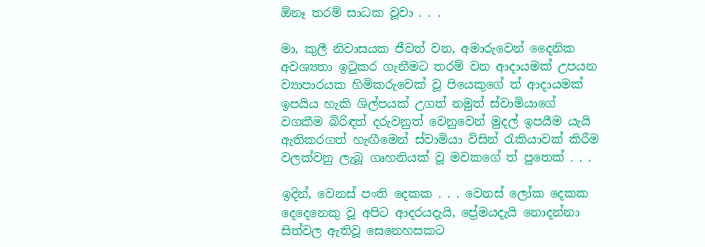ඕනෑ තරම් සාධක වූවා . . .

මා, කුලී නිවාසයක ජීවත් වන, අමාරුවෙන් දෛනික අවශ්‍යතා ඉටුකර ගැනීමට තරම් වන ආදායමක් උපයන ව්‍යාපාරයක හිමිකරුවෙක් වූ පියෙකුගේ ත් ආදායමක් ඉපයිය හැකි ශිල්පයක් උගත් නමුත් ස්වාමියාගේ වගකීම බිරිඳත් දරුවනුත් වෙනුවෙන් මුදල් ඉපයීම යැයි ඇතිකරගත් හැඟීමෙන් ස්වාමියා විසින් රැකියාවක් කිරීම වලක්වනු ලැබූ ගෘහනියක් වූ මවකගේ ත් පුතෙක් . . .

ඉදින්, වෙනස් පංති දෙකක . . . වෙනස් ලෝක දෙකක දෙදෙනෙකු වූ අපිට ආදරයදැයි, ප්‍රේමයදැයි නොදන්නා සිත්වල ඇතිවූ සෙනෙහසකට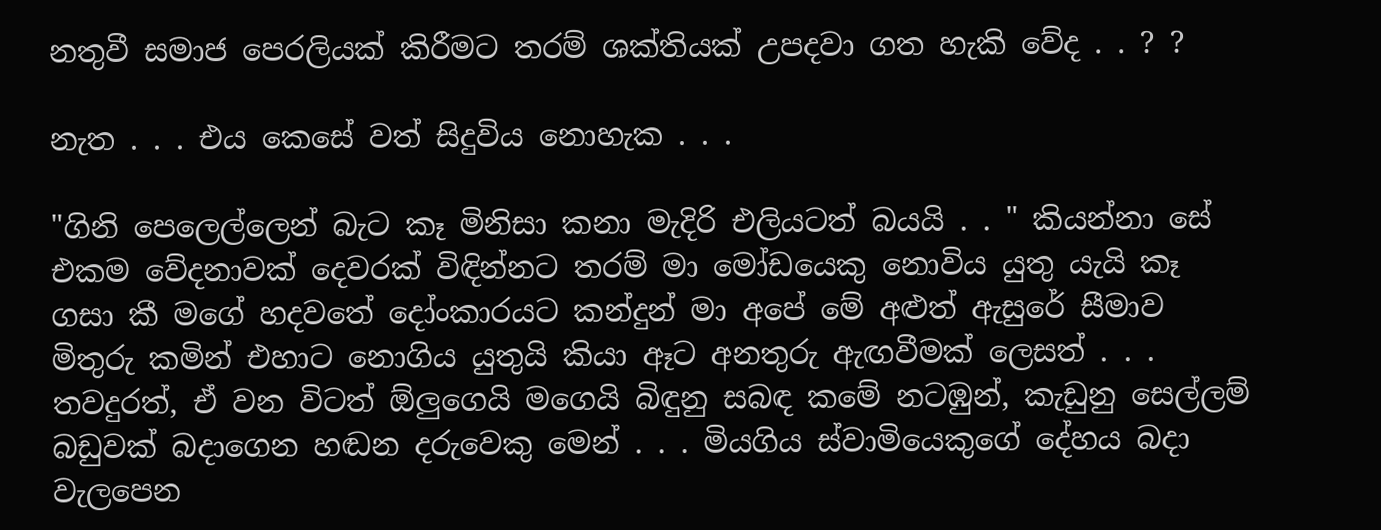නතුවී සමාජ පෙරලියක් කිරීමට තරම් ශක්තියක් උපදවා ගත හැකි වේද . . ? ?

නැත . . . එය කෙසේ වත් සිදුවිය නොහැක . . .

"ගිනි පෙලෙල්ලෙන් බැට කෑ මිනිසා කනා මැදිරි එලියටත් බයයි . . " කියන්නා සේ එකම වේදනාවක් දෙවරක් විඳින්නට තරම් මා මෝඩයෙකු නොවිය යුතු යැයි කෑ ගසා කී මගේ හදවතේ දෝංකාරයට කන්දුන් මා අපේ මේ අළුත් ඇසුරේ සීමාව මිතුරු කමින් එහාට නොගිය යුතුයි කියා ඈට අනතුරු ඇඟවීමක් ලෙසත් . . . තවදුරත්, ඒ වන විටත් ඕලුගෙයි මගෙයි බිඳුනු සබඳ කමේ නටඹුන්, කැඩුනු සෙල්ලම් බඩුවක් බදාගෙන හඬන දරුවෙකු මෙන් . . . මියගිය ස්වාමියෙකුගේ දේහය බදා වැලපෙන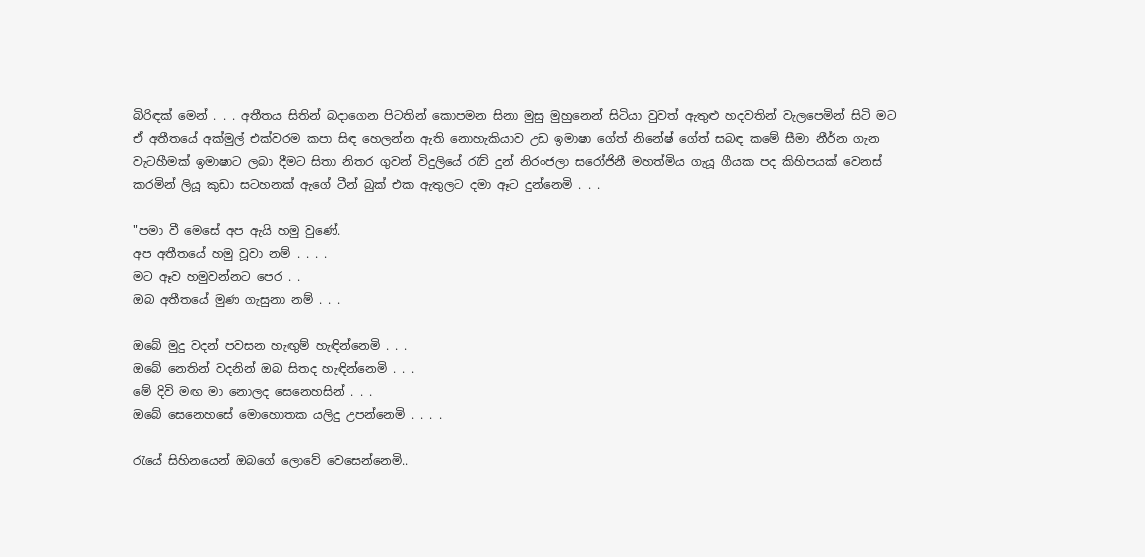බිරිඳක් මෙන් . . . අතීතය සිතින් බදාගෙන පිටතින් කොපමන සිනා මුසු මුහුනෙන් සිටියා වුවත් ඇතුළු හදවතින් වැලපෙමින් සිටි මට ඒ අතීතයේ අක්මුල් එක්වරම කපා සිඳ හෙලන්න ඇති නොහැකියාව උඩ ඉමාෂා ගේත් නිනේෂ් ගේත් සබඳ කමේ සීමා නීර්න ගැන වැටහීමක් ඉමාෂාට ලබා දීමට සිතා නිතර ගුවන් විදුලියේ රැව් දුන් නිරංජලා සරෝජිනී මහත්මිය ගැයූ ගීයක පද කිහිපයක් වෙනස් කරමින් ලියූ කුඩා සටහනක් ඇගේ ටීන් බුක් එක ඇතුලට දමා ඈට දුන්නෙමි . . .

"පමා වී මෙසේ අප ඇයි හමු වුණේ.
අප අතීතයේ හමු වූවා නම් . . . .
මට ඈව හමුවන්නට පෙර . .
ඔබ අතීතයේ මුණ ගැසුනා නම් . . .

ඔබේ මුදු වදන් පවසන හැඟුම් හැඳින්නෙමි . . .
ඔබේ නෙතින් වදනින් ඔබ සිතද හැඳින්නෙමි . . .
මේ දිවි මඟ මා නොලද සෙනෙහසින් . . .
ඔබේ සෙනෙහසේ මොහොතක යලිදු උපන්නෙමි . . . .

රැයේ සිහිනයෙන් ඔබගේ ලොවේ වෙසෙන්නෙමි..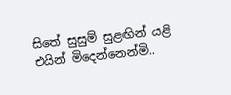සිතේ සුසුම් සුළඟින් යළි එයින් මිදෙන්නෙන්මි..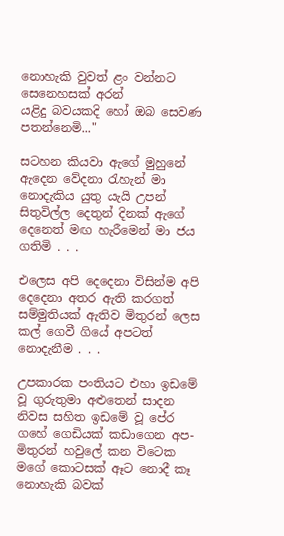නොහැකි වුවත් ළං වන්නට සෙනෙහසක් අරන්
යළිදු බවයකදි හෝ ඔබ සෙවණ පතන්නෙමි..."

සටහන කියවා ඇගේ මුහුනේ ඇදෙන වේදනා රැහැන් මා නොදැකිය යුතු යැයි උපන් සිතුවිල්ල දෙතුන් දිනක් ඇගේ දෙනෙත් මඟ හැරීමෙන් මා ජය ගතිමි . . .

එලෙස අපි දෙදෙනා විසින්ම අපි දෙදෙනා අතර ඇති කරගත් සම්මුතියක් ඇතිව මිතුරන් ලෙස කල් ගෙවී ගියේ අපටත් නොදැනීම . . .

උපකාරක පංතියට එහා ඉඩමේ වූ ගුරුතුමා අළුතෙන් සාදන නිවස සහිත ඉඩමේ වූ පේර ගහේ ගෙඩියක් කඩාගෙන අප-මිතුරන් හවුලේ කන විටෙක මගේ කොටසක් ඈට නොදී කෑ නොහැකි බවක්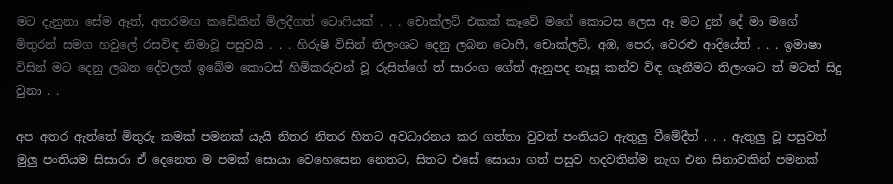මට දැනුනා සේම ඈත්, අතරමඟ කඩේකින් මිලදීගත් ටොෆියක් . . . චොක්ලට් එකක් කෑවේ මගේ කොටස ලෙස ඈ මට දුන් දේ මා මගේ මිතුරන් සමග හවුලේ රසවිඳ නිමාවූ පසුවයි . . . හිරුෂි විසින් තිලංශට දෙනු ලබන ටොෆී, චොක්ලට්, අඹ, පෙර, වෙරළු ආදියේත් . . . ඉමාෂා විසින් මට දෙනු ලබන දේවලත් ඉබේම කොටස් හිමිකරුවන් වූ රුසිත්ගේ ත් සාරංග ගේත් ඇනුපද නෑසූ කන්ව විඳ ගැනීමට තිලංශට ත් මටත් සිදු වුනා . .

අප අතර ඇත්තේ මිතුරු කමක් පමනක් යැයි නිතර නිතර හිතට අවධාරනය කර ගත්තා වුවත් පංතියට ඇතුලු වීමේදීත් . . . ඇතුලු වූ පසුවත් මුලු පංතියම සිසාරා ඒ දෙනෙත ම පමක් සොයා වෙහෙසෙන නෙතට, සිතට එසේ සොයා ගත් පසුව හදවතින්ම නැග එන සිනාවකින් පමනක්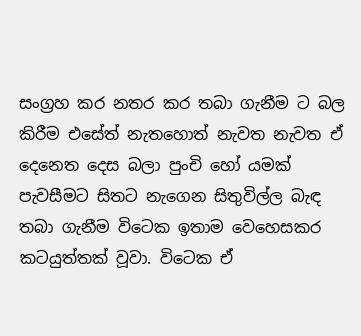සංග්‍රහ කර නතර කර තබා ගැනීම ට බල කිරීම එසේත් නැතහොත් නැවත නැවත ඒ දෙනෙත දෙස බලා පුංචි හෝ යමක් පැවසීමට සිතට නැගෙන සිතුවිල්ල බැඳ තබා ගැනීම විටෙක ඉතාම වෙහෙසකර කටයුත්තක් වූවා. විටෙක ඒ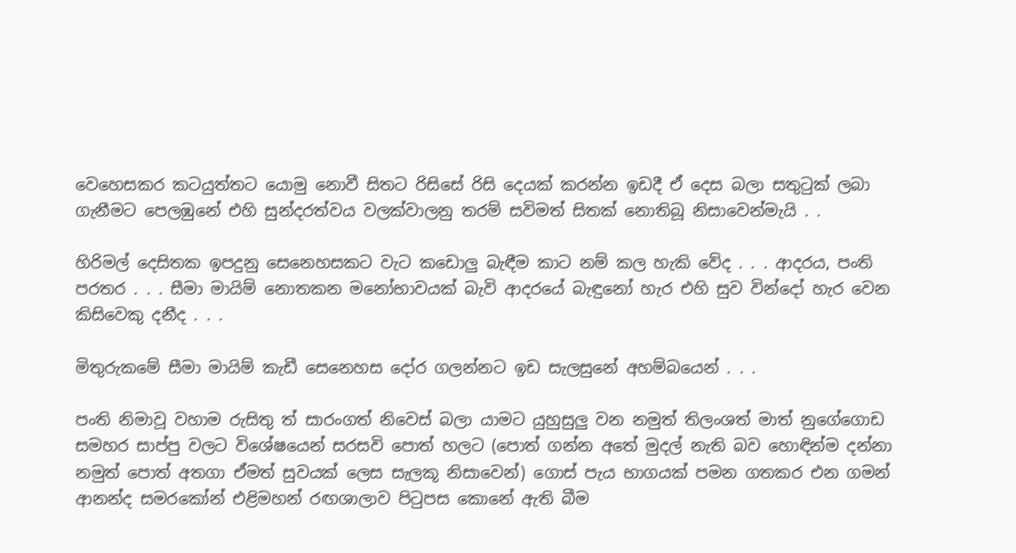වෙහෙසකර කටයුත්තට යොමු නොවී සිතට රිසිසේ රිසි දෙයක් කරන්න ඉඩදී ඒ දෙස බලා සතුටුක් ලබා ගැනීමට පෙලඹුනේ එහි සුන්දරත්වය වලක්වාලනු තරම් සවිමත් සිතක් නොතිබූ නිසාවෙන්මැයි . .

හිරිමල් දෙසිතක ඉපදුනු සෙනෙහසකට වැට කඩොලු බැඳීම කාට නම් කල හැකි වේද . . . ආදරය, පංති පරතර . . . සීමා මායිම් නොතකන මනෝභාවයක් බැවි ආදරයේ බැඳුනෝ හැර එහි සුව වින්දෝ හැර වෙන කිසිවෙකු දනීද . . .

මිතුරුකමේ සීමා මායිම් කැඩී සෙනෙහස දෝර ගලන්නට ඉඩ සැලසුනේ අහම්බයෙන් . . .

පංති නිමාවූ වහාම රුසිතු ත් සාරංගත් නිවෙස් බලා යාමට යුහුසුලු වන නමුත් තිලංශත් මාත් නුගේගොඩ සමහර සාප්පු වලට විශේෂයෙන් සරසවි පොත් හලට (පොත් ගන්න අතේ මුදල් නැති බව හොඳින්ම දන්නා නමුත් පොත් අතගා ඒමත් සුවයක් ලෙස සැලකූ නිසාවෙන්) ගොස් පැය භාගයක් පමන ගතකර එන ගමන් ආනන්ද සමරකෝන් එළිමහන් රඟශාලාව පිටුපස කොනේ ඇති බීම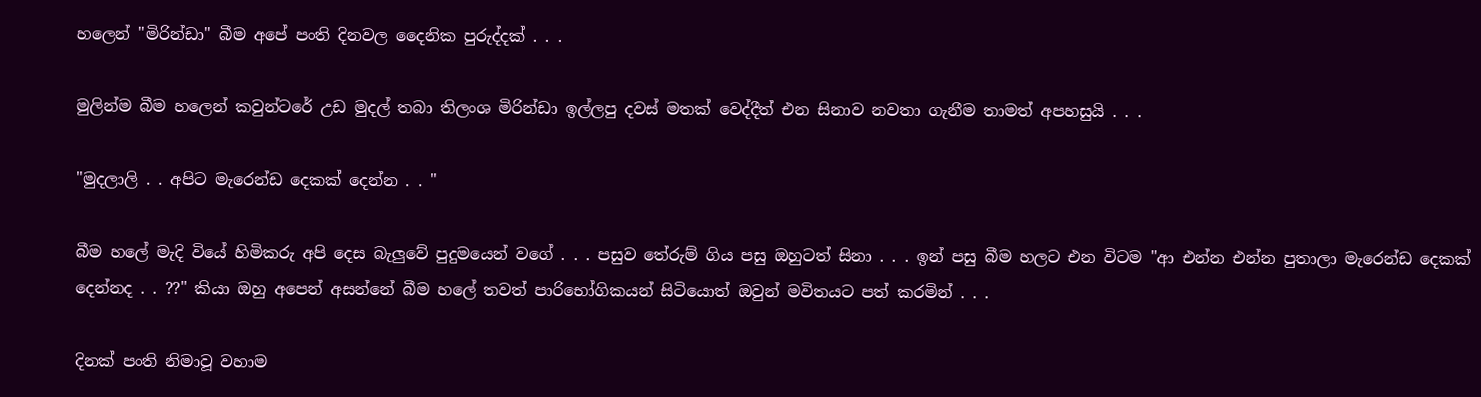හලෙන් "මිරින්ඩා" බීම අපේ පංති දිනවල දෛනික පුරුද්දක් . . .

මුලින්ම බීම හලෙන් කවුන්ටරේ උඩ මුදල් තබා තිලංශ මිරින්ඩා ඉල්ලපු දවස් මතක් වෙද්දීත් එන සිනාව නවතා ගැනීම තාමත් අපහසුයි . . .

"මුදලාලි . . අපිට මැරෙන්ඩ දෙකක් දෙන්න . . "

බීම හලේ මැදි වියේ හිමිකරු අපි දෙස බැලුවේ පුදුමයෙන් වගේ . . . පසුව තේරුම් ගිය පසු ඔහුටත් සිනා . . . ඉන් පසු බීම හලට එන විටම "ආ එන්න එන්න පුතාලා මැරෙන්ඩ දෙකක් දෙන්නද . . ??" කියා ඔහු අපෙන් අසන්නේ බීම හලේ තවත් පාරිභෝගිකයන් සිටියොත් ඔවුන් මවිතයට පත් කරමින් . . .

දිනක් පංති නිමාවූ වහාම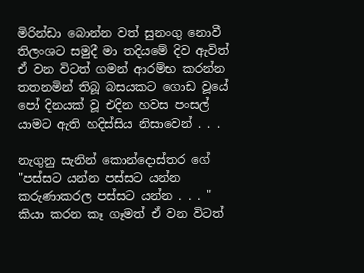මිරින්ඩා බොන්න වත් සුනංගු නොවී තිලංශට සමුදී මා තදියමේ දිව ඇවිත් ඒ වන විටත් ගමන් ආරම්භ කරන්න තතනමින් තිබූ බසයකට ගොඩ වූයේ පෝ දිනයක් වූ එදින හවස පංසල් යාමට ඇති හදිස්සිය නිසාවෙන් . . .

නැගුනු සැනින් කොන්දොස්තර ගේ "පස්සට යන්න පස්සට යන්න කරුණාකරල පස්සට යන්න . . . " කියා කරන කෑ ගෑමත් ඒ වන විටත්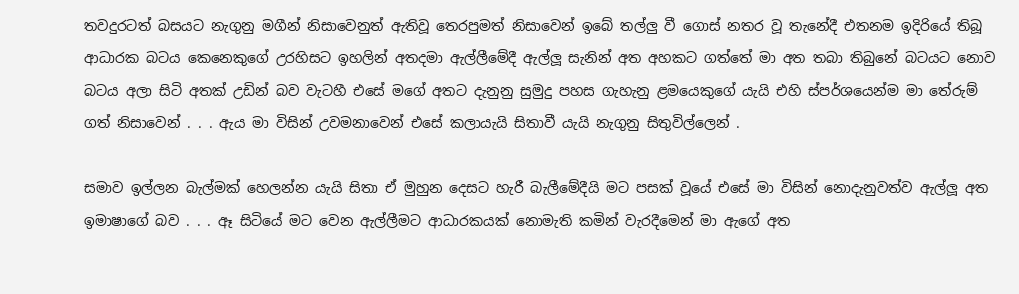තවදුරටත් බසයට නැගුනු මගීන් නිසාවෙනුත් ඇතිවූ තෙරපුමත් නිසාවෙන් ඉබේ තල්ලු වී ගොස් නතර වූ තැනේදී එතනම ඉදිරියේ තිබූ ආධාරක බටය කෙනෙකුගේ උරහිසට ඉහලින් අතදමා ඇල්ලීමේදී ඇල්ලූ සැනින් අත අහකට ගත්තේ මා අත තබා තිබුනේ බටයට නොව බටය අලා සිටි අතක් උඩින් බව වැටහී එසේ මගේ අතට දැනුනු සුමුදු පහස ගැහැනු ළමයෙකුගේ යැයි එහි ස්පර්ශයෙන්ම මා තේරුම් ගත් නිසාවෙන් . . . ඇය මා විසින් උවමනාවෙන් එසේ කලායැයි සිතාවී යැයි නැගුනු සිතුවිල්ලෙන් .

සමාව ඉල්ලන බැල්මක් හෙලන්න යැයි සිතා ඒ මුහුන දෙසට හැරී බැලීමේදීයි මට පසක් වූයේ එසේ මා විසින් නොදැනුවත්ව ඇල්ලූ අත ඉමාෂාගේ බව . . . ඈ සිටියේ මට වෙන ඇල්ලීමට ආධාරකයක් නොමැති කමින් වැරදීමෙන් මා ඇගේ අත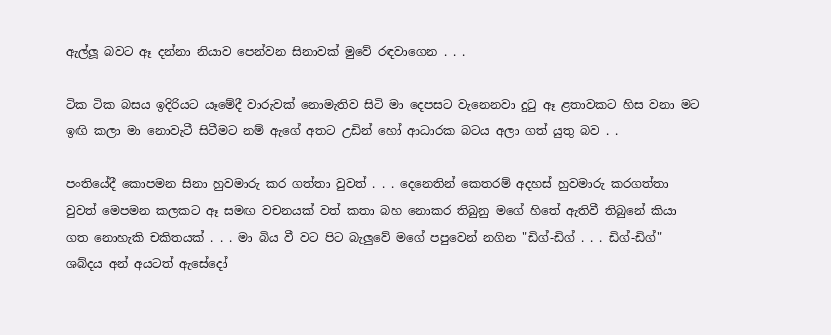ඇල්ලූ බවට ඈ දන්නා නියාව පෙන්වන සිනාවක් මුවේ රඳවාගෙන . . .

ටික ටික බසය ඉදිරියට යෑමේදී වාරුවක් නොමැතිව සිටි මා දෙපසට වැනෙනවා දුටු ඈ ළතාවකට හිස වනා මට ඉඟි කලා මා නොවැටී සිටීමට නම් ඇගේ අතට උඩින් හෝ ආධාරක බටය අලා ගත් යුතු බව . .

පංතියේදී කොපමන සිනා හුවමාරු කර ගත්තා වුවත් . . . දෙනෙතින් කෙතරම් අදහස් හුවමාරු කරගත්තා වුවත් මෙපමන කලකට ඈ සමඟ වචනයක් වත් කතා බහ නොකර තිබුනු මගේ හිතේ ඇතිවී තිබුනේ කියා ගත නොහැකි චකිතයක් . . . මා බිය වී වට පිට බැලුවේ මගේ පපුවෙන් නගින "ඩිග්-ඩිග් . . . ඩිග්-ඩිග්" ශබ්දය අන් අයටත් ඇසේදෝ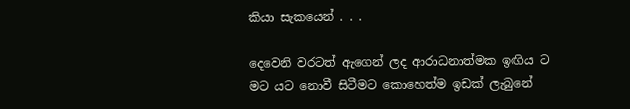කියා සැකයෙන් . . .

දෙවෙනි වරටත් ඇගෙන් ලද ආරාධනාත්මක ඉඟිය ට මට යට නොවී සිටීමට කොහෙත්ම ඉඩක් ලැබුනේ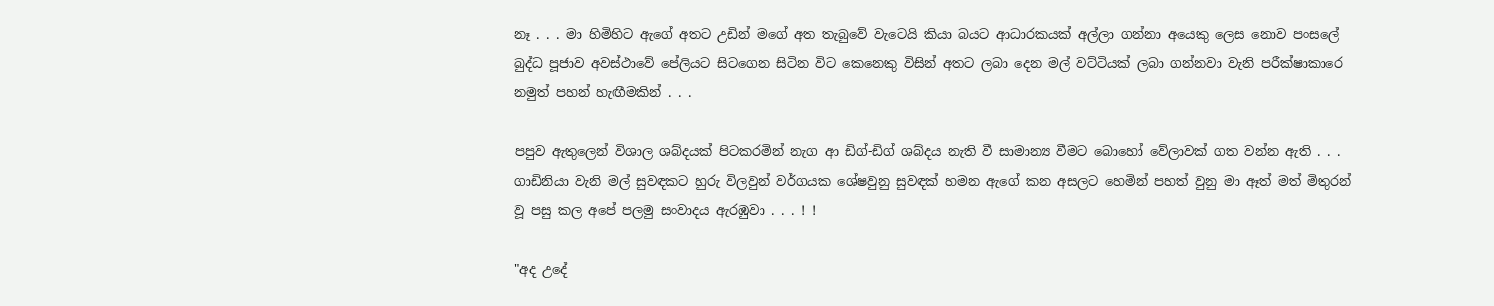නෑ . . . මා හිමිහිට ඇගේ අතට උඩින් මගේ අත තැබුවේ වැටෙයි කියා බයට ආධාරකයක් අල්ලා ගන්නා අයෙකු ලෙස නොව පංසලේ බුද්ධ පූජාව අවස්ථාවේ පේලියට සිටගෙන සිටින විට කෙනෙකු විසින් අතට ලබා දෙන මල් වට්ටියක් ලබා ගන්නවා වැනි පරීක්ෂාකාරෙ නමුත් පහන් හැඟීමකින් . . .

පපුව ඇතුලෙන් විශාල ශබ්දයක් පිටකරමින් නැග ආ ඩිග්-ඩිග් ශබ්දය නැති වී සාමාන්‍ය වීමට බොහෝ වේලාවක් ගත වන්න ඇති . . . ගාඩිනියා වැනි මල් සුවඳකට හුරු විලවුන් වර්ගයක ශේෂවුනු සුවඳක් හමන ඇගේ කන අසලට හෙමින් පහත් වුනු මා ඈත් මත් මිතුරන් වූ පසු කල අපේ පලමු සංවාදය ඇරඹුවා . . . ! !

"අද උදේ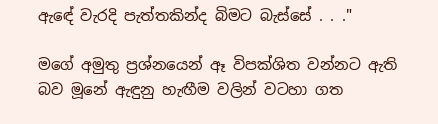ඇඳේ වැරදි පැත්තකින්ද බිමට බැස්සේ . . ."

මගේ අමුතු ප්‍රශ්නයෙන් ඈ විපක්ශිත වන්නට ඇති බව මූනේ ඇඳුනු හැඟීම වලින් වටහා ගත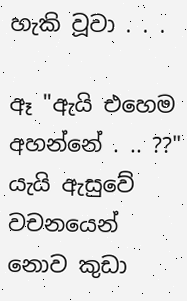හැකි වූවා . . .

ඈ "ඇයි එහෙම අහන්නේ . .. ??" යැයි ඇසුවේ වචනයෙන් නොව කුඩා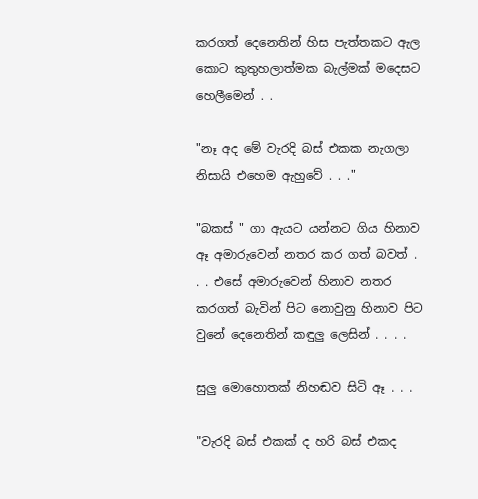කරගත් දෙනෙතින් හිස පැත්තකට ඇල කොට කුතුහලාත්මක බැල්මක් මදෙසට හෙලීමෙන් . .

"නෑ අද මේ වැරදි බස් එකක නැගලා නිසායි එහෙම ඇහුවේ . . ."

"බකස් " ගා ඇයට යන්නට ගිය හිනාව ඈ අමාරුවෙන් නතර කර ගත් බවත් . . . එසේ අමාරුවෙන් හිනාව නතර කරගත් බැවින් පිට නොවුනු හිනාව පිට වුනේ දෙනෙතින් කඳුලු ලෙසින් . . . .

සුලු මොහොතක් නිහඬව සිටි ඈ . . .

"වැරදි බස් එකක් ද හරි බස් එකද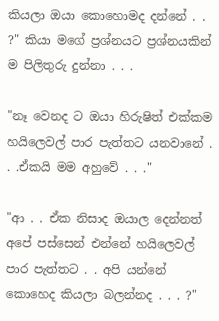කියලා ඔයා කොහොමද දන්නේ . . ?" කියා මගේ ප්‍රශ්නයට ප්‍රශ්නයකින් ම පිලිතුරු දුන්නා . . .

"නෑ වෙනද ට ඔයා හිරුෂිත් එක්කම හයිලෙවල් පාර පැත්තට යනවානේ . . .ඒකයි මම අහුවේ . . ."

"ආ . . ඒක නිසාද ඔයාල දෙන්නත් අපේ පස්සෙන් එන්නේ හයිලෙවල් පාර පැත්තට . . අපි යන්නේ කොහෙද කියලා බලන්නද . . . ?"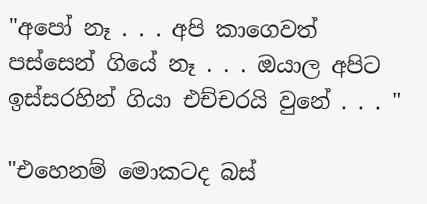"අපෝ නෑ . . . අපි කාගෙවත් පස්සෙන් ගියේ නෑ . . . ඔයාල අපිට ඉස්සරහින් ගියා එච්චරයි වුනේ . . . "

"එහෙනම් මොකටද බස්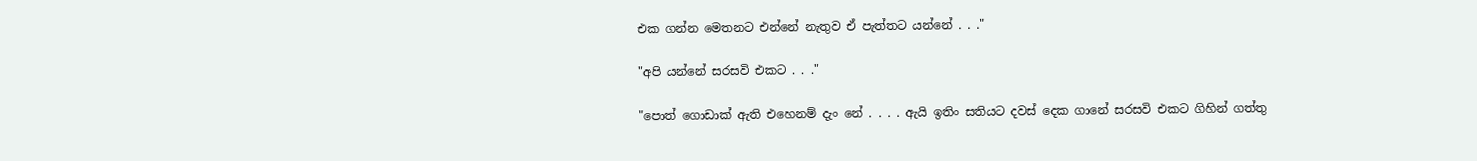එක ගන්න මෙතනට එන්නේ නැතුව ඒ පැත්තට යන්නේ . . ."

"අපි යන්නේ සරසවි එකට . . ."

"පොත් ගොඩාක් ඇති එහෙනම් දැං නේ . . . . ඇයි ඉතිං සතියට දවස් දෙක ගානේ සරසවි එකට ගිහින් ගත්තු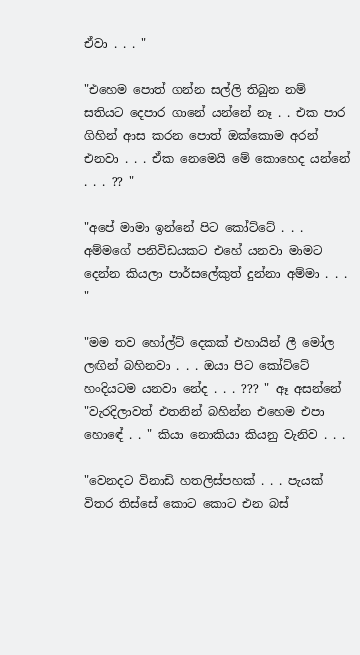ඒවා . . . "

"එහෙම පොත් ගන්න සල්ලි තිබුන නම් සතියට දෙපාර ගානේ යන්නේ නෑ . . එක පාර ගිහින් ආස කරන පොත් ඔක්කොම අරන් එනවා . . . ඒක නෙමෙයි මේ කොහෙද යන්නේ . . . ?? "

"අපේ මාමා ඉන්නේ පිට කෝට්ටේ . . . අම්මගේ පනිවිඩයකට එහේ යනවා මාමට දෙන්න කියලා පාර්සලේකුත් දුන්නා අම්මා . . . "

"මම තව හෝල්ට් දෙකක් එහායින් ලී මෝල ලඟින් බහිනවා . . . ඔයා පිට කෝට්ටේ හංදියටම යනවා නේද . . . ??? " ඈ අසන්නේ "වැරදිලාවත් එතනින් බහින්න එහෙම එපා හොඳේ . . " කියා නොකියා කියනු වැනිව . . .

"වෙනදට විනාඩි හතලිස්පහක් . . . පැයක් විතර තිස්සේ කොට කොට එන බස්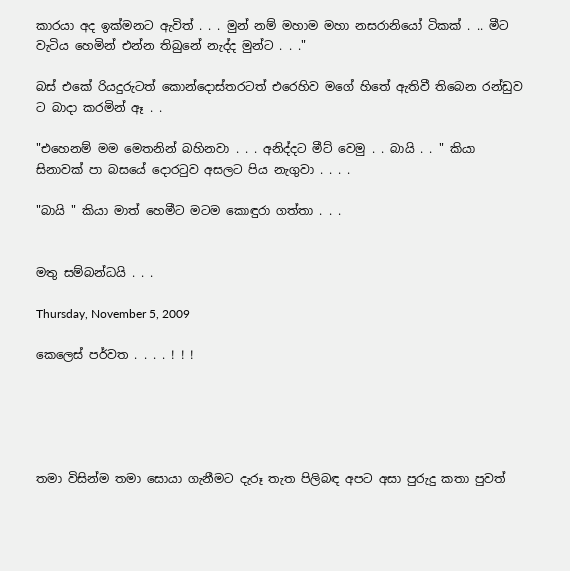කාරයා අද ඉක්මනට ඇවිත් . . . මුන් නම් මහාම මහා නසරානියෝ ටිකක් . .. මීට වැටිය හෙමින් එන්න තිබුනේ නැද්ද මුන්ට . . ."

බස් එකේ රියදුරුටත් කොන්දොස්තරටත් එරෙහිව මගේ හිතේ ඇතිවී තිබෙන රන්ඩුව ට බාදා කරමින් ඈ . .

"එහෙනම් මම මෙතනින් බහිනවා . . . අනිද්දට මීට් වෙමු . . බායි . . " කියා සිනාවක් පා බසයේ දොරටුව අසලට පිය නැගුවා . . . .

"බායි " කියා මාත් හෙමීට මටම කොඳුරා ගත්තා . . .


මතු සම්බන්ධයි . . .

Thursday, November 5, 2009

කෙලෙස් පර්වත . . . . ! ! !





තමා විසින්ම තමා සොයා ගැනීමට දැරූ තැත පිලිබඳ අපට අසා පුරුදු කතා පුවත්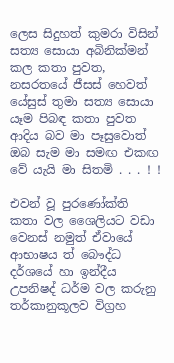ලෙස සිදුහත් කුමරා විසින් සත්‍ය සොයා අබිනික්මන් කල කතා පුවත, නසරතයේ ජීසස් හෙවත් යේසුස් තුමා සත්‍ය සොයා යෑම පිබඳ කතා පුවත ආදිය බව මා පෑසුවොත් ඔබ සැම මා සමඟ එකඟ වේ යැයි මා සිතමි . . . ! !

එවන් වූ පුරණෝක්ති කතා වල ශෛලියට වඩා වෙනස් නමුත් ඒවායේ ආභාෂය ත් බෞද්ධ දර්ශයේ හා ඉන්දීය උපනිෂද් ධර්ම වල කරුනු තර්කානුකූලව විග්‍රහ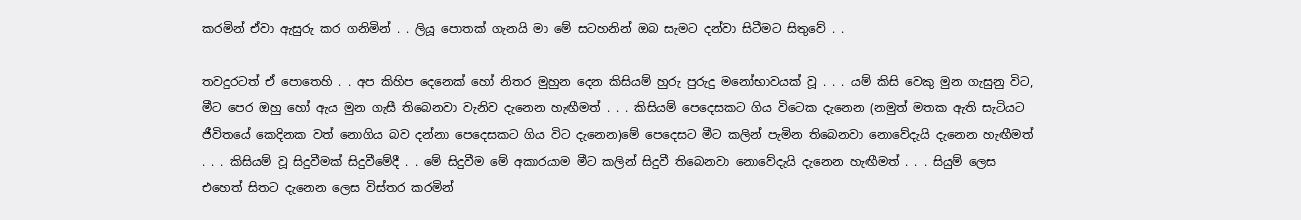කරමින් ඒවා ඇසුරු කර ගනිමින් . . ලියූ පොතක් ගැනයි මා මේ සටහනින් ඔබ සැමට දන්වා සිටීමට සිතුවේ . .

තවදුරටත් ඒ පොතෙහි . . අප කිහිප දෙනෙක් හෝ නිතර මුහුන දෙන කිසියම් හුරු පුරුදු මනෝභාවයක් වූ . . . යම් කිසි වෙකු මුන ගැසුනු විට, මීට පෙර ඔහු හෝ ඇය මුන ගැසී තිබෙනවා වැනිව දැනෙන හැඟීමත් . . . කිසියම් පෙදෙසකට ගිය විටෙක දැනෙන (නමුත් මතක ඇති සැටියට ජීවිතයේ කෙදිනක වත් නොගිය බව දන්නා පෙදෙසකට ගිය විට දැනෙන)මේ පෙදෙසට මීට කලින් පැමින තිබෙනවා නොවේදැයි දැනෙන හැඟීමත් . . . කිසියම් වූ සිදුවීමක් සිදුවීමේදී . . මේ සිදුවීම මේ අකාරයාම මීට කලින් සිදුවී තිබෙනවා නොවේදැයි දැනෙන හැඟීමත් . . . සියුම් ලෙස එහෙත් සිතට දැනෙන ලෙස විස්තර කරමින්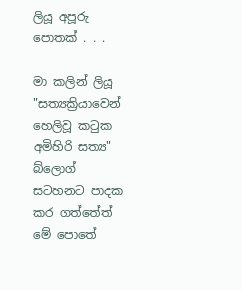ලියූ අපූරු පොතක් . . .

මා කලින් ලියූ "සත්‍යක්‍රියාවෙන් හෙලිවූ කටුක අමිහිරි සත්‍ය" බ්ලොග් සටහනට පාදක කර ගත්තේත් මේ පොතේ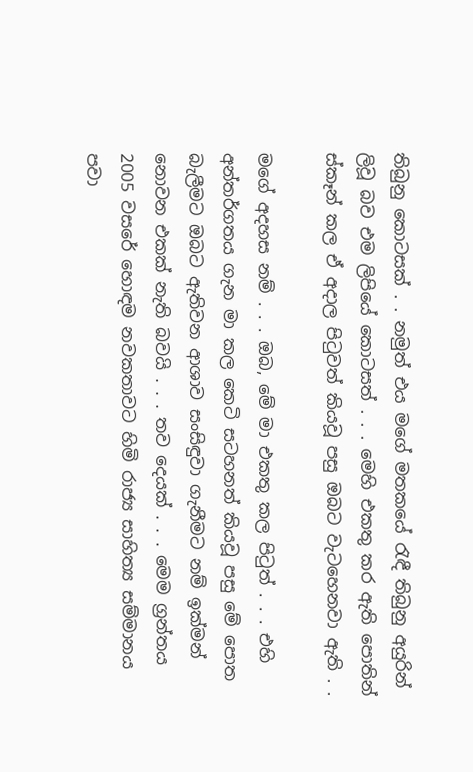තිබුනු කොටසක් . . නමුත් එය මගේ මතකයේ රැඳී තිබුනු අයුරින් ලිවූ බව එම ලිපියේ කොටසත් . . . මෙහි එකතු කර ඇති පොතින් ස්කෑන් කල ඒ අදාල පිටුවත් කියවූ පසු ඔබට වැටහෙනවා ඇති . .

මගේ අදහස නම් . . . ඔබ, මේ මා එකතු කල පිටුත් . . . එහි අන්තර්ගතය ගැන මා කල කෙටි සටහනත් කියවූ පසු මේ පොත බැලීමට ඔබට ඇතිවන ආශාව සංසිඳුවා ගැනීමට නම් ඉක්මන් නොවන එකක් නැති බවයි . . . තව දෙයක් . . . මෙම ග්‍රන්තය 2005 වසරේ හොඳම නවකතාවට හිමි රාජ්‍ය සාහිත්‍ය සම්මානය පවා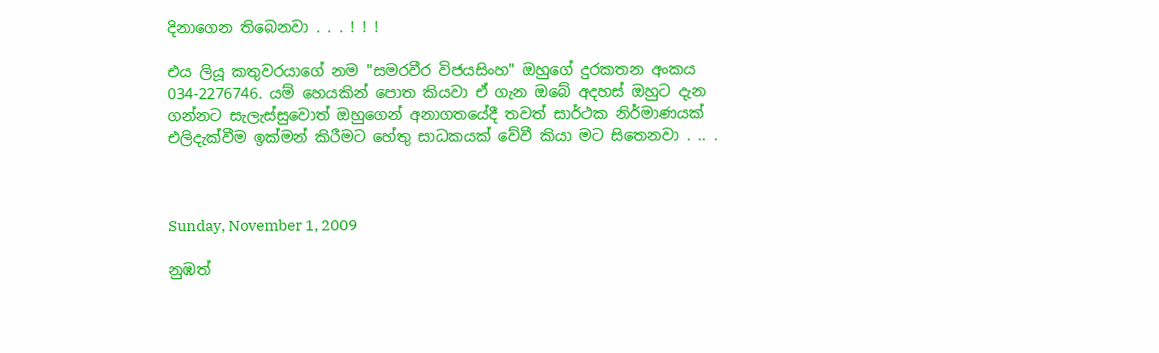දිනාගෙන තිබෙනවා . . . ! ! !

එය ලියූ කතුවරයාගේ නම "සමරවීර විජයසිංහ" ඔහුගේ දුරකතන අංකය 034-2276746. යම් හෙයකින් පොත කියවා ඒ ගැන ඔබේ අදහස් ඔහුට දැන ගන්නට සැලැස්සුවොත් ඔහුගෙන් අනාගතයේදී තවත් සාර්ථක නිර්මාණයක් එලිදැක්වීම ඉක්මන් කිරීමට හේතු සාධකයක් වේවී කියා මට සිතෙනවා . .. .



Sunday, November 1, 2009

නුඹත්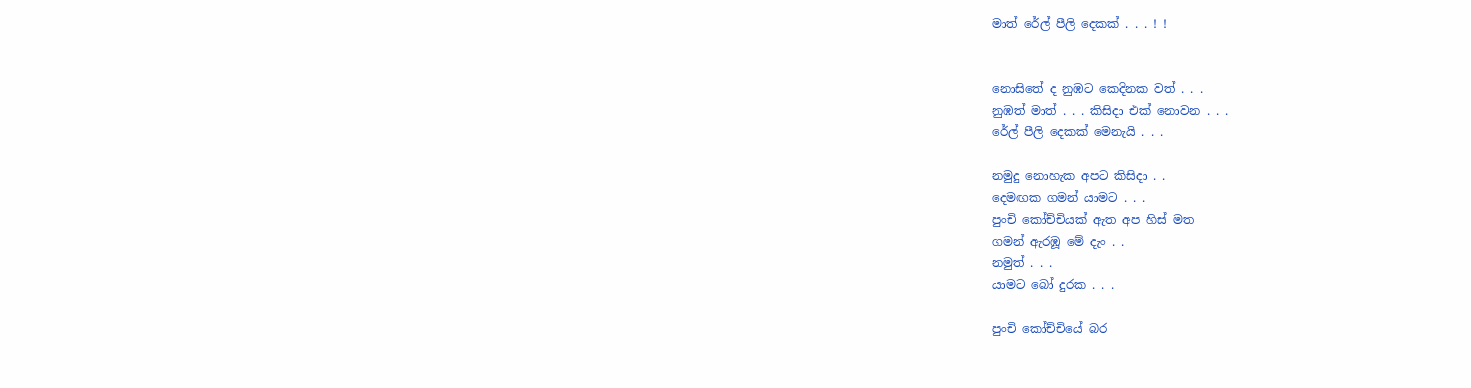මාත් රේල් පීලි දෙකක් . . . ! !


නොසිතේ ද නුඹට කෙදිනක වත් . . .
නුඹත් මාත් . . . කිසිදා එක් නොවන . . .
රේල් පීලි දෙකක් මෙනැයි . . .

නමුදු නොහැක අපට කිසිදා . .
දෙමඟක ගමන් යාමට . . .
පුංචි කෝච්චියක් ඇත අප හිස් මත
ගමන් ඇරඹූ මේ දැං . .
නමුත් . . .
යාමට බෝ දුරක . . .

පුංචි කෝච්චියේ බර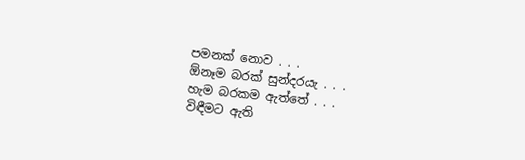පමනක් නොව . . .
ඕනෑම බරක් සුන්දරයැ . . .
හැම බරකම ඇත්තේ . . .
විඳීමට ඇති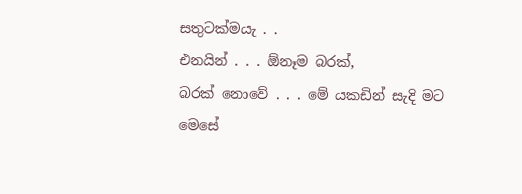සතුටක්මයැ . .
එනයින් . . . ඕනෑම බරක්,
බරක් නොවේ . . . මේ යකඩින් සැදි මට
මෙසේ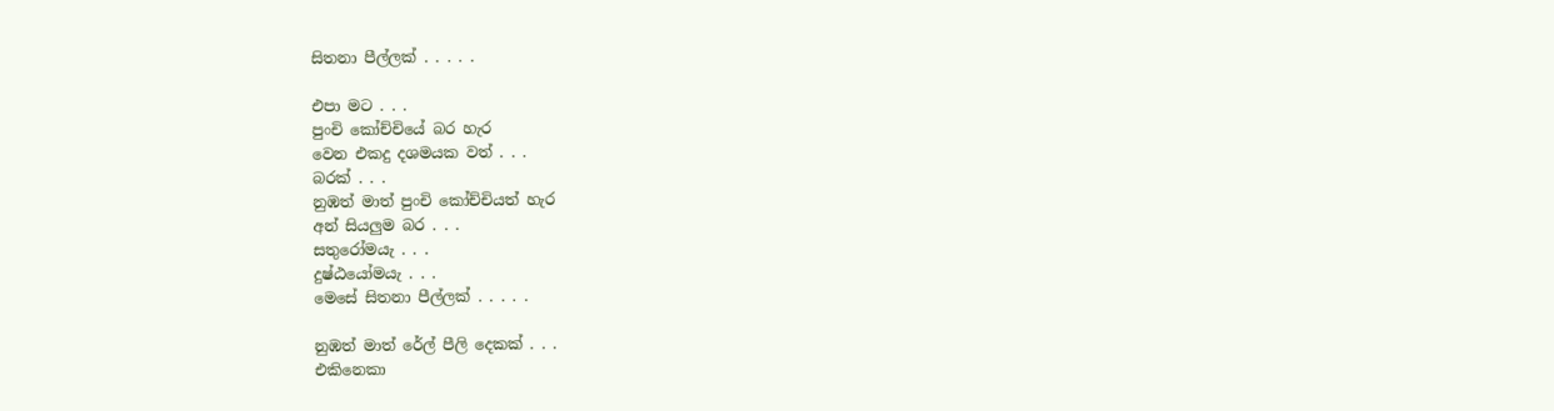සිතනා පීල්ලක් . . . . .

එපා මට . . .
පුංචි කෝච්චියේ බර හැර
වෙන එකදු දශමයක වත් . . .
බරක් . . .
නුඹත් මාත් පුංචි කෝච්චියත් හැර
අන් සියලුම බර . . .
සතුරෝමයැ . . .
දුෂ්ඨයෝමයැ . . .
මෙසේ සිතනා පීල්ලක් . . . . .

නුඹත් මාත් රේල් පීලි දෙකක් . . .
එකිනෙකා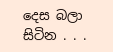දෙස බලා සිටින . . .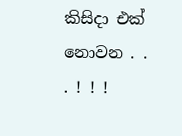කිසිදා එක් නොවන . . . ! ! !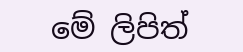මේ ලිපිත්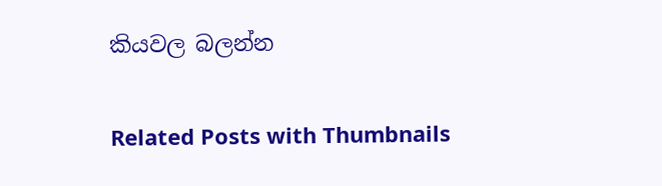කියවල බලන්න

Related Posts with Thumbnails